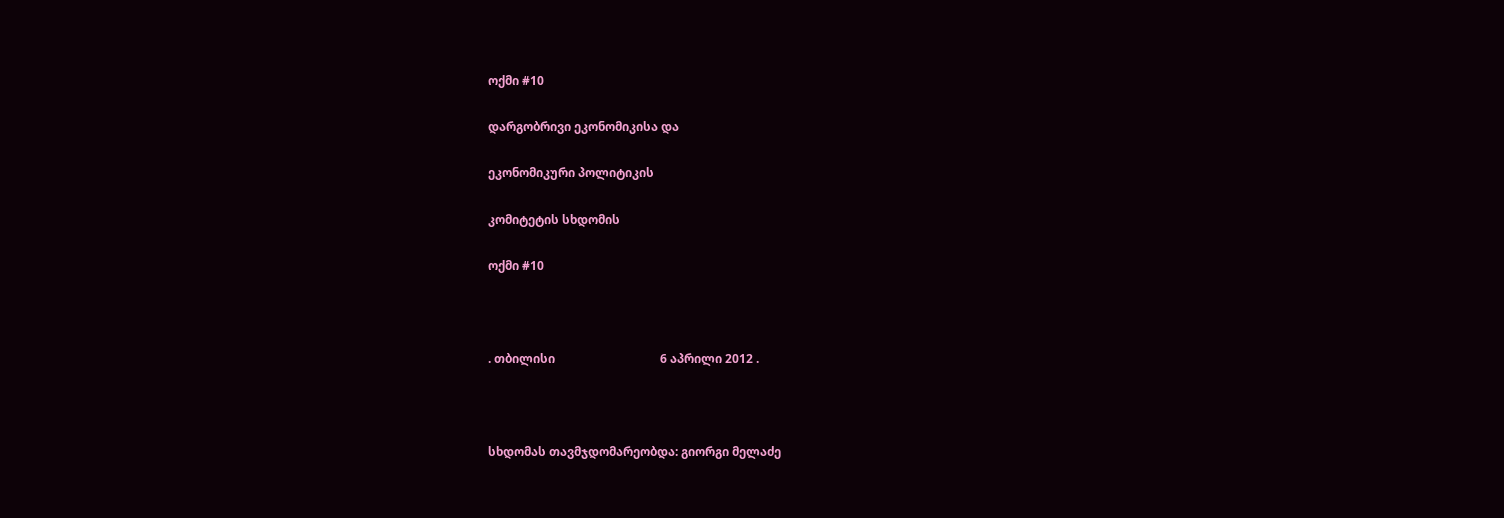ოქმი #10

დარგობრივი ეკონომიკისა და

ეკონომიკური პოლიტიკის

კომიტეტის სხდომის

ოქმი #10



. თბილისი                                   6 აპრილი 2012 .



სხდომას თავმჯდომარეობდა: გიორგი მელაძე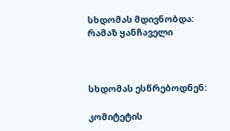სხდომას მდივნობდა:           რამაზ ყანჩაველი



სხდომას ესწრებოდნენ:

კომიტეტის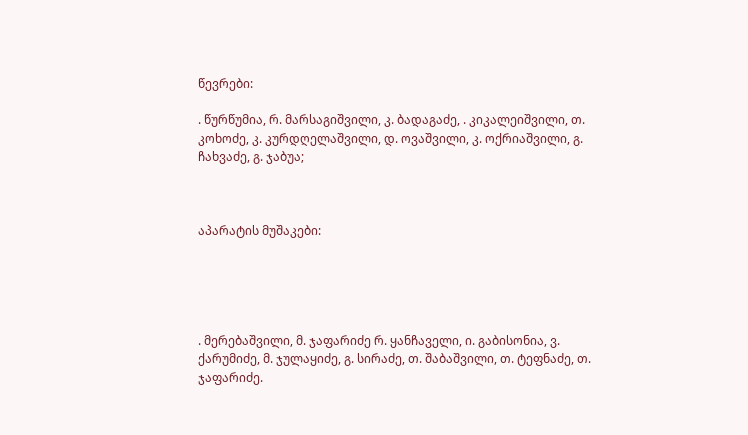წევრები:

. წურწუმია, რ. მარსაგიშვილი, კ. ბადაგაძე, . კიკალეიშვილი, თ. კოხოძე, კ. კურდღელაშვილი, დ. ოვაშვილი, კ. ოქრიაშვილი, გ. ჩახვაძე, გ. ჯაბუა;



აპარატის მუშაკები:





. მერებაშვილი, მ. ჯაფარიძე რ. ყანჩაველი, ი. გაბისონია, ვ. ქარუმიძე, მ. ჯულაყიძე, გ. სირაძე, თ. შაბაშვილი, თ. ტეფნაძე, თ. ჯაფარიძე.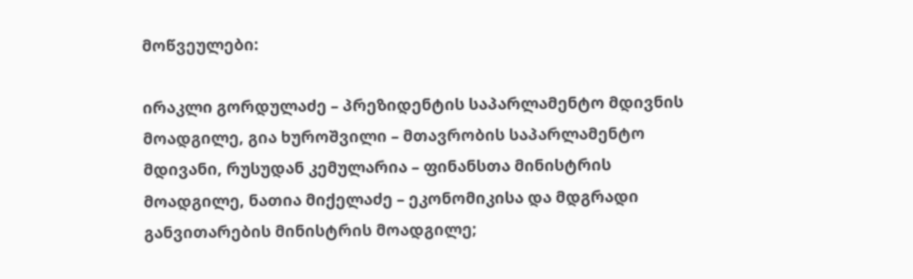მოწვეულები:

ირაკლი გორდულაძე – პრეზიდენტის საპარლამენტო მდივნის მოადგილე, გია ხუროშვილი – მთავრობის საპარლამენტო მდივანი, რუსუდან კემულარია – ფინანსთა მინისტრის მოადგილე, ნათია მიქელაძე – ეკონომიკისა და მდგრადი განვითარების მინისტრის მოადგილე;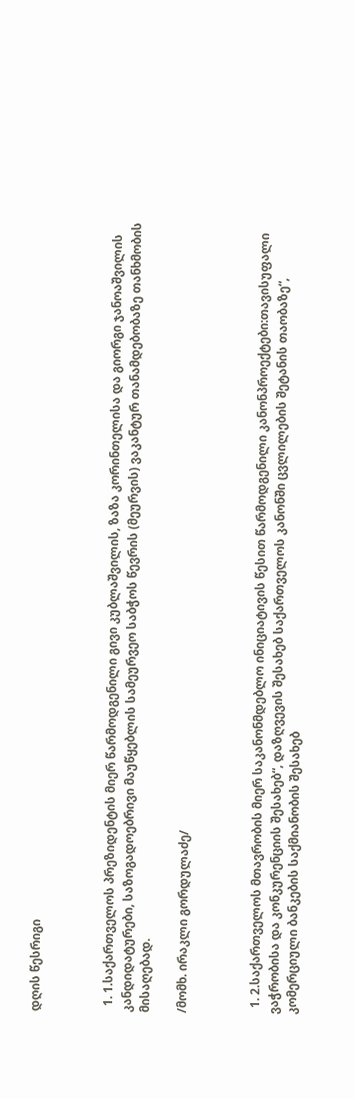დღის წესრიგი



  1. 1.საქართველოს პრეზიდენტის მიერ წარმოდგენილი გივი კუბლაშვილის, ზაზა კორინთელისა და გიორგი ჯანოაშვილის კანდიდატურები, საზოგადოებრივი მაუწყებლის სამეურვეო საბჭოს წევრის (მეურვის) ვაკანტურ თანამდებობაზე თანხმობის მისაღებად.

/მომხ. ირაკლი გორდულაძე/



  1. 2.საქართველოს მთავრობის მიერ საკანონმდებლო ინიციატივის წესით წარმოდგენილი კანონპროექტები:თავისუფალი ვაჭრობისა და კონკურენციის შესახებ“, დაზღვევის შესახებ საქართველოს კანონში ცვლილების შეტანის თაობაზე“, კომერციული ბანკების საქმიანობის შესახებ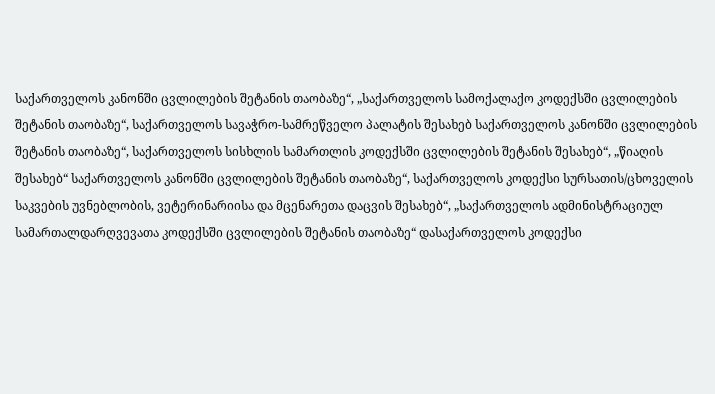საქართველოს კანონში ცვლილების შეტანის თაობაზე“, „საქართველოს სამოქალაქო კოდექსში ცვლილების შეტანის თაობაზე“, საქართველოს სავაჭრო-სამრეწველო პალატის შესახებ საქართველოს კანონში ცვლილების შეტანის თაობაზე“, საქართველოს სისხლის სამართლის კოდექსში ცვლილების შეტანის შესახებ“, „წიაღის შესახებ“ საქართველოს კანონში ცვლილების შეტანის თაობაზე“, საქართველოს კოდექსი სურსათის/ცხოველის საკვების უვნებლობის, ვეტერინარიისა და მცენარეთა დაცვის შესახებ“, „საქართველოს ადმინისტრაციულ სამართალდარღვევათა კოდექსში ცვლილების შეტანის თაობაზე“ დასაქართველოს კოდექსი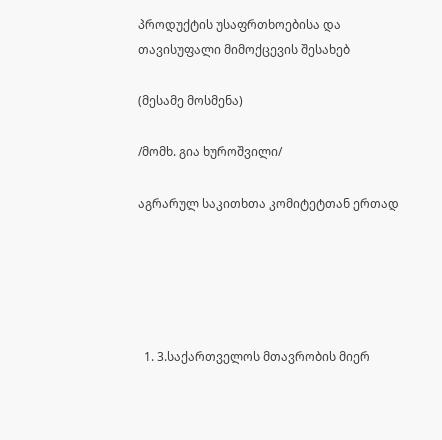პროდუქტის უსაფრთხოებისა და თავისუფალი მიმოქცევის შესახებ

(მესამე მოსმენა)

/მომხ. გია ხუროშვილი/

აგრარულ საკითხთა კომიტეტთან ერთად





  1. 3.საქართველოს მთავრობის მიერ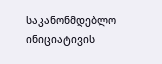საკანონმდებლო ინიციატივის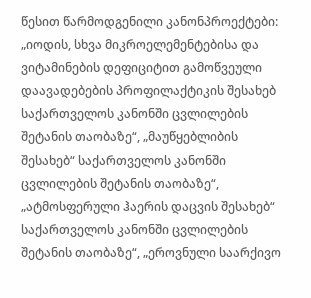წესით წარმოდგენილი კანონპროექტები: „იოდის, სხვა მიკროელემენტებისა და ვიტამინების დეფიციტით გამოწვეული დაავადებების პროფილაქტიკის შესახებ საქართველოს კანონში ცვლილების შეტანის თაობაზე“, „მაუწყებლიბის შესახებ“ საქართველოს კანონში ცვლილების შეტანის თაობაზე“, „ატმოსფერული ჰაერის დაცვის შესახებ“ საქართველოს კანონში ცვლილების შეტანის თაობაზე“, „ეროვნული საარქივო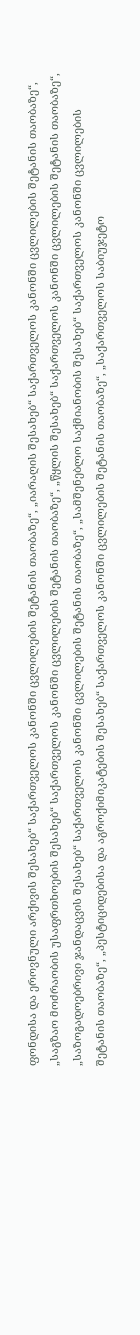ფონდისა და ეროვნული არქივის შესახებ“ საქართველოს კანონში ცვლილების შეტანის თაობაზე“, „იარაღის შესახებ“ საქართველოს კანონში ცვლილების შეტანის თაობაზე“, „საგზაო მოძრაობის უსაფრთხოების შესახებ“ საქართველოს კანონში ცვლილების შეტანის თაობაზე“, „წყლის შესახებ“ საქართველოს კანონში ცვლილების შეტანის თაობაზე“, „საზოგადოებრივი ჯანდაცვის შესახებ“ საქართველოს კანონში ცვლილების შეტანის თაობაზე“, „სამშენებლო საქმიანობის შესახებ“ საქართველოს კანონში ცვლილების შეტანის თაობაზე“, „პესტიციდებისა და აგროქიმიკატების შესახებ“ საქართველოს კანონში ცვლილების შეტანის თაობაზე“, „საქართველოს საბიუჯეტო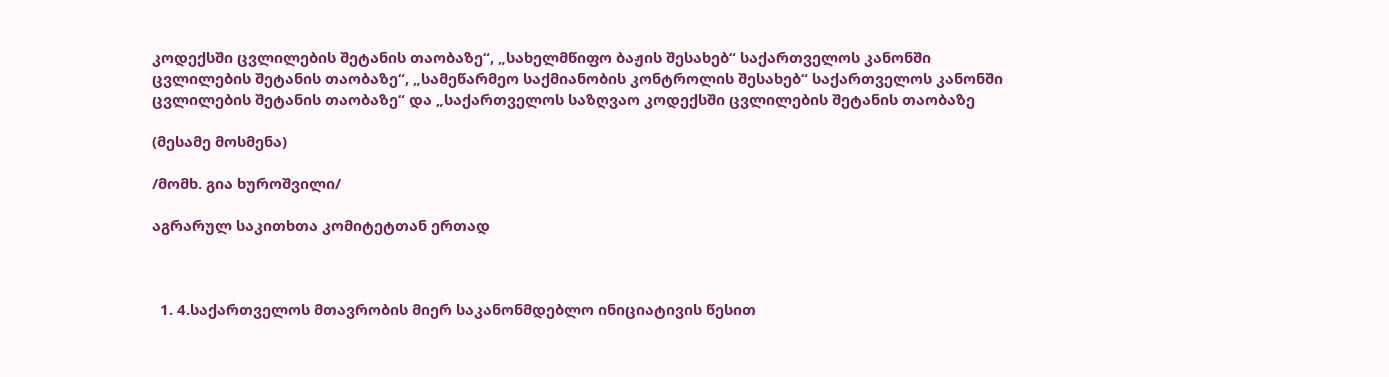კოდექსში ცვლილების შეტანის თაობაზე“, „სახელმწიფო ბაჟის შესახებ“ საქართველოს კანონში ცვლილების შეტანის თაობაზე“, „სამეწარმეო საქმიანობის კონტროლის შესახებ“ საქართველოს კანონში ცვლილების შეტანის თაობაზე“ და „საქართველოს საზღვაო კოდექსში ცვლილების შეტანის თაობაზე

(მესამე მოსმენა)

/მომხ. გია ხუროშვილი/

აგრარულ საკითხთა კომიტეტთან ერთად



  1. 4.საქართველოს მთავრობის მიერ საკანონმდებლო ინიციატივის წესით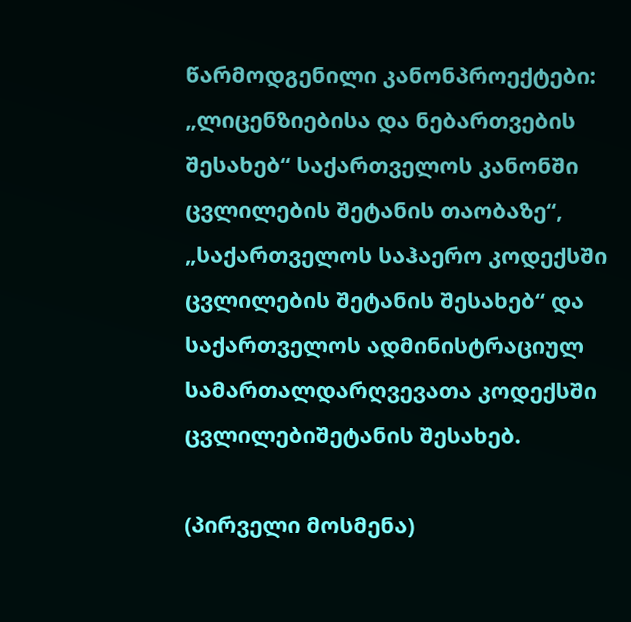წარმოდგენილი კანონპროექტები: „ლიცენზიებისა და ნებართვების შესახებ“ საქართველოს კანონში ცვლილების შეტანის თაობაზე“, „საქართველოს საჰაერო კოდექსში ცვლილების შეტანის შესახებ“ და საქართველოს ადმინისტრაციულ სამართალდარღვევათა კოდექსში ცვლილებიშეტანის შესახებ.

(პირველი მოსმენა)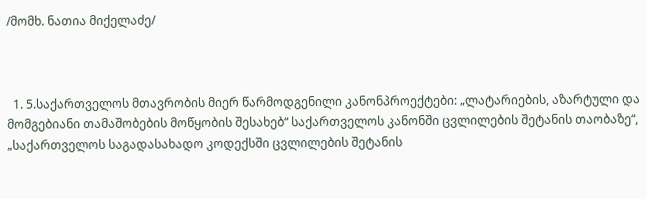/მომხ. ნათია მიქელაძე/



  1. 5.საქართველოს მთავრობის მიერ წარმოდგენილი კანონპროექტები: „ლატარიების, აზარტული და მომგებიანი თამაშობების მოწყობის შესახებ“ საქართველოს კანონში ცვლილების შეტანის თაობაზე“, „საქართველოს საგადასახადო კოდექსში ცვლილების შეტანის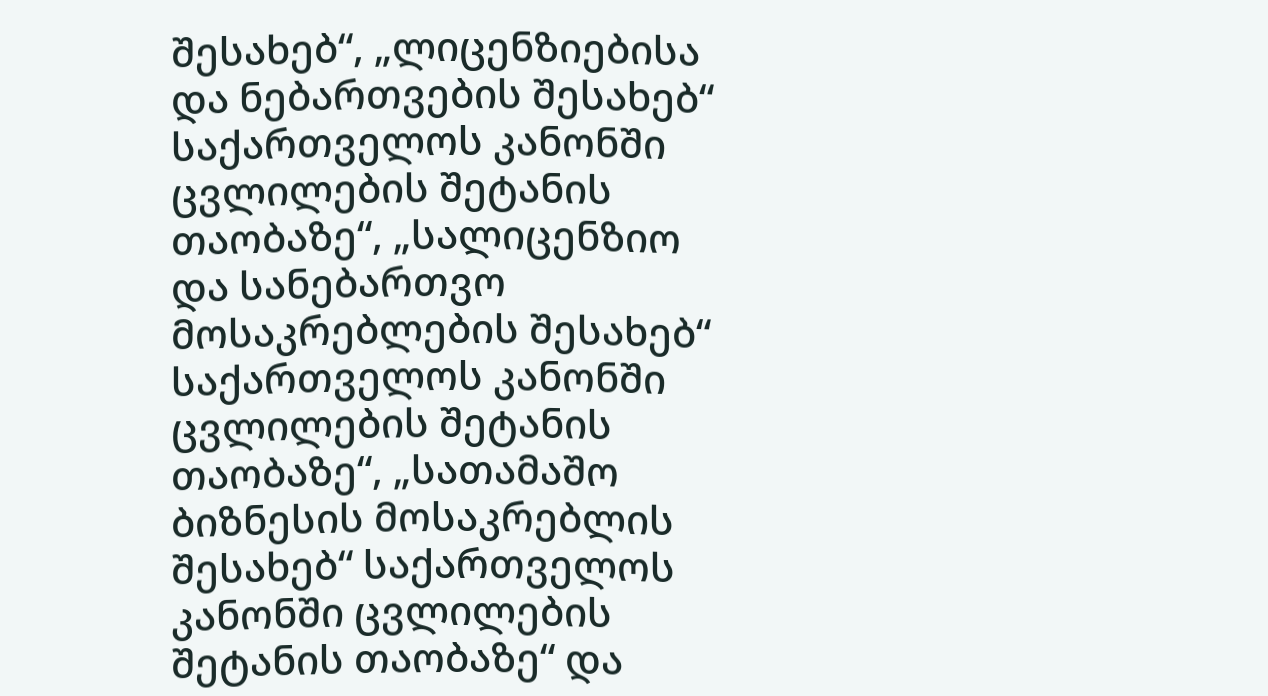შესახებ“, „ლიცენზიებისა და ნებართვების შესახებ“ საქართველოს კანონში ცვლილების შეტანის თაობაზე“, „სალიცენზიო და სანებართვო მოსაკრებლების შესახებ“ საქართველოს კანონში ცვლილების შეტანის თაობაზე“, „სათამაშო ბიზნესის მოსაკრებლის შესახებ“ საქართველოს კანონში ცვლილების შეტანის თაობაზე“ და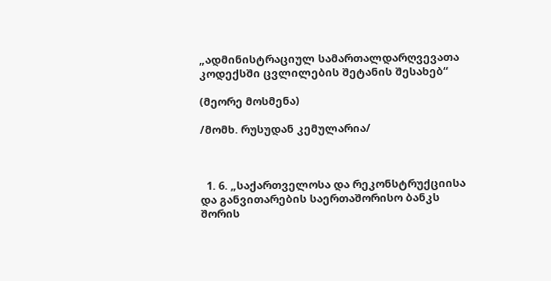„ადმინისტრაციულ სამართალდარღვევათა კოდექსში ცვლილების შეტანის შესახებ“

(მეორე მოსმენა)

/მომხ. რუსუდან კემულარია/



  1. 6. „საქართველოსა და რეკონსტრუქციისა და განვითარების საერთაშორისო ბანკს შორის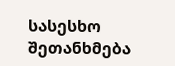სასესხო შეთანხმება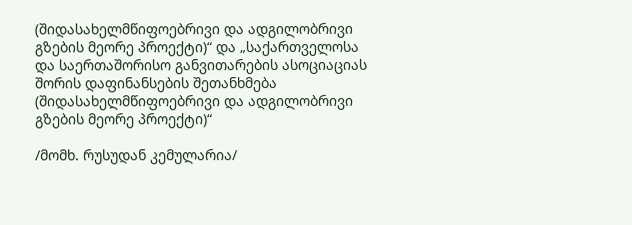(შიდასახელმწიფოებრივი და ადგილობრივი გზების მეორე პროექტი)“ და „საქართველოსა და საერთაშორისო განვითარების ასოციაციას შორის დაფინანსების შეთანხმება (შიდასახელმწიფოებრივი და ადგილობრივი გზების მეორე პროექტი)“

/მომხ. რუსუდან კემულარია/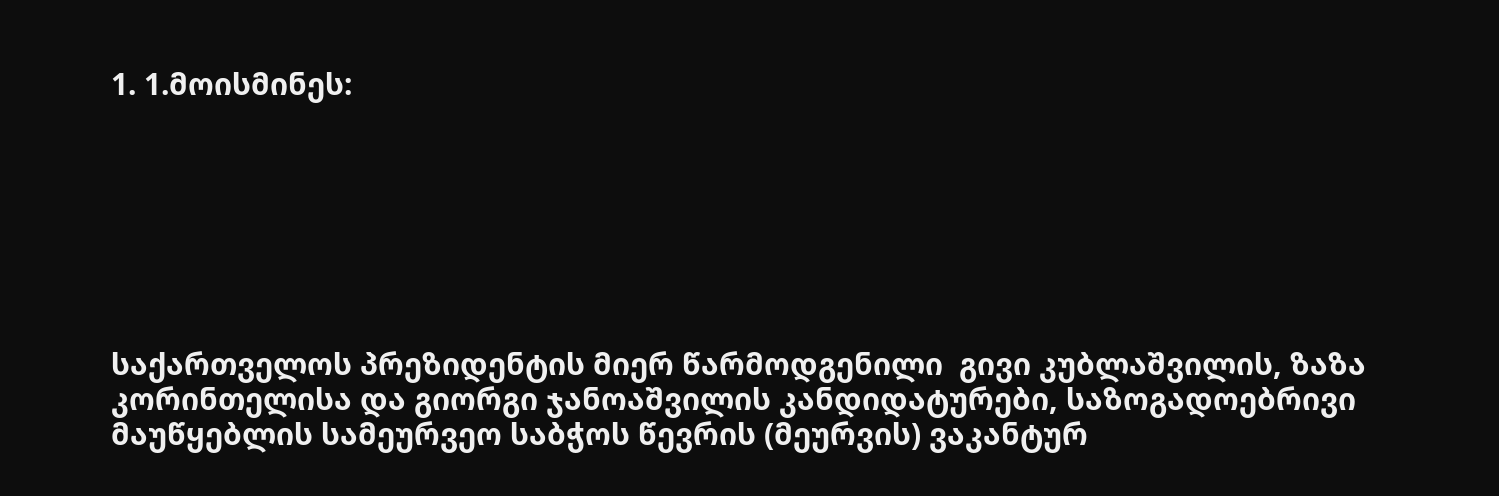1. 1.მოისმინეს:







საქართველოს პრეზიდენტის მიერ წარმოდგენილი  გივი კუბლაშვილის, ზაზა კორინთელისა და გიორგი ჯანოაშვილის კანდიდატურები, საზოგადოებრივი მაუწყებლის სამეურვეო საბჭოს წევრის (მეურვის) ვაკანტურ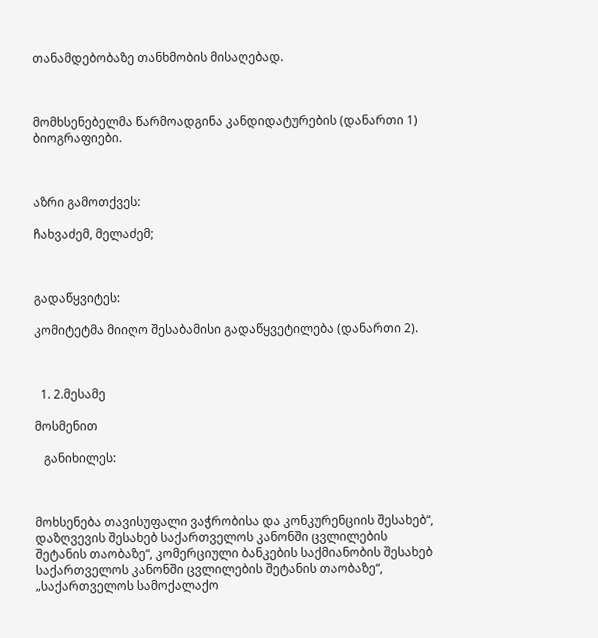თანამდებობაზე თანხმობის მისაღებად.



მომხსენებელმა წარმოადგინა კანდიდატურების (დანართი 1) ბიოგრაფიები.



აზრი გამოთქვეს:

ჩახვაძემ, მელაძემ;



გადაწყვიტეს:

კომიტეტმა მიიღო შესაბამისი გადაწყვეტილება (დანართი 2).



  1. 2.მესამე

მოსმენით

   განიხილეს:



მოხსენება თავისუფალი ვაჭრობისა და კონკურენციის შესახებ“, დაზღვევის შესახებ საქართველოს კანონში ცვლილების შეტანის თაობაზე“, კომერციული ბანკების საქმიანობის შესახებ საქართველოს კანონში ცვლილების შეტანის თაობაზე“, „საქართველოს სამოქალაქო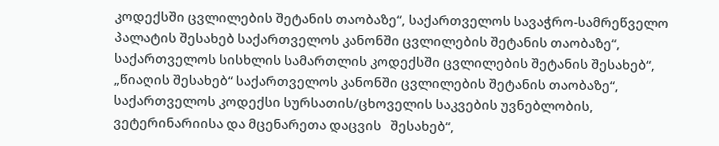კოდექსში ცვლილების შეტანის თაობაზე“, საქართველოს სავაჭრო-სამრეწველო პალატის შესახებ საქართველოს კანონში ცვლილების შეტანის თაობაზე“, საქართველოს სისხლის სამართლის კოდექსში ცვლილების შეტანის შესახებ“, „წიაღის შესახებ“ საქართველოს კანონში ცვლილების შეტანის თაობაზე“, საქართველოს კოდექსი სურსათის/ცხოველის საკვების უვნებლობის, ვეტერინარიისა და მცენარეთა დაცვის   შესახებ“,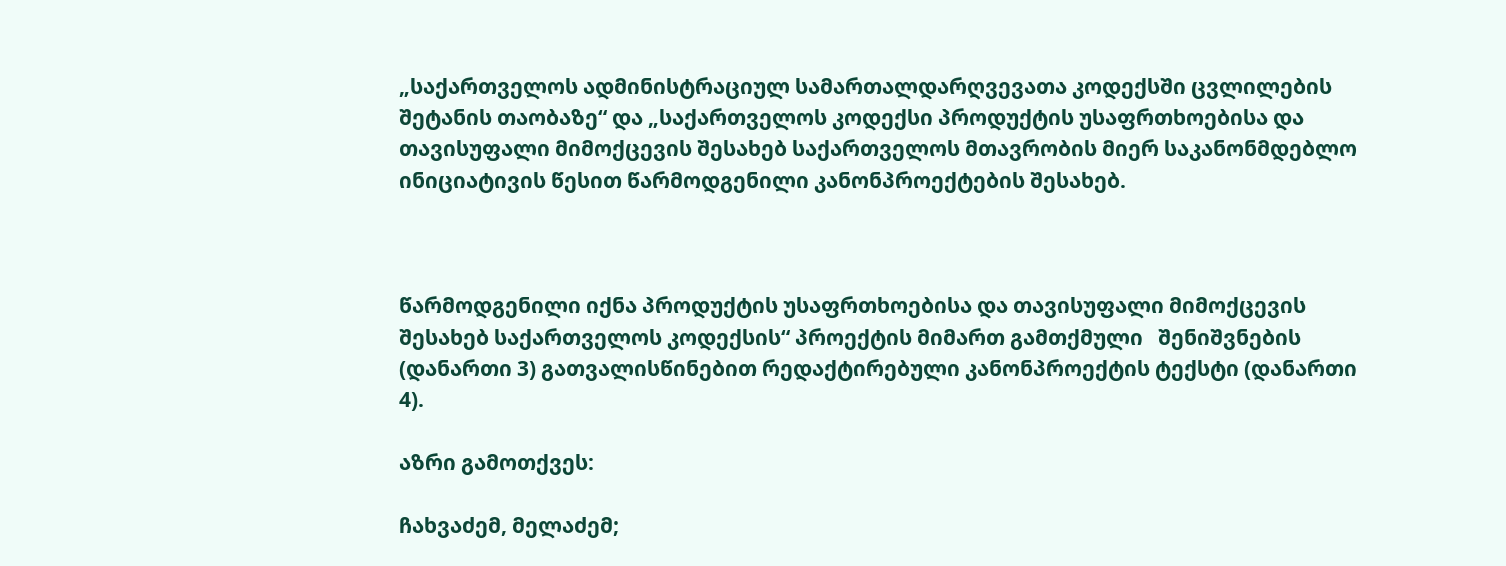„საქართველოს ადმინისტრაციულ სამართალდარღვევათა კოდექსში ცვლილების შეტანის თაობაზე“ და „საქართველოს კოდექსი პროდუქტის უსაფრთხოებისა და თავისუფალი მიმოქცევის შესახებ საქართველოს მთავრობის მიერ საკანონმდებლო ინიციატივის წესით წარმოდგენილი კანონპროექტების შესახებ.



წარმოდგენილი იქნა პროდუქტის უსაფრთხოებისა და თავისუფალი მიმოქცევის შესახებ საქართველოს კოდექსის“ პროექტის მიმართ გამთქმული   შენიშვნების (დანართი 3) გათვალისწინებით რედაქტირებული კანონპროექტის ტექსტი (დანართი 4).

აზრი გამოთქვეს:

ჩახვაძემ, მელაძემ;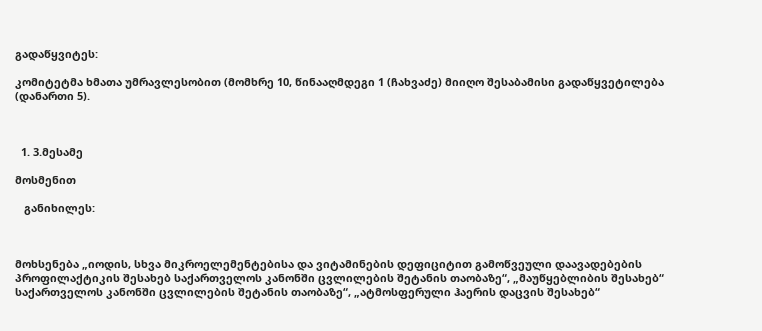გადაწყვიტეს:

კომიტეტმა ხმათა უმრავლესობით (მომხრე 10, წინააღმდეგი 1 (ჩახვაძე) მიიღო შესაბამისი გადაწყვეტილება (დანართი 5).



  1. 3.მესამე

მოსმენით

   განიხილეს:



მოხსენება „იოდის, სხვა მიკროელემენტებისა და ვიტამინების დეფიციტით გამოწვეული დაავადებების პროფილაქტიკის შესახებ საქართველოს კანონში ცვლილების შეტანის თაობაზე“, „მაუწყებლიბის შესახებ“ საქართველოს კანონში ცვლილების შეტანის თაობაზე“, „ატმოსფერული ჰაერის დაცვის შესახებ“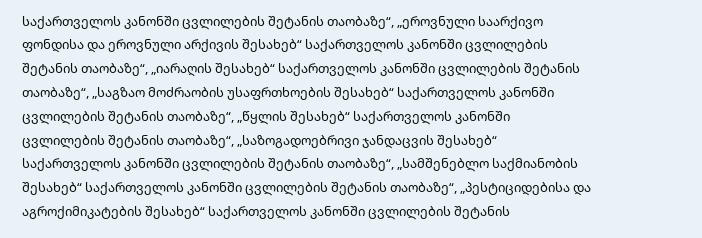საქართველოს კანონში ცვლილების შეტანის თაობაზე“, „ეროვნული საარქივო ფონდისა და ეროვნული არქივის შესახებ“ საქართველოს კანონში ცვლილების შეტანის თაობაზე“, „იარაღის შესახებ“ საქართველოს კანონში ცვლილების შეტანის თაობაზე“, „საგზაო მოძრაობის უსაფრთხოების შესახებ“ საქართველოს კანონში ცვლილების შეტანის თაობაზე“, „წყლის შესახებ“ საქართველოს კანონში ცვლილების შეტანის თაობაზე“, „საზოგადოებრივი ჯანდაცვის შესახებ“ საქართველოს კანონში ცვლილების შეტანის თაობაზე“, „სამშენებლო საქმიანობის შესახებ“ საქართველოს კანონში ცვლილების შეტანის თაობაზე“, „პესტიციდებისა და აგროქიმიკატების შესახებ“ საქართველოს კანონში ცვლილების შეტანის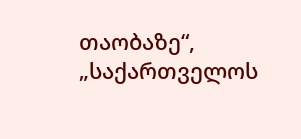თაობაზე“, „საქართველოს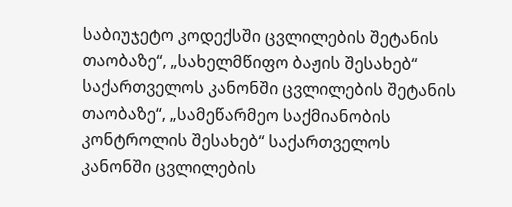საბიუჯეტო კოდექსში ცვლილების შეტანის თაობაზე“, „სახელმწიფო ბაჟის შესახებ“ საქართველოს კანონში ცვლილების შეტანის თაობაზე“, „სამეწარმეო საქმიანობის კონტროლის შესახებ“ საქართველოს კანონში ცვლილების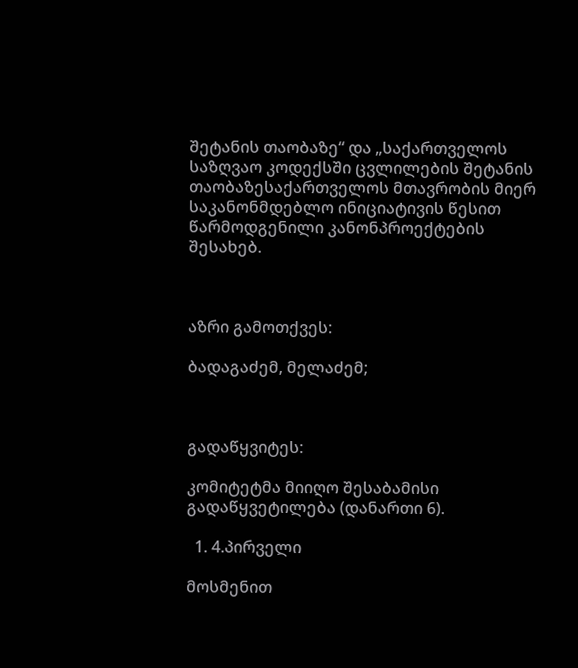შეტანის თაობაზე“ და „საქართველოს საზღვაო კოდექსში ცვლილების შეტანის თაობაზესაქართველოს მთავრობის მიერ საკანონმდებლო ინიციატივის წესით წარმოდგენილი კანონპროექტების შესახებ.



აზრი გამოთქვეს:

ბადაგაძემ, მელაძემ;



გადაწყვიტეს:

კომიტეტმა მიიღო შესაბამისი გადაწყვეტილება (დანართი 6).

  1. 4.პირველი

მოსმენით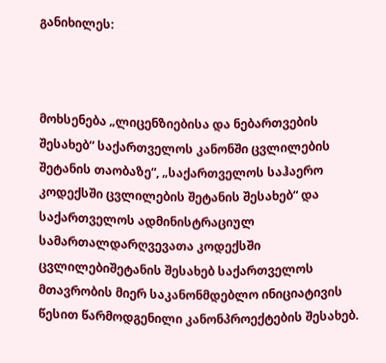განიხილეს:



მოხსენება „ლიცენზიებისა და ნებართვების შესახებ“ საქართველოს კანონში ცვლილების შეტანის თაობაზე“, „საქართველოს საჰაერო კოდექსში ცვლილების შეტანის შესახებ“ და საქართველოს ადმინისტრაციულ სამართალდარღვევათა კოდექსში ცვლილებიშეტანის შესახებ საქართველოს მთავრობის მიერ საკანონმდებლო ინიციატივის წესით წარმოდგენილი კანონპროექტების შესახებ.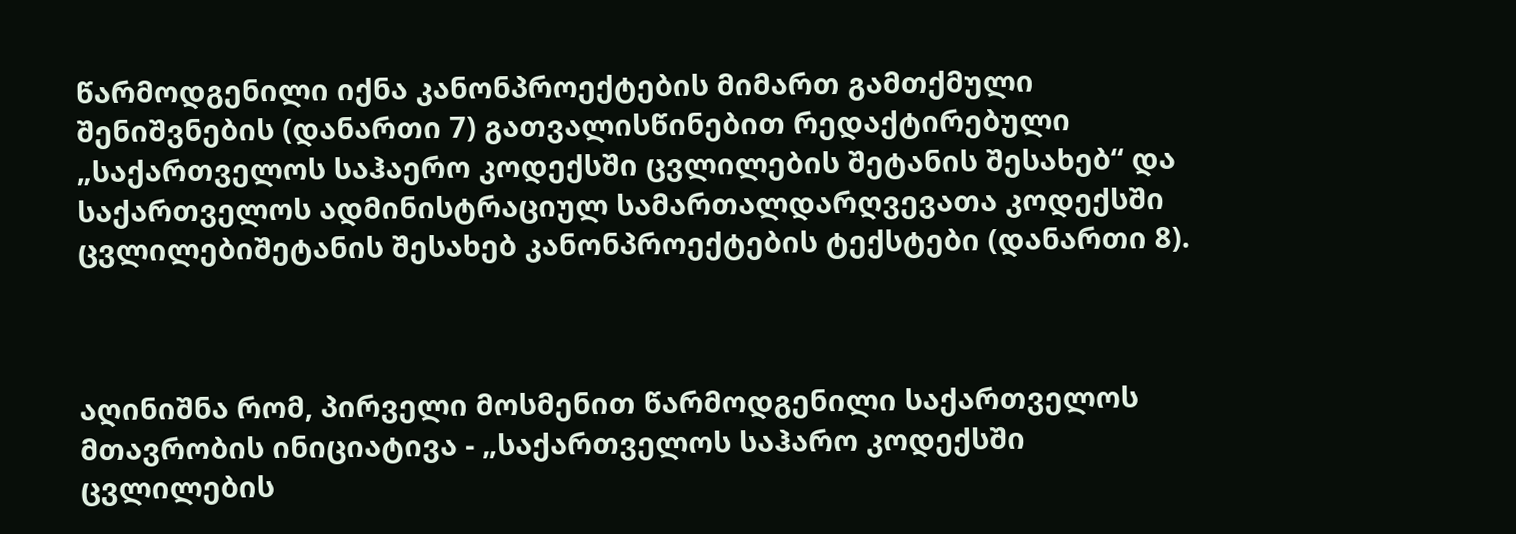წარმოდგენილი იქნა კანონპროექტების მიმართ გამთქმული შენიშვნების (დანართი 7) გათვალისწინებით რედაქტირებული „საქართველოს საჰაერო კოდექსში ცვლილების შეტანის შესახებ“ და საქართველოს ადმინისტრაციულ სამართალდარღვევათა კოდექსში ცვლილებიშეტანის შესახებ კანონპროექტების ტექსტები (დანართი 8).



აღინიშნა რომ, პირველი მოსმენით წარმოდგენილი საქართველოს მთავრობის ინიციატივა - „საქართველოს საჰარო კოდექსში ცვლილების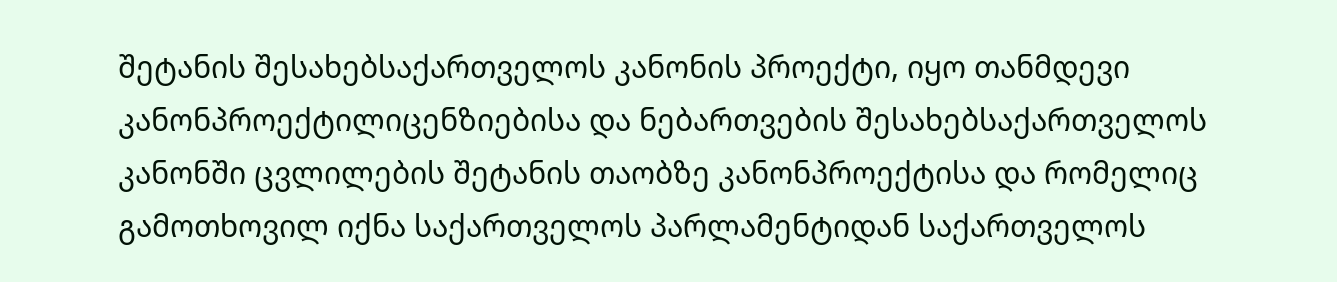შეტანის შესახებსაქართველოს კანონის პროექტი, იყო თანმდევი კანონპროექტილიცენზიებისა და ნებართვების შესახებსაქართველოს კანონში ცვლილების შეტანის თაობზე კანონპროექტისა და რომელიც გამოთხოვილ იქნა საქართველოს პარლამენტიდან საქართველოს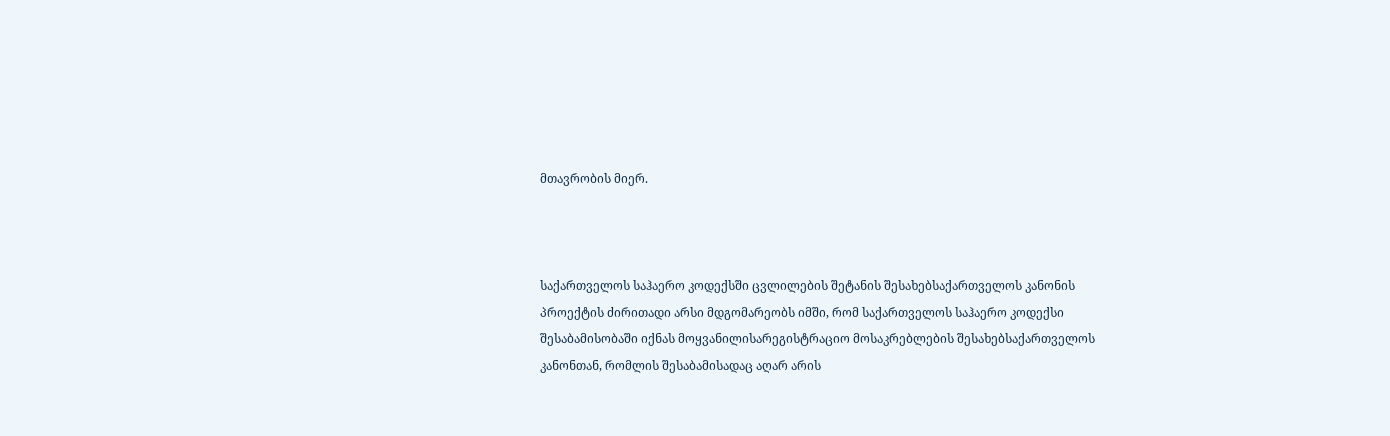მთავრობის მიერ.



საქართველოს საჰაერო კოდექსში ცვლილების შეტანის შესახებსაქართველოს კანონის პროექტის ძირითადი არსი მდგომარეობს იმში, რომ საქართველოს საჰაერო კოდექსი შესაბამისობაში იქნას მოყვანილისარეგისტრაციო მოსაკრებლების შესახებსაქართველოს კანონთან, რომლის შესაბამისადაც აღარ არის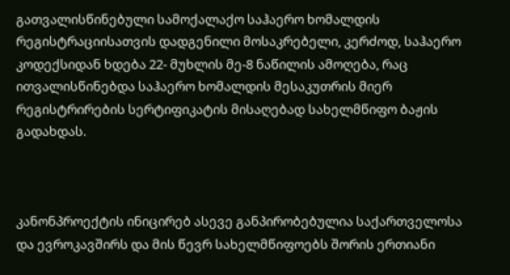გათვალისწინებული სამოქალაქო საჰაერო ხომალდის რეგისტრაციისათვის დადგენილი მოსაკრებელი, კერძოდ, საჰაერო კოდექსიდან ხდება 22- მუხლის მე-8 ნაწილის ამოღება, რაც ითვალისწინებდა საჰაერო ხომალდის მესაკუთრის მიერ რეგისტრირების სერტიფიკატის მისაღებად სახელმწიფო ბაჟის გადახდას.



კანონპროექტის ინიცირებ ასევე განპირობებულია საქართველოსა და ევროკავშირს და მის წევრ სახელმწიფოებს შორის ერთიანი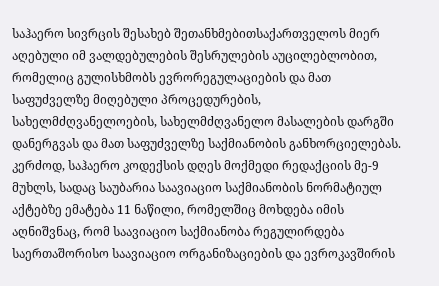საჰაერო სივრცის შესახებ შეთანხმებითსაქართველოს მიერ აღებული იმ ვალდებულების შესრულების აუცილებლობით, რომელიც გულისხმობს ევრორეგულაციების და მათ საფუძველზე მიღებული პროცედურების, სახელმძღვანელოების, სახელმძღვანელო მასალების დარგში დანერგვას და მათ საფუძველზე საქმიანობის განხორციელებას. კერძოდ, საჰაერო კოდექსის დღეს მოქმედი რედაქციის მე-9 მუხლს, სადაც საუბარია საავიაციო საქმიანობის ნორმატიულ აქტებზე ემატება 11 ნაწილი, რომელშიც მოხდება იმის აღნიშვნაც, რომ საავიაციო საქმიანობა რეგულირდება საერთაშორისო საავიაციო ორგანიზაციების და ევროკავშირის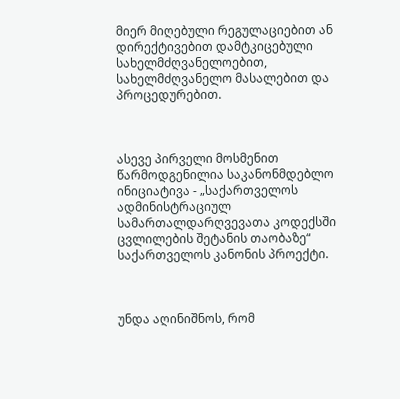მიერ მიღებული რეგულაციებით ან დირექტივებით დამტკიცებული სახელმძღვანელოებით, სახელმძღვანელო მასალებით და პროცედურებით.



ასევე პირველი მოსმენით წარმოდგენილია საკანონმდებლო ინიციატივა - „საქართველოს ადმინისტრაციულ სამართალდარღვევათა კოდექსში ცვლილების შეტანის თაობაზე“ საქართველოს კანონის პროექტი.



უნდა აღინიშნოს, რომ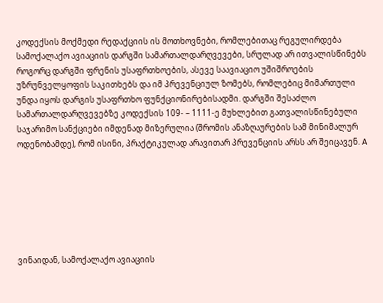კოდექსის მოქმედი რედაქციის ის მოთხოვნები, რომლებითაც რეგულირდება სამოქალაქო ავიაციის დარგში სამართალდარღვევები, სრულად არ ითვალისწინებს როგორც დარგში ფრენის უსაფრთხოების, ასევე საავიაციო უშიშროების უზრუნველყოფის საკითხებს და იმ პრევენციულ ზომებს, რომლებიც მიმართული უნდა იყოს დარგის უსაფრთხო ფუნქციონირებისადმი. დარგში შესაძლო სამართალდარღვევებზე კოდექსის 109- – 1111-ე მუხლებით გათვალისწინებული საჯარიმო სანქციები იმდენად მიზერულია (შრომის ანაზღაურების სამ მინიმალურ ოდენობამდე), რომ ისინი, პრაქტიკულად არავითარ პრევენციის არსს არ შეიცავენ. A







ვინაიდან, სამოქალაქო ავიაციის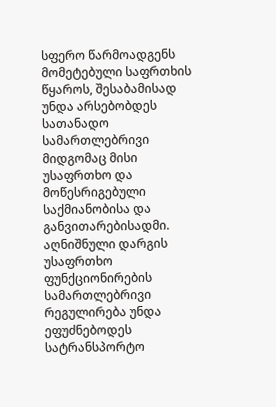სფერო წარმოადგენს მომეტებული საფრთხის წყაროს, შესაბამისად უნდა არსებობდეს სათანადო სამართლებრივი მიდგომაც მისი უსაფრთხო და მოწესრიგებული საქმიანობისა და განვითარებისადმი. აღნიშნული დარგის უსაფრთხო ფუნქციონირების სამართლებრივი რეგულირება უნდა ეფუძნებოდეს სატრანსპორტო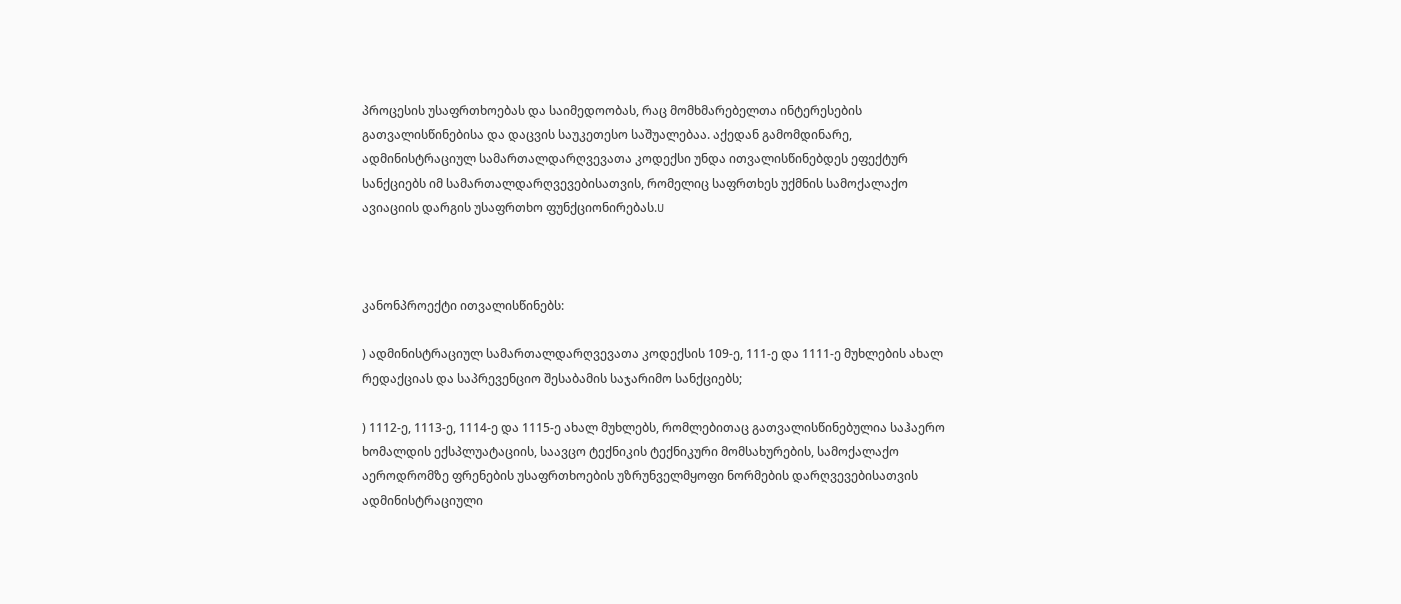პროცესის უსაფრთხოებას და საიმედოობას, რაც მომხმარებელთა ინტერესების გათვალისწინებისა და დაცვის საუკეთესო საშუალებაა. აქედან გამომდინარე, ადმინისტრაციულ სამართალდარღვევათა კოდექსი უნდა ითვალისწინებდეს ეფექტურ სანქციებს იმ სამართალდარღვევებისათვის, რომელიც საფრთხეს უქმნის სამოქალაქო ავიაციის დარგის უსაფრთხო ფუნქციონირებას.U



კანონპროექტი ითვალისწინებს:

) ადმინისტრაციულ სამართალდარღვევათა კოდექსის 109-ე, 111-ე და 1111-ე მუხლების ახალ რედაქციას და საპრევენციო შესაბამის საჯარიმო სანქციებს;

) 1112-ე, 1113-ე, 1114-ე და 1115-ე ახალ მუხლებს, რომლებითაც გათვალისწინებულია საჰაერო ხომალდის ექსპლუატაციის, საავცო ტექნიკის ტექნიკური მომსახურების, სამოქალაქო აეროდრომზე ფრენების უსაფრთხოების უზრუნველმყოფი ნორმების დარღვევებისათვის ადმინისტრაციული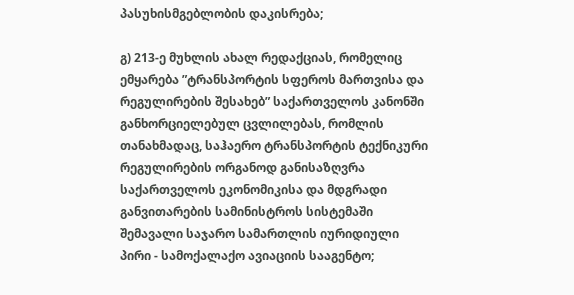პასუხისმგებლობის დაკისრება;

გ) 213-ე მუხლის ახალ რედაქციას, რომელიც ემყარება ”ტრანსპორტის სფეროს მართვისა და რეგულირების შესახებ” საქართველოს კანონში განხორციელებულ ცვლილებას, რომლის თანახმადაც, საჰაერო ტრანსპორტის ტექნიკური რეგულირების ორგანოდ განისაზღვრა საქართველოს ეკონომიკისა და მდგრადი განვითარების სამინისტროს სისტემაში შემავალი საჯარო სამართლის იურიდიული პირი - სამოქალაქო ავიაციის სააგენტო;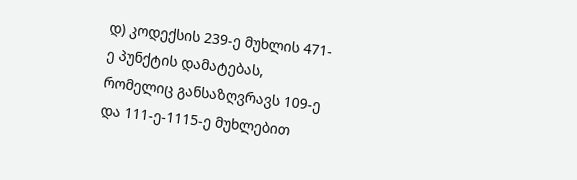დ) კოდექსის 239-ე მუხლის 471-ე პუნქტის დამატებას, რომელიც განსაზღვრავს 109-ე და 111-ე-1115-ე მუხლებით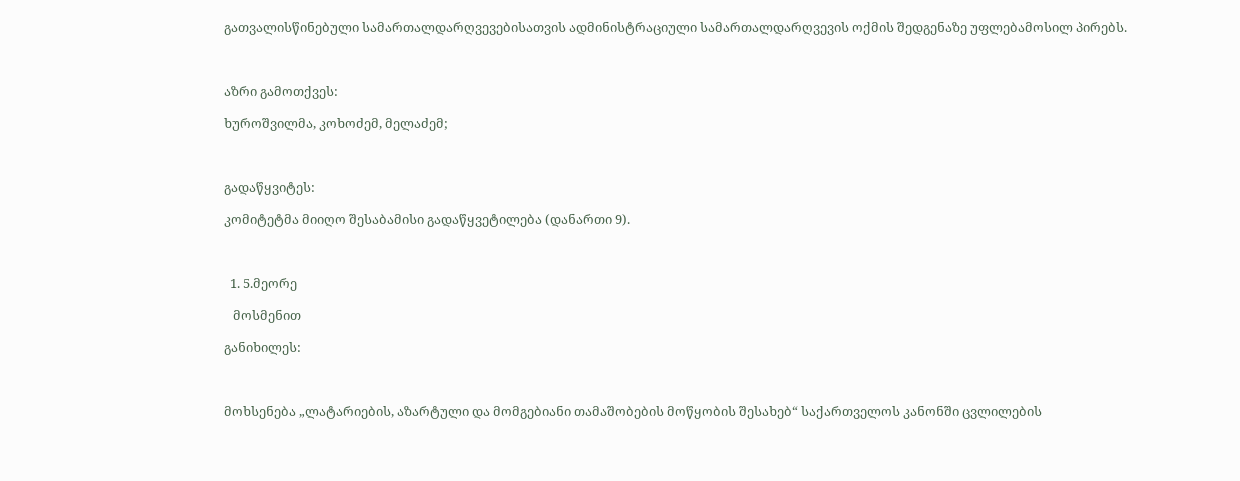გათვალისწინებული სამართალდარღვევებისათვის ადმინისტრაციული სამართალდარღვევის ოქმის შედგენაზე უფლებამოსილ პირებს.



აზრი გამოთქვეს:

ხუროშვილმა, კოხოძემ, მელაძემ;



გადაწყვიტეს:

კომიტეტმა მიიღო შესაბამისი გადაწყვეტილება (დანართი 9).



  1. 5.მეორე

   მოსმენით

განიხილეს:



მოხსენება „ლატარიების, აზარტული და მომგებიანი თამაშობების მოწყობის შესახებ“ საქართველოს კანონში ცვლილების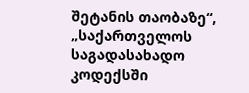შეტანის თაობაზე“, „საქართველოს საგადასახადო კოდექსში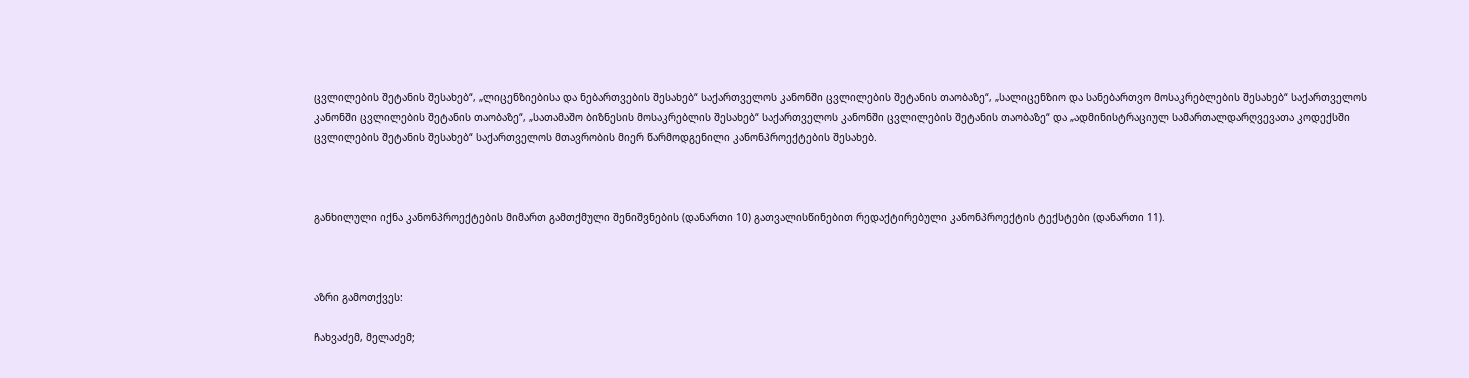ცვლილების შეტანის შესახებ“, „ლიცენზიებისა და ნებართვების შესახებ“ საქართველოს კანონში ცვლილების შეტანის თაობაზე“, „სალიცენზიო და სანებართვო მოსაკრებლების შესახებ“ საქართველოს კანონში ცვლილების შეტანის თაობაზე“, „სათამაშო ბიზნესის მოსაკრებლის შესახებ“ საქართველოს კანონში ცვლილების შეტანის თაობაზე“ და „ადმინისტრაციულ სამართალდარღვევათა კოდექსში ცვლილების შეტანის შესახებ“ საქართველოს მთავრობის მიერ წარმოდგენილი კანონპროექტების შესახებ.



განხილული იქნა კანონპროექტების მიმართ გამთქმული შენიშვნების (დანართი 10) გათვალისწინებით რედაქტირებული კანონპროექტის ტექსტები (დანართი 11).



აზრი გამოთქვეს:

ჩახვაძემ, მელაძემ;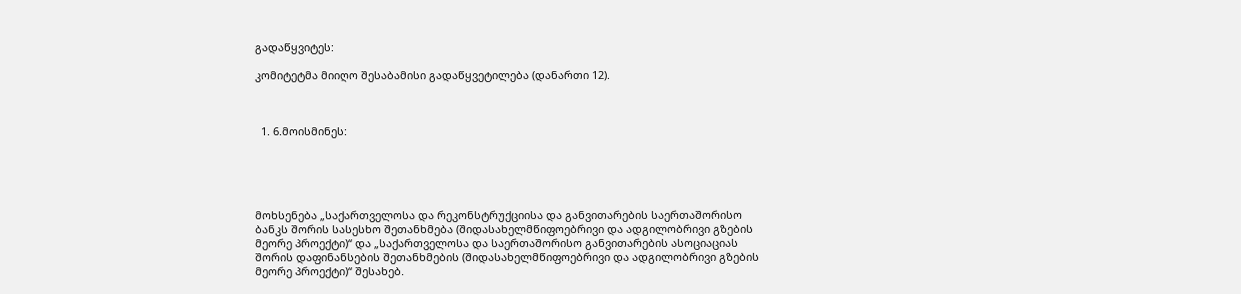გადაწყვიტეს:

კომიტეტმა მიიღო შესაბამისი გადაწყვეტილება (დანართი 12).



  1. 6.მოისმინეს:





მოხსენება „საქართველოსა და რეკონსტრუქციისა და განვითარების საერთაშორისო ბანკს შორის სასესხო შეთანხმება (შიდასახელმწიფოებრივი და ადგილობრივი გზების მეორე პროექტი)“ და „საქართველოსა და საერთაშორისო განვითარების ასოციაციას შორის დაფინანსების შეთანხმების (შიდასახელმწიფოებრივი და ადგილობრივი გზების მეორე პროექტი)“ შესახებ.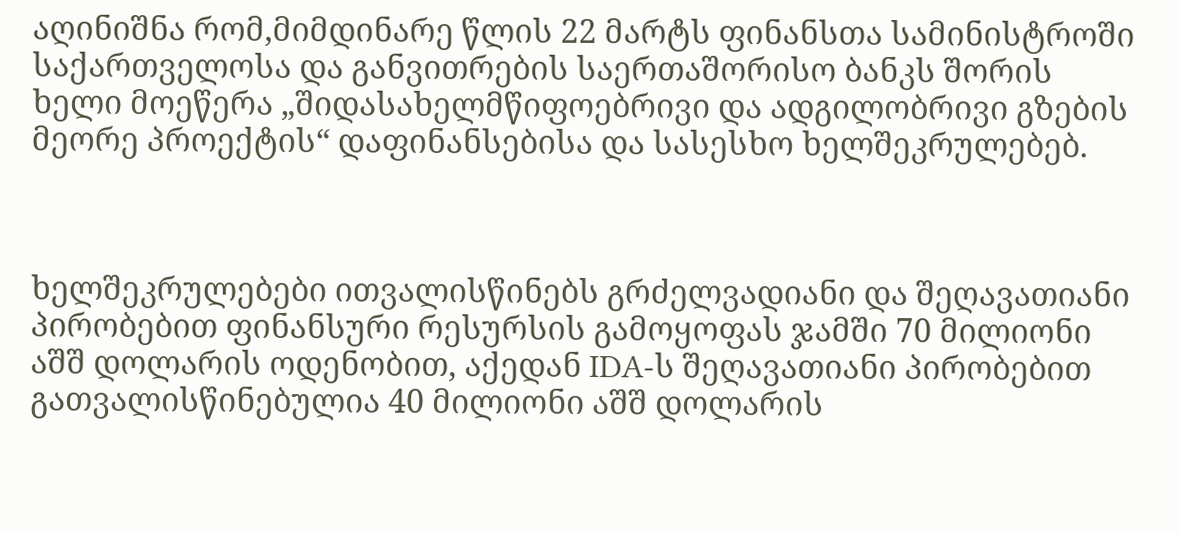აღინიშნა რომ,მიმდინარე წლის 22 მარტს ფინანსთა სამინისტროში საქართველოსა და განვითრების საერთაშორისო ბანკს შორის ხელი მოეწერა „შიდასახელმწიფოებრივი და ადგილობრივი გზების მეორე პროექტის“ დაფინანსებისა და სასესხო ხელშეკრულებებ.



ხელშეკრულებები ითვალისწინებს გრძელვადიანი და შეღავათიანი პირობებით ფინანსური რესურსის გამოყოფას ჯამში 70 მილიონი აშშ დოლარის ოდენობით, აქედან IDA-ს შეღავათიანი პირობებით გათვალისწინებულია 40 მილიონი აშშ დოლარის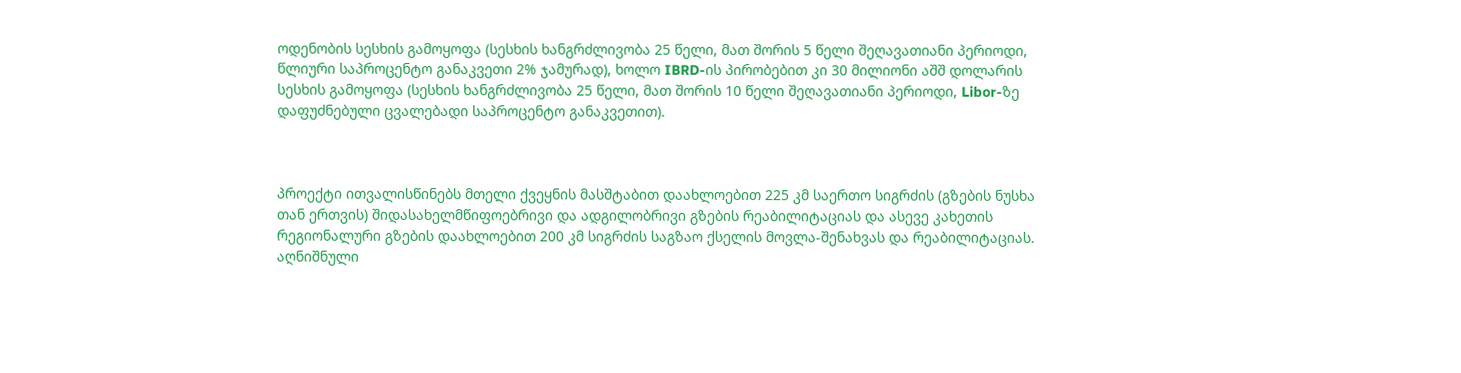ოდენობის სესხის გამოყოფა (სესხის ხანგრძლივობა 25 წელი, მათ შორის 5 წელი შეღავათიანი პერიოდი, წლიური საპროცენტო განაკვეთი 2% ჯამურად), ხოლო IBRD-ის პირობებით კი 30 მილიონი აშშ დოლარის სესხის გამოყოფა (სესხის ხანგრძლივობა 25 წელი, მათ შორის 10 წელი შეღავათიანი პერიოდი, Libor-ზე დაფუძნებული ცვალებადი საპროცენტო განაკვეთით).



პროექტი ითვალისწინებს მთელი ქვეყნის მასშტაბით დაახლოებით 225 კმ საერთო სიგრძის (გზების ნუსხა თან ერთვის) შიდასახელმწიფოებრივი და ადგილობრივი გზების რეაბილიტაციას და ასევე კახეთის რეგიონალური გზების დაახლოებით 200 კმ სიგრძის საგზაო ქსელის მოვლა-შენახვას და რეაბილიტაციას. აღნიშნული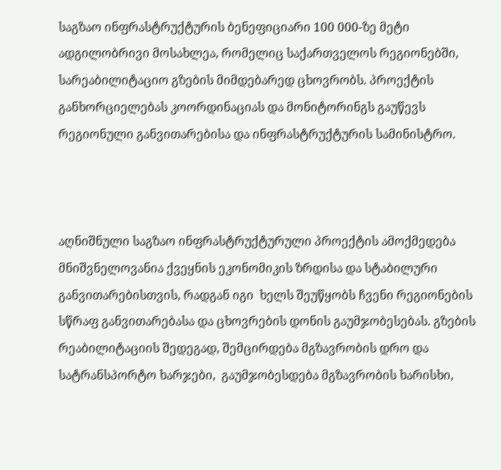საგზაო ინფრასტრუქტურის ბენეფიციარი 100 000-ზე მეტი ადგილობრივი მოსახლეა, რომელიც საქართველოს რეგიონებში, სარეაბილიტაციო გზების მიმდებარედ ცხოვრობს. პროექტის განხორციელებას კოორდინაციას და მონიტორინგს გაუწევს რეგიონული განვითარებისა და ინფრასტრუქტურის სამინისტრო.



აღნიშნული საგზაო ინფრასტრუქტურული პროექტის ამოქმედება მნიშვნელოვანია ქვეყნის ეკონომიკის ზრდისა და სტაბილური  განვითარებისთვის, რადგან იგი  ხელს შეუწყობს ჩვენი რეგიონების სწრაფ განვითარებასა და ცხოვრების დონის გაუმჯობესებას. გზების რეაბილიტაციის შედეგად, შემცირდება მგზავრობის დრო და სატრანსპორტო ხარჯები,  გაუმჯობესდება მგზავრობის ხარისხი,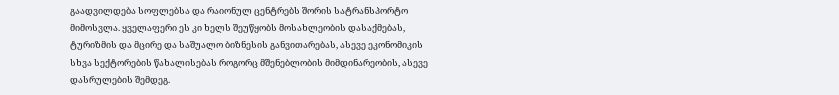გაადვილდება სოფლებსა და რაიონულ ცენტრებს შორის სატრანსპორტო მიმოსვლა. ყველაფერი ეს კი ხელს შეუწყობს მოსახლეობის დასაქმებას, ტურიზმის და მცირე და საშუალო ბიზნესის განვითარებას, ასევე ეკონომიკის სხვა სექტორების წახალისებას როგორც მშენებლობის მიმდინარეობის, ასევე დასრულების შემდეგ.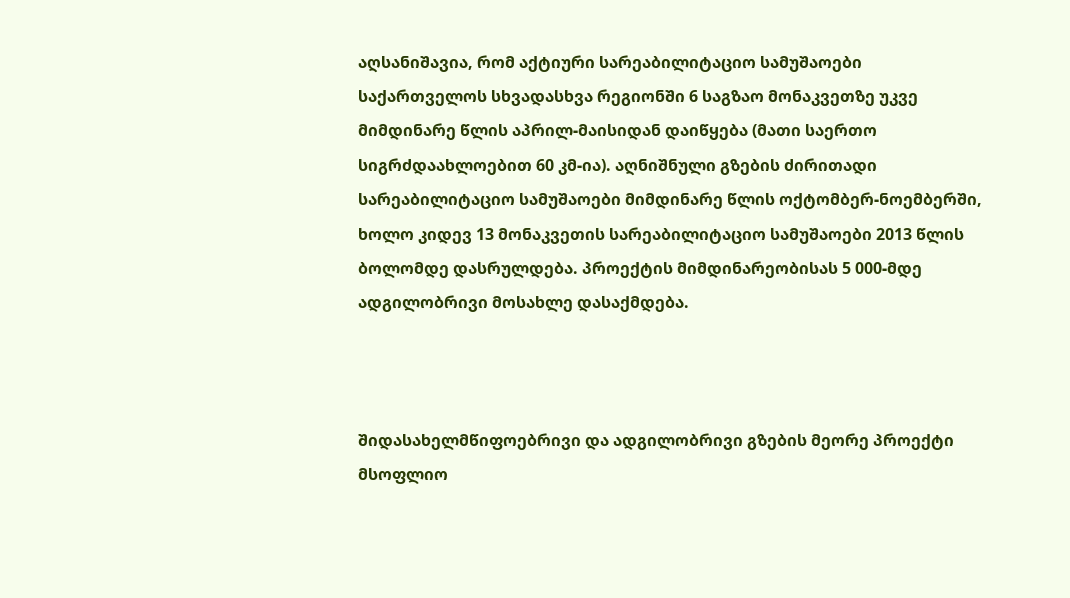აღსანიშავია, რომ აქტიური სარეაბილიტაციო სამუშაოები საქართველოს სხვადასხვა რეგიონში 6 საგზაო მონაკვეთზე უკვე მიმდინარე წლის აპრილ-მაისიდან დაიწყება (მათი საერთო სიგრძდაახლოებით 60 კმ-ია). აღნიშნული გზების ძირითადი სარეაბილიტაციო სამუშაოები მიმდინარე წლის ოქტომბერ-ნოემბერში, ხოლო კიდევ 13 მონაკვეთის სარეაბილიტაციო სამუშაოები 2013 წლის ბოლომდე დასრულდება. პროექტის მიმდინარეობისას 5 000-მდე ადგილობრივი მოსახლე დასაქმდება.



შიდასახელმწიფოებრივი და ადგილობრივი გზების მეორე პროექტი  მსოფლიო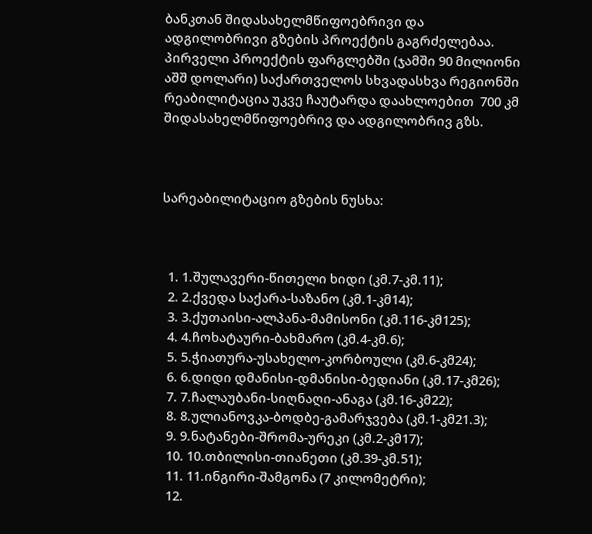ბანკთან შიდასახელმწიფოებრივი და ადგილობრივი გზების პროექტის გაგრძელებაა. პირველი პროექტის ფარგლებში (ჯამში 90 მილიონი აშშ დოლარი) საქართველოს სხვადასხვა რეგიონში რეაბილიტაცია უკვე ჩაუტარდა დაახლოებით  700 კმ შიდასახელმწიფოებრივ და ადგილობრივ გზს.



სარეაბილიტაციო გზების ნუსხა:



  1. 1.შულავერი-წითელი ხიდი (კმ.7-კმ.11);
  2. 2.ქვედა საქარა-საზანო (კმ.1-კმ14);
  3. 3.ქუთაისი-ალპანა-მამისონი (კმ.116-კმ125);
  4. 4.ჩოხატაური-ბახმარო (კმ.4-კმ.6);
  5. 5.ჭიათურა-უსახელო-კორბოული (კმ.6-კმ24);
  6. 6.დიდი დმანისი-დმანისი-ბედიანი (კმ.17-კმ26);
  7. 7.ჩალაუბანი-სიღნაღი-ანაგა (კმ.16-კმ22);
  8. 8.ულიანოვკა-ბოდბე-გამარჯვება (კმ.1-კმ21.3);
  9. 9.ნატანები-შრომა-ურეკი (კმ.2-კმ17);
  10. 10.თბილისი-თიანეთი (კმ.39-კმ.51);
  11. 11.ინგირი-შამგონა (7 კილომეტრი);
  12.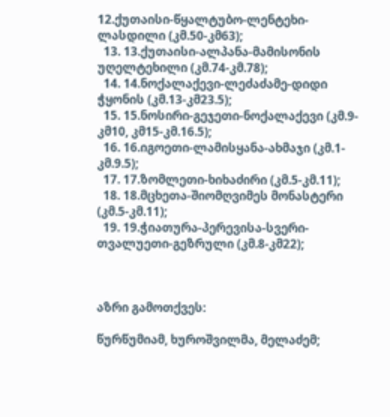12.ქუთაისი-წყალტუბო-ლენტეხი-ლასდილი (კმ.50-კმ63);
  13. 13.ქუთაისი-ალპანა-მამისონის უღელტეხილი (კმ.74-კმ.78);
  14. 14.ნოქალაქევი-ლეძაძამე-დიდი ჭყონის (კმ.13-კმ23.5);
  15. 15.ნოსირი-გეჯეთი-ნოქალაქევი (კმ.9-კმ10, კმ15-კმ.16.5);
  16. 16.იგოეთი-ლამისყანა-ახმაჯი (კმ.1-კმ.9.5);
  17. 17.ზომლეთი-ხიხაძირი (კმ.5-კმ.11);
  18. 18.მცხეთა-შიომღვიმეს მონასტერი (კმ.5-კმ.11);
  19. 19.ჭიათურა-პერევისა-სვერი-თვალუეთი-გეზრული (კმ.8-კმ22);



აზრი გამოთქვეს:

წურწუმიამ, ხუროშვილმა, მელაძემ;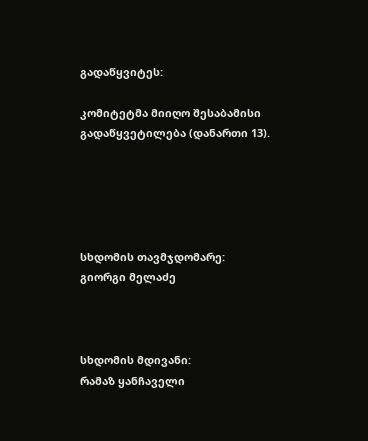გადაწყვიტეს:

კომიტეტმა მიიღო შესაბამისი გადაწყვეტილება (დანართი 13).





სხდომის თავმჯდომარე:                                      გიორგი მელაძე



სხდომის მდივანი:                                                   რამაზ ყანჩაველი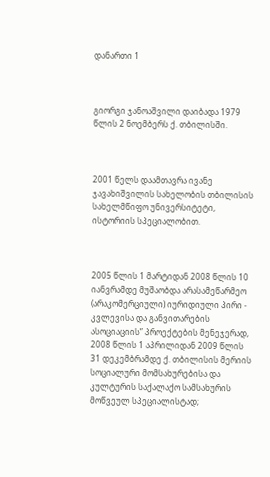დანართი 1



გიორგი ჯანოაშვილი დაიბადა 1979 წლის 2 ნოემბერს ქ. თბილისში.



2001 წელს დაამთავრა ივანე ჯავახიშვილის სახელობის თბილისის სახელმწიფო უნივერსიტეტი, ისტორიის სპეციალობით.



2005 წლის 1 მარტიდან 2008 წლის 10 იანვრამდე მუშაობდა არასამეწარმეო (არაკომერციული) იურიდიული პირი - კვლევისა და განვითარების ასოციაციის” პროექტების მენეჯერად, 2008 წლის 1 აპრილიდან 2009 წლის 31 დეკემბრამდე ქ. თბილისის მერიის სოციალური მომსახურებისა და კულტურის საქალაქო სამსახურის მოწვეულ სპეციალისტად;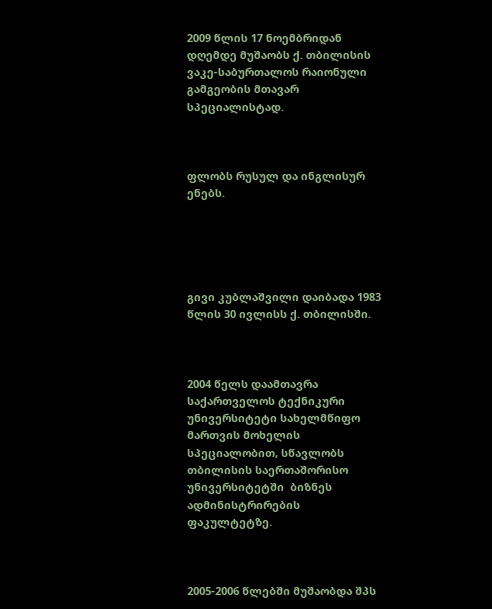2009 წლის 17 ნოემბრიდან დღემდე მუშაობს ქ. თბილისის ვაკე-საბურთალოს რაიონული გამგეობის მთავარ სპეციალისტად.



ფლობს რუსულ და ინგლისურ ენებს.





გივი კუბლაშვილი დაიბადა 1983 წლის 30 ივლისს ქ. თბილისში.



2004 წელს დაამთავრა საქართველოს ტექნიკური უნივერსიტეტი სახელმწიფო მართვის მოხელის სპეციალობით, სწავლობს თბილისის საერთაშორისო უნივერსიტეტში  ბიზნეს ადმინისტრირების ფაკულტეტზე.



2005-2006 წლებში მუშაობდა შპს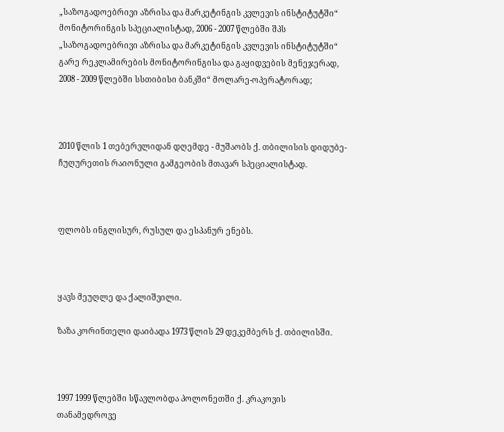„საზოგადოებრივი აზრისა და მარკეტინგის კვლევის ინსტიტუტში“ მონიტორინგის სპეციალისტად, 2006 - 2007 წლებში შპს „საზოგადოებრივი აზრისა და მარკეტინგის კვლევის ინსტიტუტში“ გარე რეკლამირების მონიტორინგისა და გაყიდვების მენეჯერად, 2008 - 2009 წლებში სსთიბისი ბანკში“ მოლარე-ოპერატორად;



2010 წლის 1 თებერვლიდან დღემდე - მუშაობს ქ. თბილისის დიდუბე-ჩუღურეთის რაიონული გამგეობის მთავარ სპეციალისტად.



ფლობს ინგლისურ, რუსულ და ესპანურ ენებს.



ყავს მეუღლე და ქალიშვილი.

ზაზა კორინთელი დაიბადა 1973 წლის 29 დეკემბერს ქ. თბილისში.



1997 1999 წლებში სწავლობდა პოლონეთში ქ. კრაკოვის თანამედროვე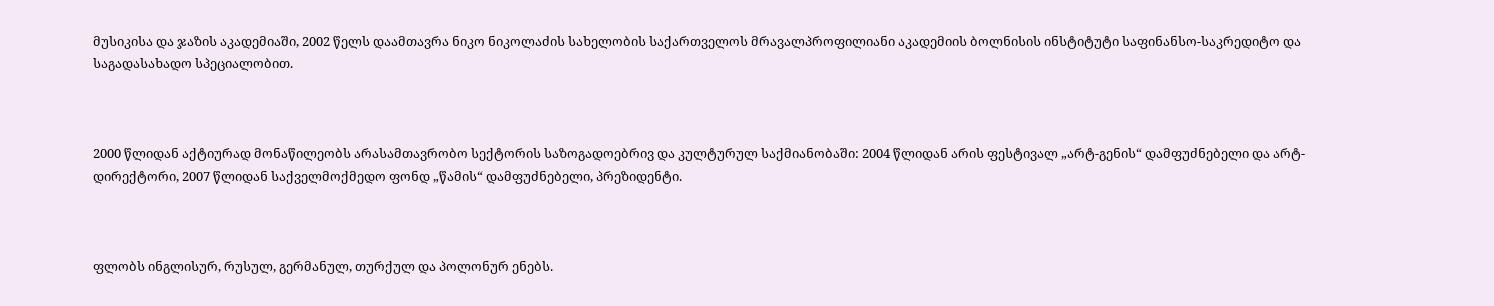მუსიკისა და ჯაზის აკადემიაში, 2002 წელს დაამთავრა ნიკო ნიკოლაძის სახელობის საქართველოს მრავალპროფილიანი აკადემიის ბოლნისის ინსტიტუტი საფინანსო-საკრედიტო და საგადასახადო სპეციალობით.



2000 წლიდან აქტიურად მონაწილეობს არასამთავრობო სექტორის საზოგადოებრივ და კულტურულ საქმიანობაში: 2004 წლიდან არის ფესტივალ „არტ-გენის“ დამფუძნებელი და არტ-დირექტორი, 2007 წლიდან საქველმოქმედო ფონდ „წამის“ დამფუძნებელი, პრეზიდენტი.



ფლობს ინგლისურ, რუსულ, გერმანულ, თურქულ და პოლონურ ენებს.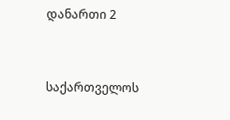დანართი 2



საქართველოს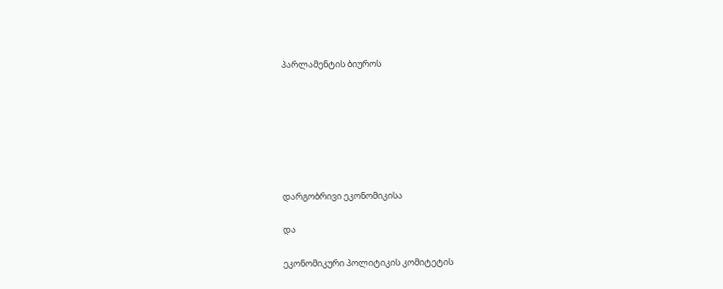პარლამენტის ბიუროს







დარგობრივი ეკონომიკისა

და

ეკონომიკური პოლიტიკის კომიტეტის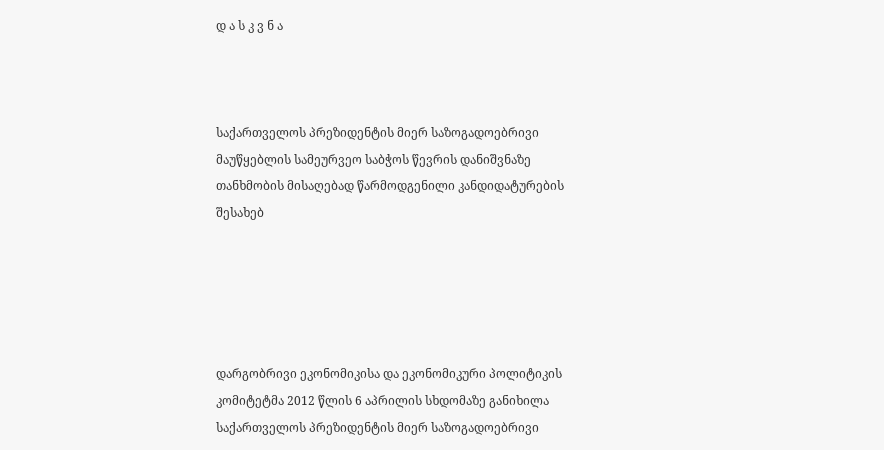დ ა ს კ ვ ნ ა



საქართველოს პრეზიდენტის მიერ საზოგადოებრივი მაუწყებლის სამეურვეო საბჭოს წევრის დანიშვნაზე თანხმობის მისაღებად წარმოდგენილი კანდიდატურების შესახებ





დარგობრივი ეკონომიკისა და ეკონომიკური პოლიტიკის კომიტეტმა 2012 წლის 6 აპრილის სხდომაზე განიხილა საქართველოს პრეზიდენტის მიერ საზოგადოებრივი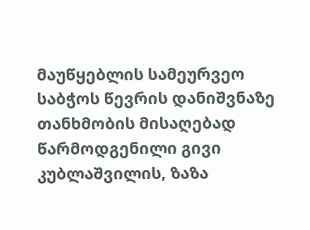მაუწყებლის სამეურვეო საბჭოს წევრის დანიშვნაზე თანხმობის მისაღებად წარმოდგენილი გივი კუბლაშვილის, ზაზა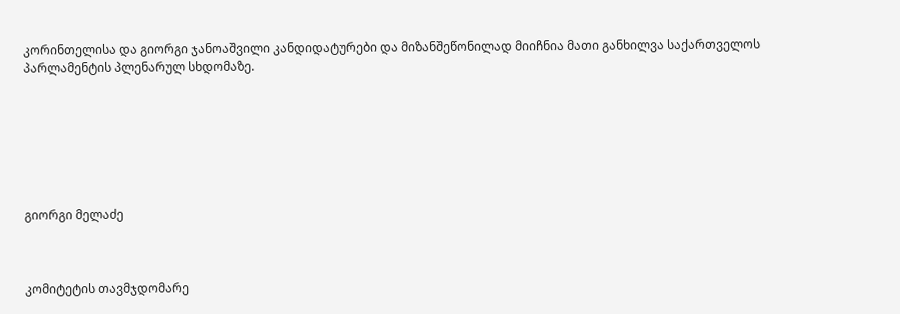კორინთელისა და გიორგი ჯანოაშვილი კანდიდატურები და მიზანშეწონილად მიიჩნია მათი განხილვა საქართველოს პარლამენტის პლენარულ სხდომაზე.







გიორგი მელაძე



კომიტეტის თავმჯდომარე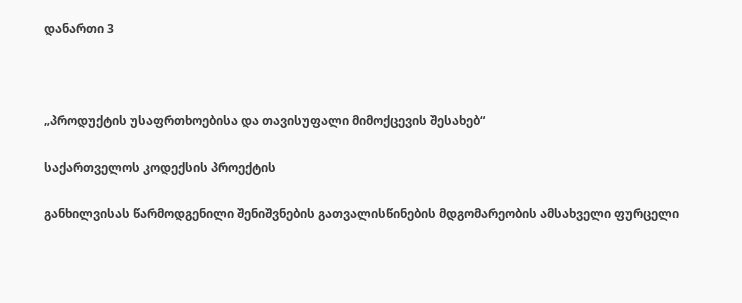დანართი 3



„პროდუქტის უსაფრთხოებისა და თავისუფალი მიმოქცევის შესახებ“

საქართველოს კოდექსის პროექტის

განხილვისას წარმოდგენილი შენიშვნების გათვალისწინების მდგომარეობის ამსახველი ფურცელი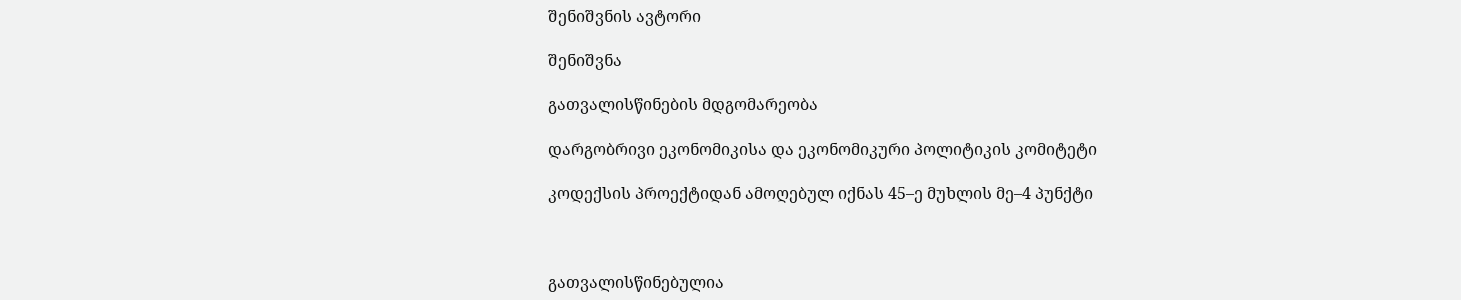შენიშვნის ავტორი

შენიშვნა

გათვალისწინების მდგომარეობა

დარგობრივი ეკონომიკისა და ეკონომიკური პოლიტიკის კომიტეტი

კოდექსის პროექტიდან ამოღებულ იქნას 45–ე მუხლის მე–4 პუნქტი



გათვალისწინებულია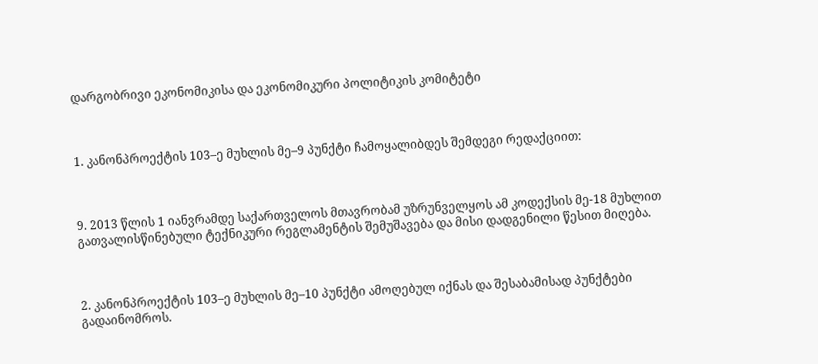დარგობრივი ეკონომიკისა და ეკონომიკური პოლიტიკის კომიტეტი



1. კანონპროექტის 103–ე მუხლის მე–9 პუნქტი ჩამოყალიბდეს შემდეგი რედაქციით:



9. 2013 წლის 1 იანვრამდე საქართველოს მთავრობამ უზრუნველყოს ამ კოდექსის მე-18 მუხლით გათვალისწინებული ტექნიკური რეგლამენტის შემუშავება და მისი დადგენილი წესით მიღება.



2. კანონპროექტის 103–ე მუხლის მე–10 პუნქტი ამოღებულ იქნას და შესაბამისად პუნქტები გადაინომროს.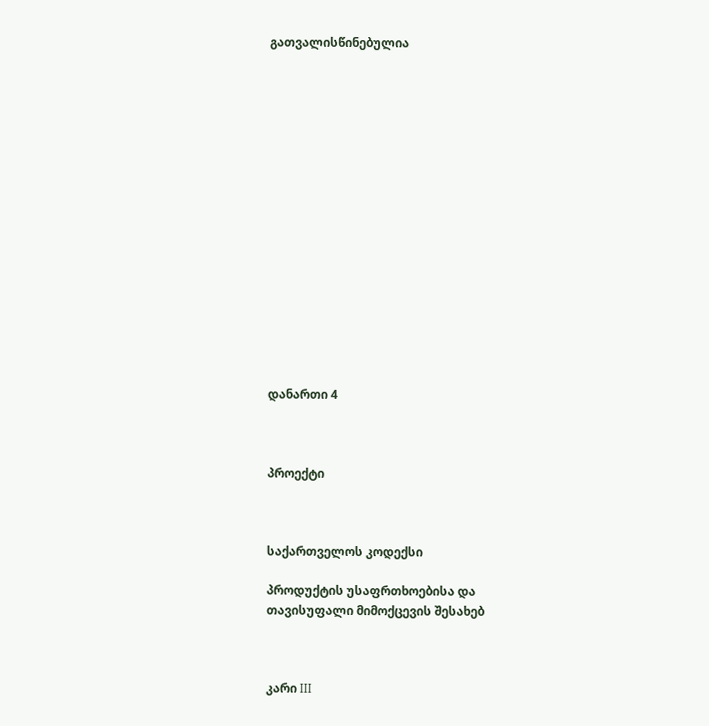გათვალისწინებულია

















დანართი 4



პროექტი



საქართველოს კოდექსი

პროდუქტის უსაფრთხოებისა და თავისუფალი მიმოქცევის შესახებ



კარი III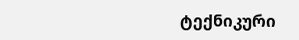ტექნიკური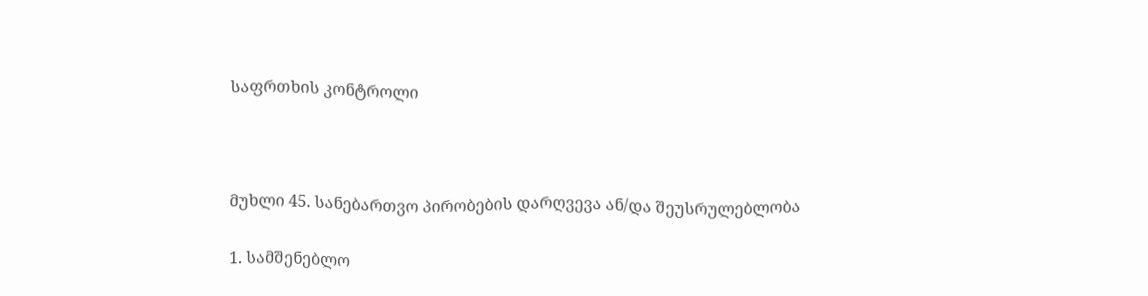საფრთხის კონტროლი



მუხლი 45. სანებართვო პირობების დარღვევა ან/და შეუსრულებლობა

1. სამშენებლო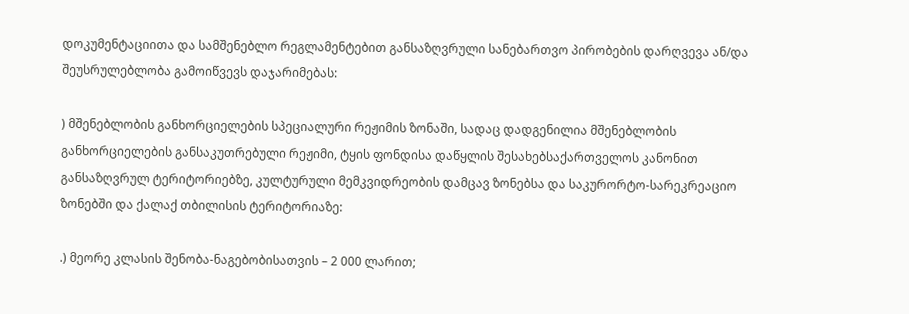დოკუმენტაციითა და სამშენებლო რეგლამენტებით განსაზღვრული სანებართვო პირობების დარღვევა ან/და შეუსრულებლობა გამოიწვევს დაჯარიმებას:

) მშენებლობის განხორციელების სპეციალური რეჟიმის ზონაში, სადაც დადგენილია მშენებლობის განხორციელების განსაკუთრებული რეჟიმი, ტყის ფონდისა დაწყლის შესახებსაქართველოს კანონით განსაზღვრულ ტერიტორიებზე, კულტურული მემკვიდრეობის დამცავ ზონებსა და საკურორტო-სარეკრეაციო ზონებში და ქალაქ თბილისის ტერიტორიაზე:

.) მეორე კლასის შენობა-ნაგებობისათვის – 2 000 ლარით;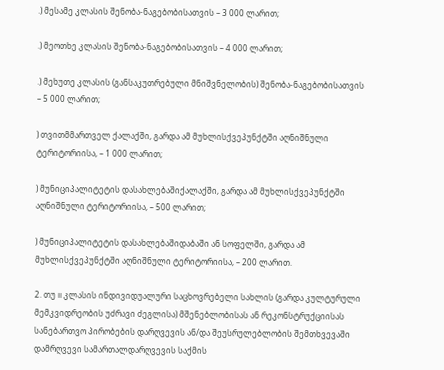.) მესამე კლასის შენობა-ნაგებობისათვის – 3 000 ლარით;

.) მეოთხე კლასის შენობა-ნაგებობისათვის – 4 000 ლარით;

.) მეხუთე კლასის (განსაკუთრებული მნიშვნელობის) შენობა-ნაგებობისათვის – 5 000 ლარით;

) თვითმმართველ ქალაქში, გარდა ამ მუხლისქვეპუნქტში აღნიშნული ტერიტორიისა, – 1 000 ლარით;

) მუნიციპალიტეტის დასახლებაშიქალაქში, გარდა ამ მუხლისქვეპუნქტში აღნიშნული ტერიტორიისა, – 500 ლარით;

) მუნიციპალიტეტის დასახლებაშიდაბაში ან სოფელში, გარდა ამ მუხლისქვეპუნქტში აღნიშნული ტერიტორიისა, – 200 ლარით.

2. თუ II კლასის ინდივიდუალური საცხოვრებელი სახლის (გარდა კულტურული მემკვიდრეობის უძრავი ძეგლისა) მშენებლობისას ან რეკონსტრუქციისას სანებართვო პირობების დარღვევის ან/და შეუსრულებლობის შემთხვევაში დამრღვევი სამართალდარღვევის საქმის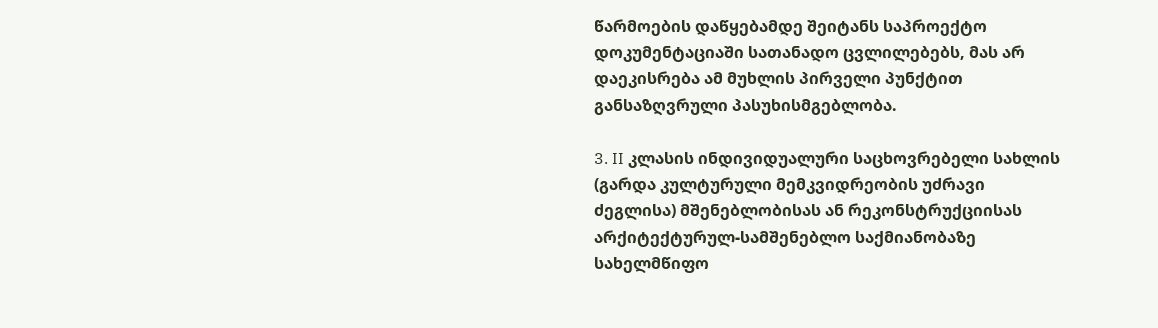წარმოების დაწყებამდე შეიტანს საპროექტო დოკუმენტაციაში სათანადო ცვლილებებს, მას არ დაეკისრება ამ მუხლის პირველი პუნქტით განსაზღვრული პასუხისმგებლობა.

3. II კლასის ინდივიდუალური საცხოვრებელი სახლის (გარდა კულტურული მემკვიდრეობის უძრავი ძეგლისა) მშენებლობისას ან რეკონსტრუქციისას არქიტექტურულ-სამშენებლო საქმიანობაზე სახელმწიფო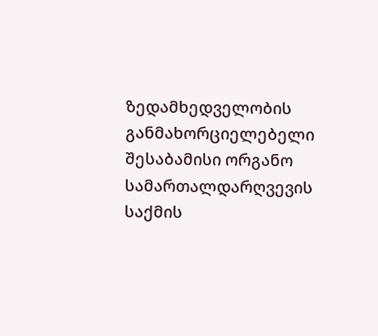ზედამხედველობის განმახორციელებელი შესაბამისი ორგანო სამართალდარღვევის საქმის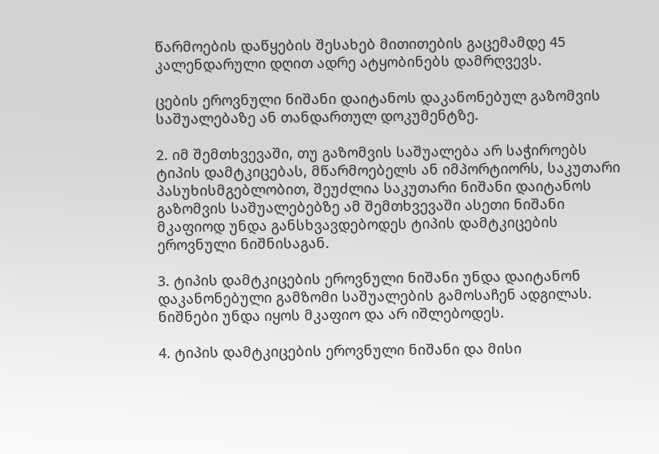წარმოების დაწყების შესახებ მითითების გაცემამდე 45 კალენდარული დღით ადრე ატყობინებს დამრღვევს.

ცების ეროვნული ნიშანი დაიტანოს დაკანონებულ გაზომვის საშუალებაზე ან თანდართულ დოკუმენტზე.

2. იმ შემთხვევაში, თუ გაზომვის საშუალება არ საჭიროებს ტიპის დამტკიცებას, მწარმოებელს ან იმპორტიორს, საკუთარი პასუხისმგებლობით, შეუძლია საკუთარი ნიშანი დაიტანოს გაზომვის საშუალებებზე ამ შემთხვევაში ასეთი ნიშანი მკაფიოდ უნდა განსხვავდებოდეს ტიპის დამტკიცების ეროვნული ნიშნისაგან.

3. ტიპის დამტკიცების ეროვნული ნიშანი უნდა დაიტანონ დაკანონებული გამზომი საშუალების გამოსაჩენ ადგილას. ნიშნები უნდა იყოს მკაფიო და არ იშლებოდეს.

4. ტიპის დამტკიცების ეროვნული ნიშანი და მისი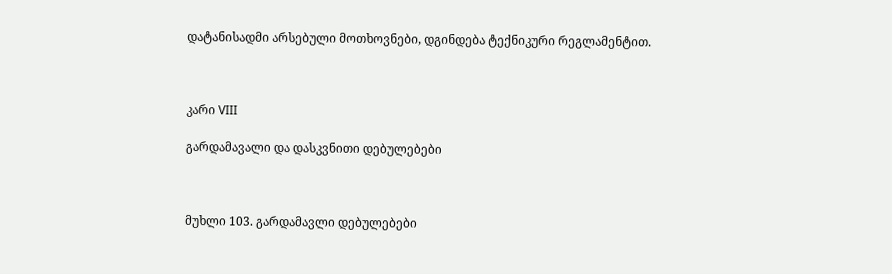დატანისადმი არსებული მოთხოვნები, დგინდება ტექნიკური რეგლამენტით.



კარი VIII

გარდამავალი და დასკვნითი დებულებები



მუხლი 103. გარდამავლი დებულებები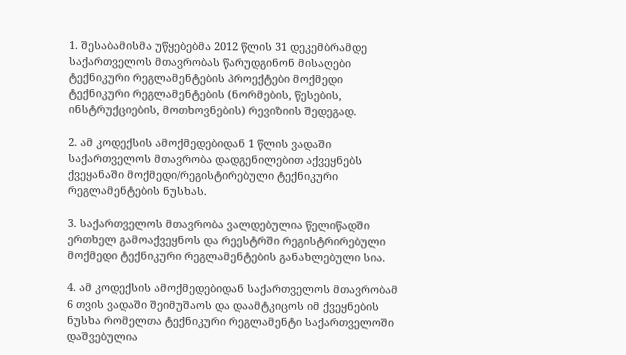1. შესაბამისმა უწყებებმა 2012 წლის 31 დეკემბრამდე საქართველოს მთავრობას წარუდგინონ მისაღები ტექნიკური რეგლამენტების პროექტები მოქმედი ტექნიკური რეგლამენტების (ნორმების, წესების, ინსტრუქციების, მოთხოვნების) რევიზიის შედეგად.

2. ამ კოდექსის ამოქმედებიდან 1 წლის ვადაში საქართველოს მთავრობა დადგენილებით აქვეყნებს ქვეყანაში მოქმედი/რეგისტირებული ტექნიკური რეგლამენტების ნუსხას.

3. საქართველოს მთავრობა ვალდებულია წელიწადში ერთხელ გამოაქვეყნოს და რეესტრში რეგისტრირებული მოქმედი ტექნიკური რეგლამენტების განახლებული სია.

4. ამ კოდექსის ამოქმედებიდან საქართველოს მთავრობამ 6 თვის ვადაში შეიმუშაოს და დაამტკიცოს იმ ქვეყნების ნუსხა რომელთა ტექნიკური რეგლამენტი საქართველოში დაშვებულია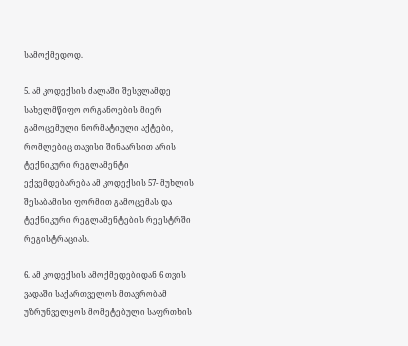სამოქმედოდ.

5. ამ კოდექსის ძალაში შესვლამდე სახელმწიფო ორგანოების მიერ გამოცემული ნორმატიული აქტები, რომლებიც თავისი შინაარსით არის ტექნიკური რეგლამენტი ექვემდებარება ამ კოდექსის 57- მუხლის შესაბამისი ფორმით გამოცემას და ტექნიკური რეგლამენტების რეესტრში რეგისტრაციას.

6. ამ კოდექსის ამოქმედებიდან 6 თვის ვადაში საქართველოს მთავრობამ უზრუნველყოს მომეტებული საფრთხის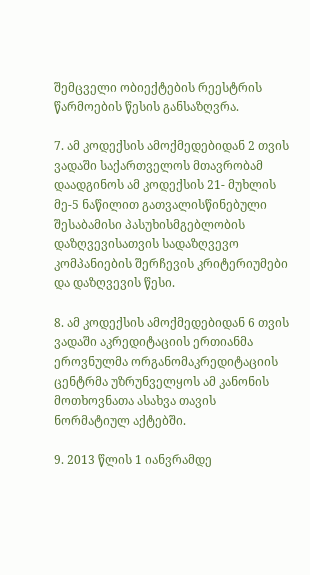შემცველი ობიექტების რეესტრის წარმოების წესის განსაზღვრა.

7. ამ კოდექსის ამოქმედებიდან 2 თვის ვადაში საქართველოს მთავრობამ დაადგინოს ამ კოდექსის 21- მუხლის მე-5 ნაწილით გათვალისწინებული შესაბამისი პასუხისმგებლობის დაზღვევისათვის სადაზღვევო კომპანიების შერჩევის კრიტერიუმები და დაზღვევის წესი.

8. ამ კოდექსის ამოქმედებიდან 6 თვის ვადაში აკრედიტაციის ერთიანმა ეროვნულმა ორგანომაკრედიტაციის ცენტრმა უზრუნველყოს ამ კანონის მოთხოვნათა ასახვა თავის ნორმატიულ აქტებში.

9. 2013 წლის 1 იანვრამდე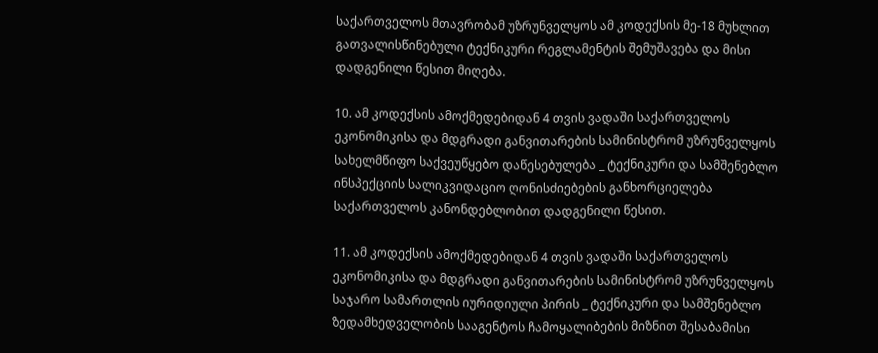საქართველოს მთავრობამ უზრუნველყოს ამ კოდექსის მე-18 მუხლით გათვალისწინებული ტექნიკური რეგლამენტის შემუშავება და მისი დადგენილი წესით მიღება.

10. ამ კოდექსის ამოქმედებიდან 4 თვის ვადაში საქართველოს ეკონომიკისა და მდგრადი განვითარების სამინისტრომ უზრუნველყოს სახელმწიფო საქვეუწყებო დაწესებულება _ ტექნიკური და სამშენებლო ინსპექციის სალიკვიდაციო ღონისძიებების განხორციელება საქართველოს კანონდებლობით დადგენილი წესით.

11. ამ კოდექსის ამოქმედებიდან 4 თვის ვადაში საქართველოს ეკონომიკისა და მდგრადი განვითარების სამინისტრომ უზრუნველყოს საჯარო სამართლის იურიდიული პირის _ ტექნიკური და სამშენებლო ზედამხედველობის სააგენტოს ჩამოყალიბების მიზნით შესაბამისი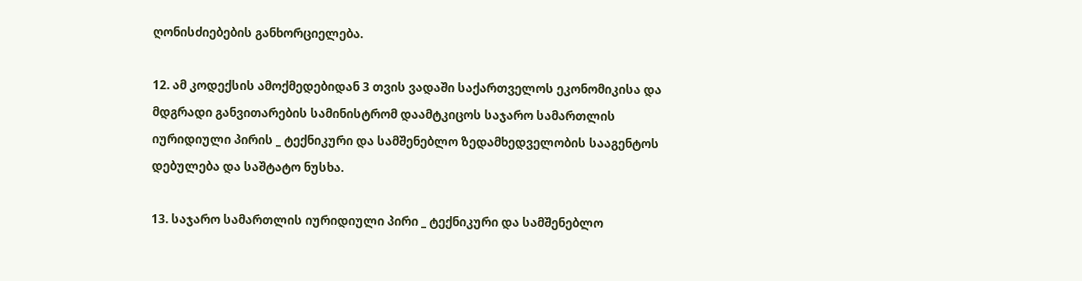ღონისძიებების განხორციელება.

12. ამ კოდექსის ამოქმედებიდან 3 თვის ვადაში საქართველოს ეკონომიკისა და მდგრადი განვითარების სამინისტრომ დაამტკიცოს საჯარო სამართლის იურიდიული პირის _ ტექნიკური და სამშენებლო ზედამხედველობის სააგენტოს დებულება და საშტატო ნუსხა.

13. საჯარო სამართლის იურიდიული პირი _ ტექნიკური და სამშენებლო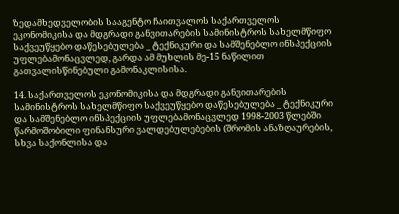ზედამხედველობის სააგენტო ჩაითვალოს საქართველოს ეკონომიკისა და მდგრადი განვითარების სამინისტროს სახელმწიფო საქვეუწყებო დაწესებულება _ ტექნიკური და სამშენებლო ინსპექციის უფლებამონაცვლედ, გარდა ამ მუხლის მე-15 ნაწილით გათვალისწინებული გამონაკლისისა.

14. საქართველოს ეკონომიკისა და მდგრადი განვითარების სამინისტროს სახელმწიფო საქვეუწყებო დაწესებულება _ ტექნიკური და სამშენებლო ინსპექციის უფლებამონაცვლედ 1998-2003 წლებში წარმოშობილი ფინანსური ვალდებულებების (შრომის ანაზღაურების, სხვა საქონლისა და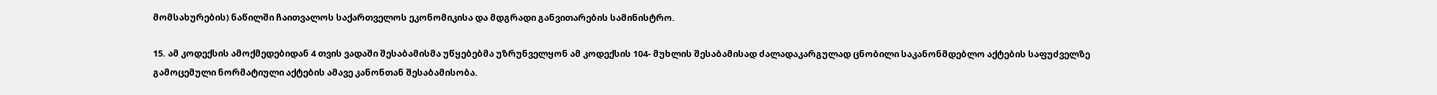მომსახურების) ნაწილში ჩაითვალოს საქართველოს ეკონომიკისა და მდგრადი განვითარების სამინისტრო.

15. ამ კოდექსის ამოქმედებიდან 4 თვის ვადაში შესაბამისმა უწყებებმა უზრუნველყონ ამ კოდექსის 104- მუხლის შესაბამისად ძალადაკარგულად ცნობილი საკანონმდებლო აქტების საფუძველზე გამოცემული ნორმატიული აქტების ამავე კანონთან შესაბამისობა.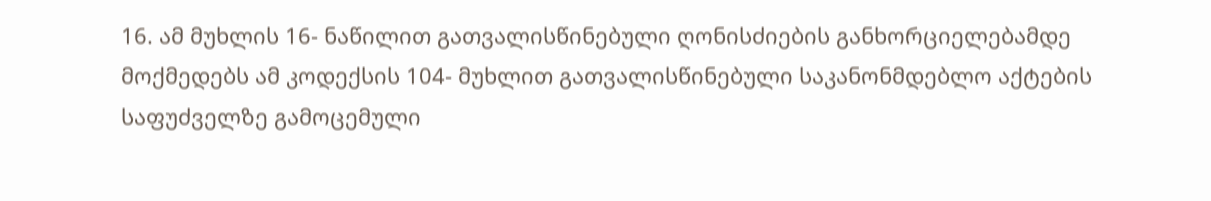16. ამ მუხლის 16- ნაწილით გათვალისწინებული ღონისძიების განხორციელებამდე მოქმედებს ამ კოდექსის 104- მუხლით გათვალისწინებული საკანონმდებლო აქტების საფუძველზე გამოცემული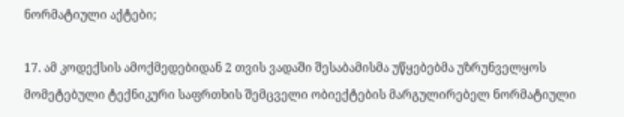ნორმატიული აქტები;

17. ამ კოდექსის ამოქმედებიდან 2 თვის ვადაში შესაბამისმა უწყებებმა უზრუნველყოს მომეტებული ტექნიკური საფრთხის შემცველი ობიექტების მარგულირებელ ნორმატიული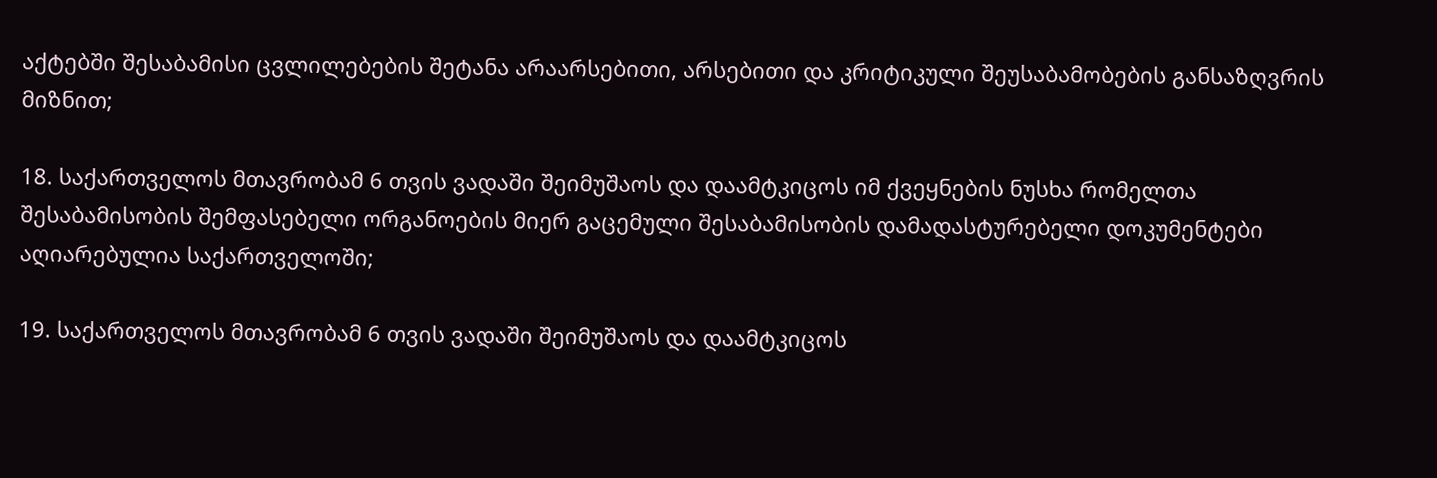აქტებში შესაბამისი ცვლილებების შეტანა არაარსებითი, არსებითი და კრიტიკული შეუსაბამობების განსაზღვრის მიზნით;

18. საქართველოს მთავრობამ 6 თვის ვადაში შეიმუშაოს და დაამტკიცოს იმ ქვეყნების ნუსხა რომელთა შესაბამისობის შემფასებელი ორგანოების მიერ გაცემული შესაბამისობის დამადასტურებელი დოკუმენტები აღიარებულია საქართველოში;

19. საქართველოს მთავრობამ 6 თვის ვადაში შეიმუშაოს და დაამტკიცოს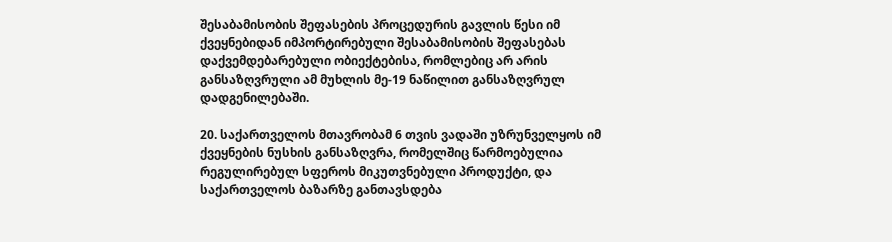შესაბამისობის შეფასების პროცედურის გავლის წესი იმ ქვეყნებიდან იმპორტირებული შესაბამისობის შეფასებას დაქვემდებარებული ობიექტებისა, რომლებიც არ არის განსაზღვრული ამ მუხლის მე-19 ნაწილით განსაზღვრულ დადგენილებაში.

20. საქართველოს მთავრობამ 6 თვის ვადაში უზრუნველყოს იმ ქვეყნების ნუსხის განსაზღვრა, რომელშიც წარმოებულია რეგულირებულ სფეროს მიკუთვნებული პროდუქტი, და საქართველოს ბაზარზე განთავსდება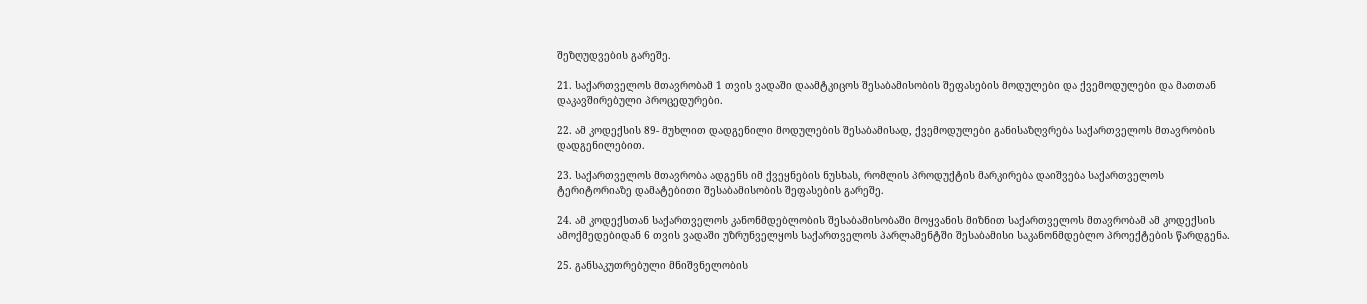შეზღუდვების გარეშე.

21. საქართველოს მთავრობამ 1 თვის ვადაში დაამტკიცოს შესაბამისობის შეფასების მოდულები და ქვემოდულები და მათთან დაკავშირებული პროცედურები.

22. ამ კოდექსის 89- მუხლით დადგენილი მოდულების შესაბამისად, ქვემოდულები განისაზღვრება საქართველოს მთავრობის დადგენილებით.

23. საქართველოს მთავრობა ადგენს იმ ქვეყნების ნუსხას, რომლის პროდუქტის მარკირება დაიშვება საქართველოს ტერიტორიაზე დამატებითი შესაბამისობის შეფასების გარეშე.

24. ამ კოდექსთან საქართველოს კანონმდებლობის შესაბამისობაში მოყვანის მიზნით საქართველოს მთავრობამ ამ კოდექსის ამოქმედებიდან 6 თვის ვადაში უზრუნველყოს საქართველოს პარლამენტში შესაბამისი საკანონმდებლო პროექტების წარდგენა.

25. განსაკუთრებული მნიშვნელობის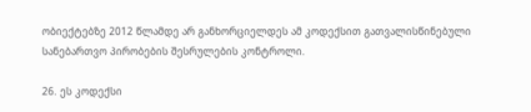ობიექტებზე 2012 წლამდე არ განხორციელდეს ამ კოდექსით გათვალისწინებული სანებართვო პირობების შესრულების კონტროლი.

26. ეს კოდექსი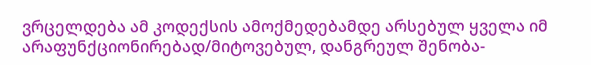ვრცელდება ამ კოდექსის ამოქმედებამდე არსებულ ყველა იმ არაფუნქციონირებად/მიტოვებულ, დანგრეულ შენობა-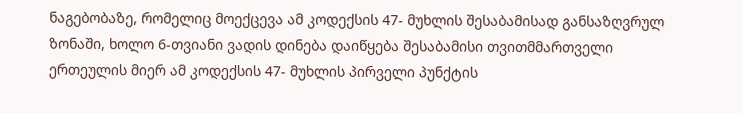ნაგებობაზე, რომელიც მოექცევა ამ კოდექსის 47- მუხლის შესაბამისად განსაზღვრულ ზონაში, ხოლო 6-თვიანი ვადის დინება დაიწყება შესაბამისი თვითმმართველი ერთეულის მიერ ამ კოდექსის 47- მუხლის პირველი პუნქტის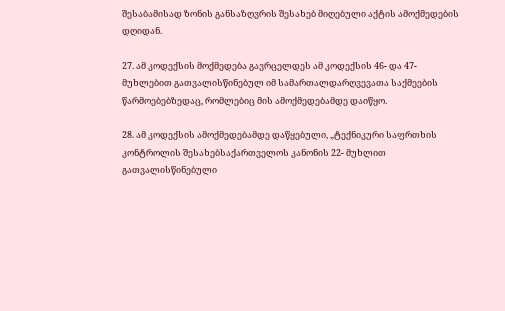შესაბამისად ზონის განსაზღვრის შესახებ მიღებული აქტის ამოქმედების დღიდან.

27. ამ კოდექსის მოქმედება გავრცელდეს ამ კოდექსის 46- და 47- მუხლებით გათვალისწინებულ იმ სამართალდარღვევათა საქმეების წარმოებებზედაც, რომლებიც მის ამოქმედებამდე დაიწყო.

28. ამ კოდექსის ამოქმედებამდე დაწყებული, „ტექნიკური საფრთხის კონტროლის შესახებსაქართველოს კანონის 22- მუხლით გათვალისწინებული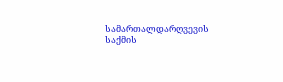სამართალდარღვევის საქმის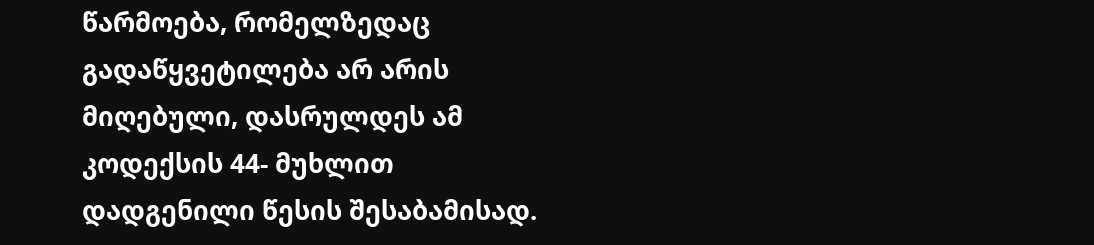წარმოება, რომელზედაც გადაწყვეტილება არ არის მიღებული, დასრულდეს ამ კოდექსის 44- მუხლით დადგენილი წესის შესაბამისად.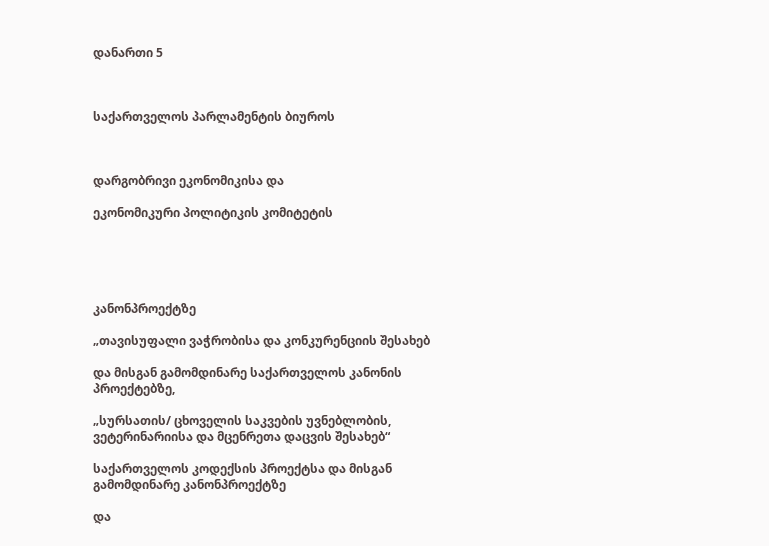დანართი 5



საქართველოს პარლამენტის ბიუროს



დარგობრივი ეკონომიკისა და

ეკონომიკური პოლიტიკის კომიტეტის





კანონპროექტზე

„თავისუფალი ვაჭრობისა და კონკურენციის შესახებ

და მისგან გამომდინარე საქართველოს კანონის პროექტებზე,

„სურსათის/ ცხოველის საკვების უვნებლობის, ვეტერინარიისა და მცენრეთა დაცვის შესახებ“

საქართველოს კოდექსის პროექტსა და მისგან გამომდინარე კანონპროექტზე

და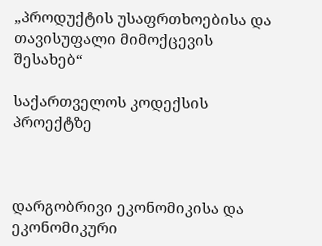„პროდუქტის უსაფრთხოებისა და თავისუფალი მიმოქცევის შესახებ“

საქართველოს კოდექსის პროექტზე



დარგობრივი ეკონომიკისა და ეკონომიკური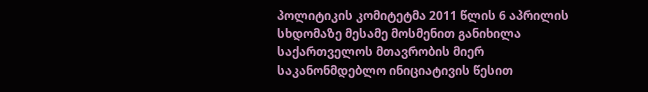პოლიტიკის კომიტეტმა 2011 წლის 6 აპრილის სხდომაზე მესამე მოსმენით განიხილა საქართველოს მთავრობის მიერ საკანონმდებლო ინიციატივის წესით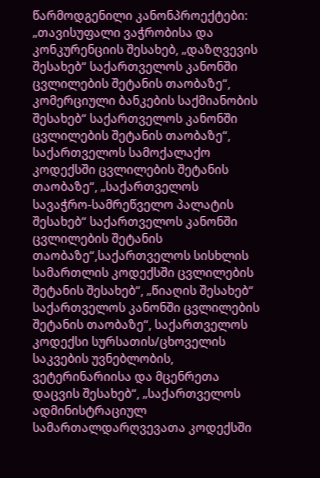წარმოდგენილი კანონპროექტები: „თავისუფალი ვაჭრობისა და კონკურენციის შესახებ, „დაზღვევის შესახებ“ საქართველოს კანონში ცვლილების შეტანის თაობაზე“, კომერციული ბანკების საქმიანობის შესახებ“ საქართველოს კანონში ცვლილების შეტანის თაობაზე“, საქართველოს სამოქალაქო კოდექსში ცვლილების შეტანის თაობაზე“, „საქართველოს სავაჭრო-სამრეწველო პალატის შესახებ“ საქართველოს კანონში ცვლილების შეტანის თაობაზე“,საქართველოს სისხლის სამართლის კოდექსში ცვლილების შეტანის შესახებ“, „წიაღის შესახებ“ საქართველოს კანონში ცვლილების შეტანის თაობაზე“, საქართველოს კოდექსი სურსათის/ცხოველის საკვების უვნებლობის, ვეტერინარიისა და მცენრეთა დაცვის შესახებ“, „საქართველოს ადმინისტრაციულ სამართალდარღვევათა კოდექსში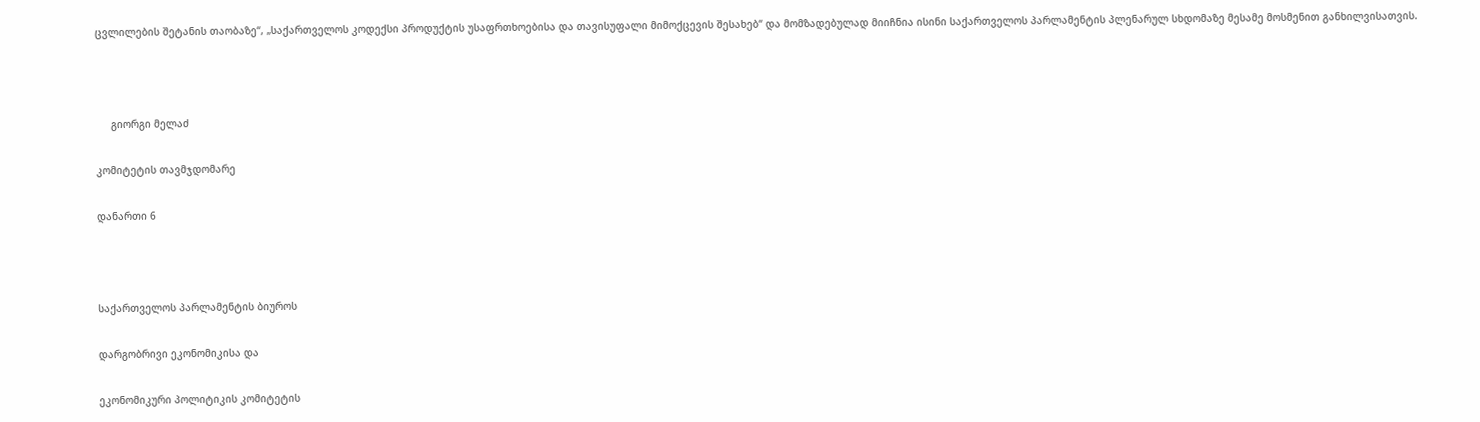ცვლილების შეტანის თაობაზე“, „საქართველოს კოდექსი პროდუქტის უსაფრთხოებისა და თავისუფალი მიმოქცევის შესახებ“ და მომზადებულად მიიჩნია ისინი საქართველოს პარლამენტის პლენარულ სხდომაზე მესამე მოსმენით განხილვისათვის.



     გიორგი მელაძ

კომიტეტის თავმჯდომარე

დანართი 6



საქართველოს პარლამენტის ბიუროს

დარგობრივი ეკონომიკისა და

ეკონომიკური პოლიტიკის კომიტეტის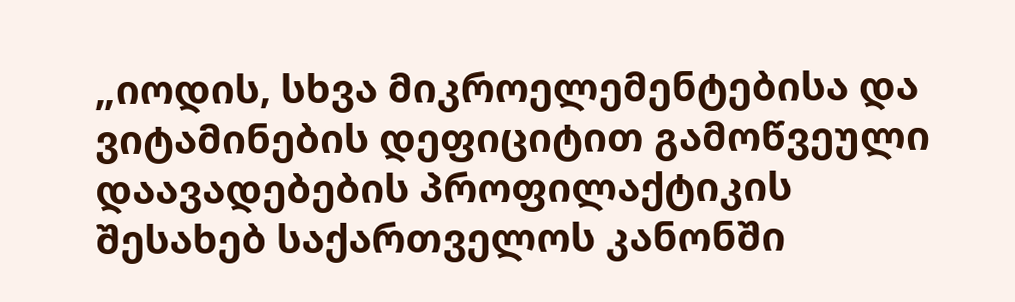„იოდის, სხვა მიკროელემენტებისა და ვიტამინების დეფიციტით გამოწვეული დაავადებების პროფილაქტიკის შესახებ საქართველოს კანონში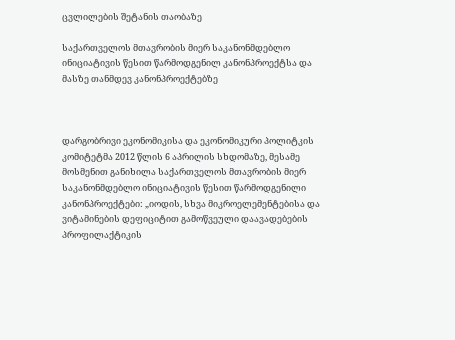ცვლილების შეტანის თაობაზე

საქართველოს მთავრობის მიერ საკანონმდებლო ინიციატივის წესით წარმოდგენილ კანონპროექტსა და მასზე თანმდევ კანონპროექტებზე



დარგობრივი ეკონომიკისა და ეკონომიკური პოლიტკის კომიტეტმა 2012 წლის 6 აპრილის სხდომაზე, მესამე მოსმენით განიხილა საქართველოს მთავრობის მიერ საკანონმდებლო ინიციატივის წესით წარმოდგენილი კანონპროექტები: „იოდის, სხვა მიკროელემენტებისა და ვიტამინების დეფიციტით გამოწვეული დაავადებების პროფილაქტიკის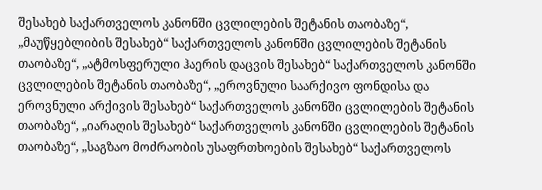შესახებ საქართველოს კანონში ცვლილების შეტანის თაობაზე“, „მაუწყებლიბის შესახებ“ საქართველოს კანონში ცვლილების შეტანის თაობაზე“, „ატმოსფერული ჰაერის დაცვის შესახებ“ საქართველოს კანონში ცვლილების შეტანის თაობაზე“, „ეროვნული საარქივო ფონდისა და ეროვნული არქივის შესახებ“ საქართველოს კანონში ცვლილების შეტანის თაობაზე“, „იარაღის შესახებ“ საქართველოს კანონში ცვლილების შეტანის თაობაზე“, „საგზაო მოძრაობის უსაფრთხოების შესახებ“ საქართველოს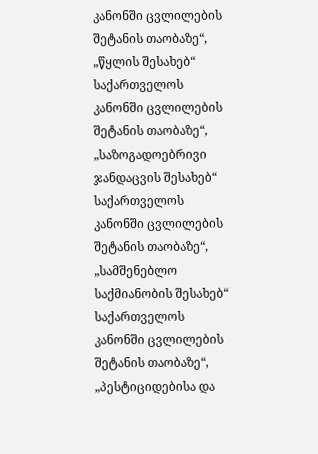კანონში ცვლილების შეტანის თაობაზე“, „წყლის შესახებ“ საქართველოს კანონში ცვლილების შეტანის თაობაზე“, „საზოგადოებრივი ჯანდაცვის შესახებ“ საქართველოს კანონში ცვლილების შეტანის თაობაზე“, „სამშენებლო საქმიანობის შესახებ“ საქართველოს კანონში ცვლილების შეტანის თაობაზე“, „პესტიციდებისა და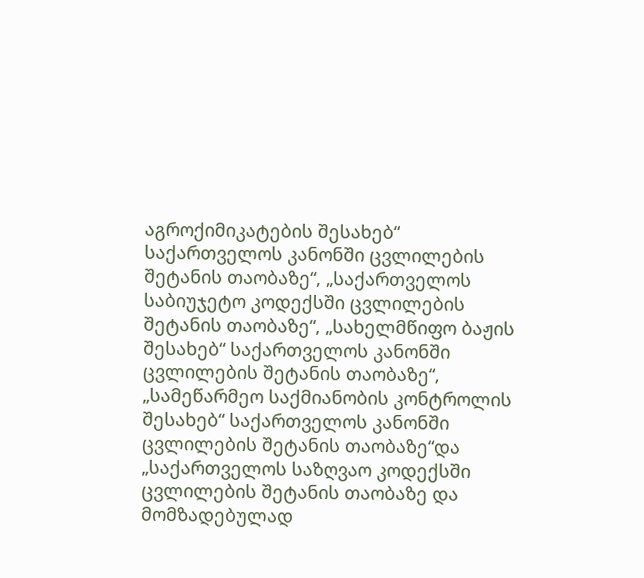აგროქიმიკატების შესახებ“ საქართველოს კანონში ცვლილების შეტანის თაობაზე“, „საქართველოს საბიუჯეტო კოდექსში ცვლილების შეტანის თაობაზე“, „სახელმწიფო ბაჟის შესახებ“ საქართველოს კანონში ცვლილების შეტანის თაობაზე“, „სამეწარმეო საქმიანობის კონტროლის შესახებ“ საქართველოს კანონში ცვლილების შეტანის თაობაზე“და „საქართველოს საზღვაო კოდექსში ცვლილების შეტანის თაობაზე და მომზადებულად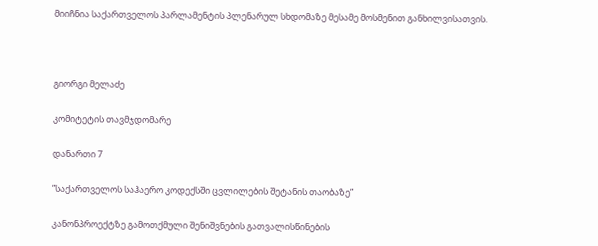მიიჩნია საქართველოს პარლამენტის პლენარულ სხდომაზე მესამე მოსმენით განხილვისათვის.



გიორგი მელაძე

კომიტეტის თავმჯდომარე

დანართი 7

”საქართველოს საჰაერო კოდექსში ცვლილების შეტანის თაობაზე”

კანონპროექტზე გამოთქმული შენიშვნების გათვალისწინების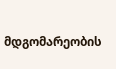მდგომარეობის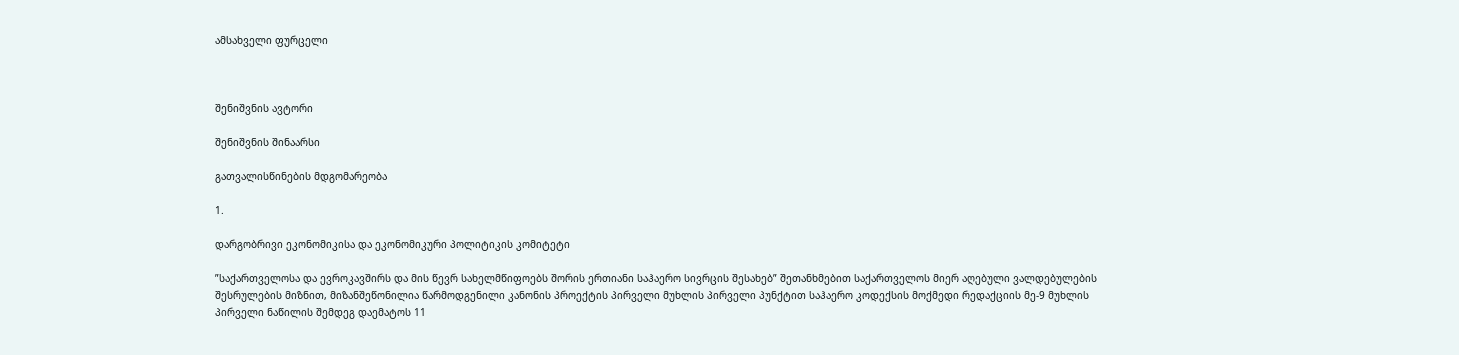ამსახველი ფურცელი



შენიშვნის ავტორი

შენიშვნის შინაარსი

გათვალისწინების მდგომარეობა

1.

დარგობრივი ეკონომიკისა და ეკონომიკური პოლიტიკის კომიტეტი

”საქართველოსა და ევროკავშირს და მის წევრ სახელმწიფოებს შორის ერთიანი საჰაერო სივრცის შესახებ” შეთანხმებით საქართველოს მიერ აღებული ვალდებულების შესრულების მიზნით, მიზანშეწონილია წარმოდგენილი კანონის პროექტის პირველი მუხლის პირველი პუნქტით საჰაერო კოდექსის მოქმედი რედაქციის მე-9 მუხლის პირველი ნაწილის შემდეგ დაემატოს 11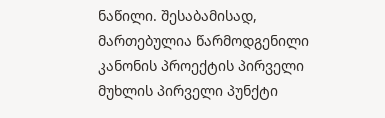ნაწილი. შესაბამისად, მართებულია წარმოდგენილი კანონის პროექტის პირველი მუხლის პირველი პუნქტი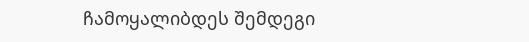ჩამოყალიბდეს შემდეგი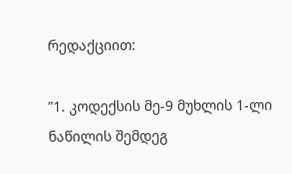რედაქციით:

”1. კოდექსის მე-9 მუხლის 1-ლი ნაწილის შემდეგ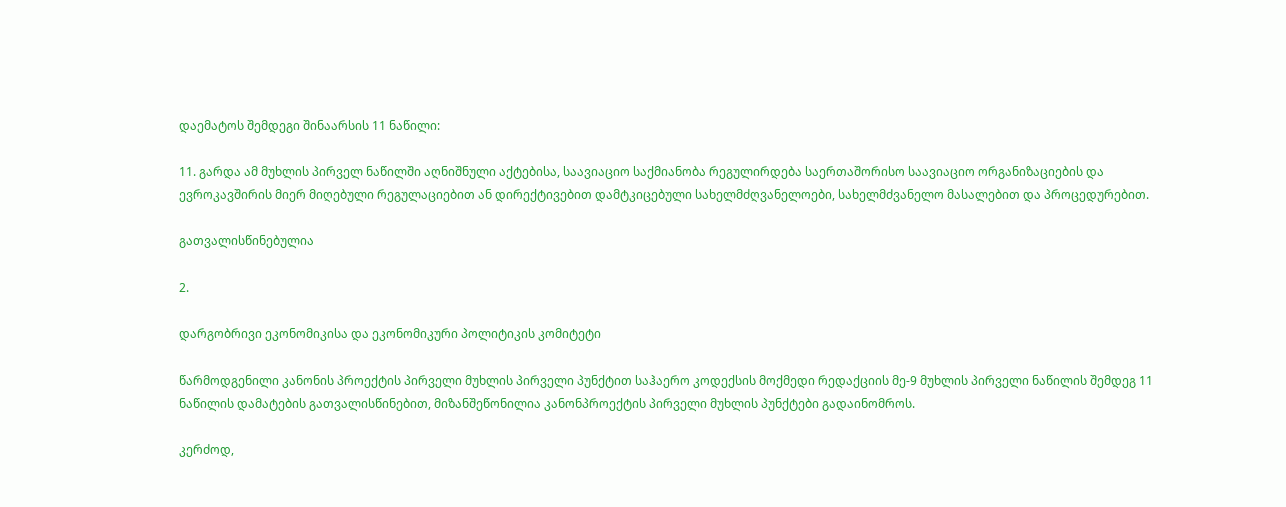დაემატოს შემდეგი შინაარსის 11 ნაწილი:

11. გარდა ამ მუხლის პირველ ნაწილში აღნიშნული აქტებისა, საავიაციო საქმიანობა რეგულირდება საერთაშორისო საავიაციო ორგანიზაციების და ევროკავშირის მიერ მიღებული რეგულაციებით ან დირექტივებით დამტკიცებული სახელმძღვანელოები, სახელმძვანელო მასალებით და პროცედურებით.

გათვალისწინებულია

2.

დარგობრივი ეკონომიკისა და ეკონომიკური პოლიტიკის კომიტეტი

წარმოდგენილი კანონის პროექტის პირველი მუხლის პირველი პუნქტით საჰაერო კოდექსის მოქმედი რედაქციის მე-9 მუხლის პირველი ნაწილის შემდეგ 11 ნაწილის დამატების გათვალისწინებით, მიზანშეწონილია კანონპროექტის პირველი მუხლის პუნქტები გადაინომროს.

კერძოდ,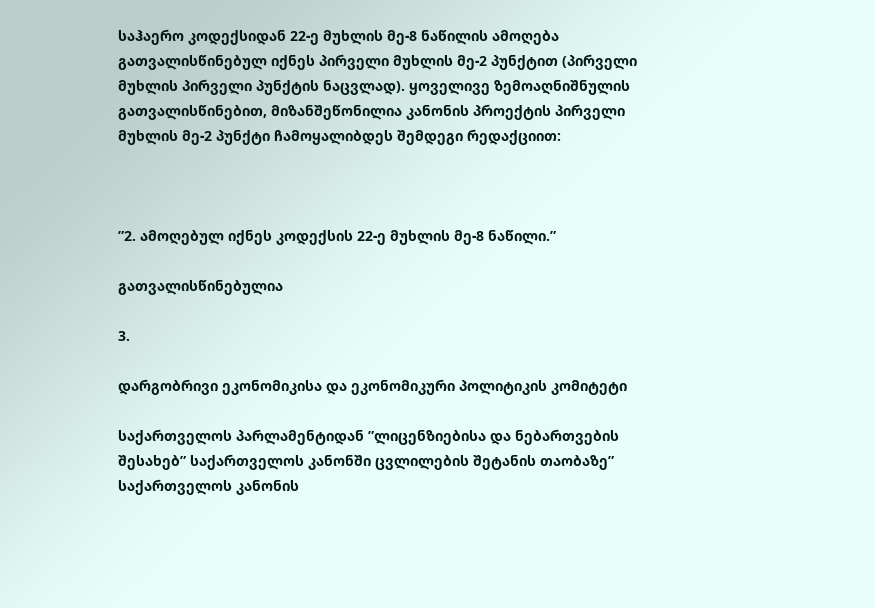საჰაერო კოდექსიდან 22-ე მუხლის მე-8 ნაწილის ამოღება გათვალისწინებულ იქნეს პირველი მუხლის მე-2 პუნქტით (პირველი მუხლის პირველი პუნქტის ნაცვლად). ყოველივე ზემოაღნიშნულის გათვალისწინებით, მიზანშეწონილია კანონის პროექტის პირველი მუხლის მე-2 პუნქტი ჩამოყალიბდეს შემდეგი რედაქციით:



”2. ამოღებულ იქნეს კოდექსის 22-ე მუხლის მე-8 ნაწილი.”

გათვალისწინებულია

3.

დარგობრივი ეკონომიკისა და ეკონომიკური პოლიტიკის კომიტეტი

საქართველოს პარლამენტიდან ”ლიცენზიებისა და ნებართვების შესახებ” საქართველოს კანონში ცვლილების შეტანის თაობაზე” საქართველოს კანონის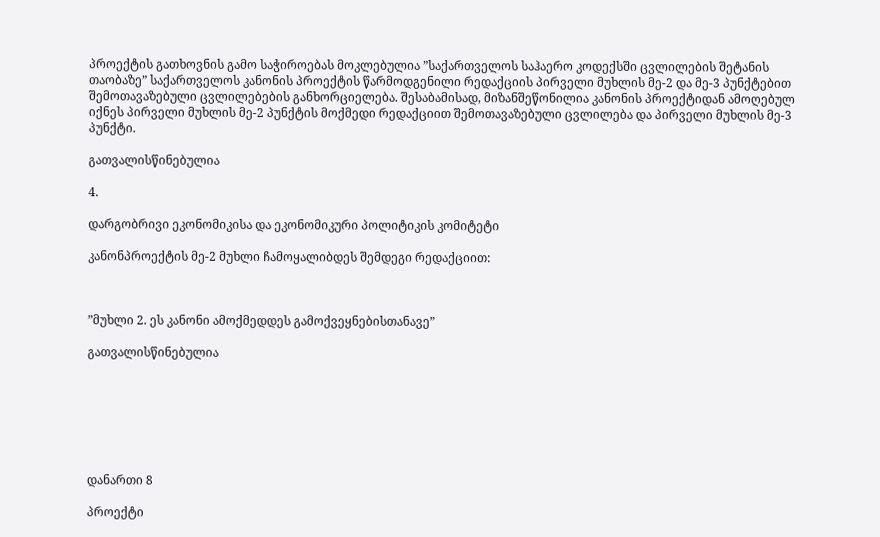პროექტის გათხოვნის გამო საჭიროებას მოკლებულია ”საქართველოს საჰაერო კოდექსში ცვლილების შეტანის თაობაზე” საქართველოს კანონის პროექტის წარმოდგენილი რედაქციის პირველი მუხლის მე-2 და მე-3 პუნქტებით შემოთავაზებული ცვლილებების განხორციელება. შესაბამისად, მიზანშეწონილია კანონის პროექტიდან ამოღებულ იქნეს პირველი მუხლის მე-2 პუნქტის მოქმედი რედაქციით შემოთავაზებული ცვლილება და პირველი მუხლის მე-3 პუნქტი.

გათვალისწინებულია

4.

დარგობრივი ეკონომიკისა და ეკონომიკური პოლიტიკის კომიტეტი

კანონპროექტის მე-2 მუხლი ჩამოყალიბდეს შემდეგი რედაქციით:



”მუხლი 2. ეს კანონი ამოქმედდეს გამოქვეყნებისთანავე”

გათვალისწინებულია







დანართი 8

პროექტი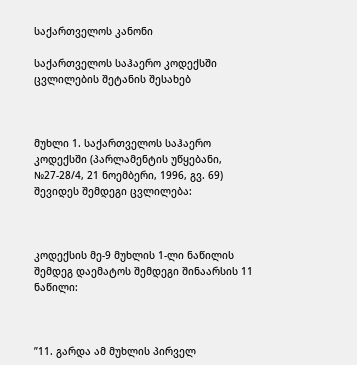საქართველოს კანონი

საქართველოს საჰაერო კოდექსში ცვლილების შეტანის შესახებ



მუხლი 1. საქართველოს საჰაერო კოდექსში (პარლამენტის უწყებანი, №27-28/4, 21 ნოემბერი, 1996, გვ. 69) შევიდეს შემდეგი ცვლილება:



კოდექსის მე-9 მუხლის 1-ლი ნაწილის შემდეგ დაემატოს შემდეგი შინაარსის 11 ნაწილი:



”11. გარდა ამ მუხლის პირველ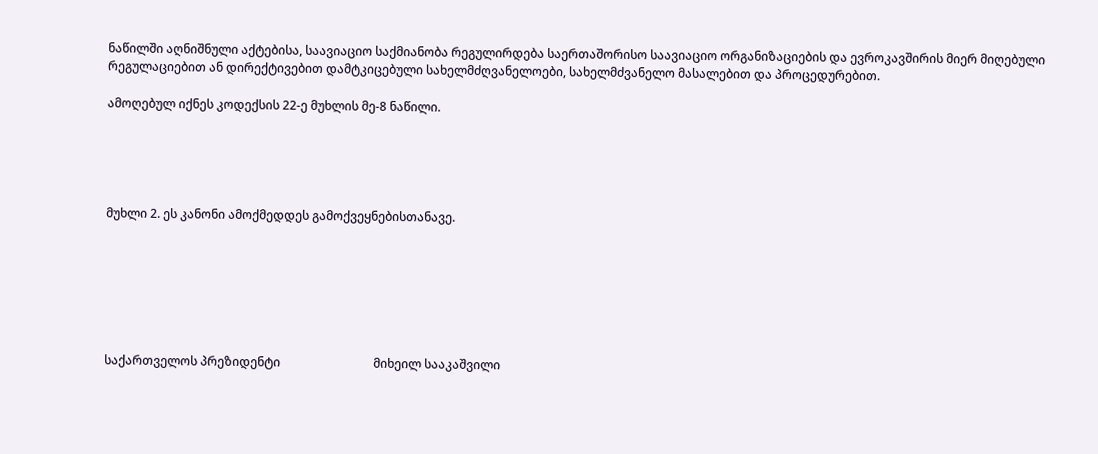ნაწილში აღნიშნული აქტებისა, საავიაციო საქმიანობა რეგულირდება საერთაშორისო საავიაციო ორგანიზაციების და ევროკავშირის მიერ მიღებული რეგულაციებით ან დირექტივებით დამტკიცებული სახელმძღვანელოები, სახელმძვანელო მასალებით და პროცედურებით.

ამოღებულ იქნეს კოდექსის 22-ე მუხლის მე-8 ნაწილი.





მუხლი 2. ეს კანონი ამოქმედდეს გამოქვეყნებისთანავე.







საქართველოს პრეზიდენტი                               მიხეილ სააკაშვილი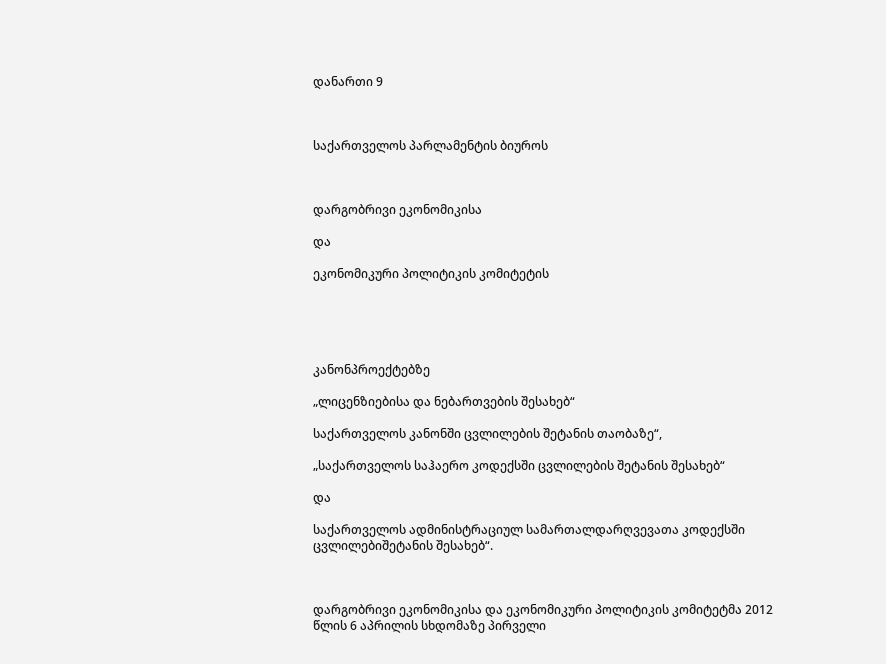დანართი 9



საქართველოს პარლამენტის ბიუროს



დარგობრივი ეკონომიკისა

და

ეკონომიკური პოლიტიკის კომიტეტის





კანონპროექტებზე

„ლიცენზიებისა და ნებართვების შესახებ“

საქართველოს კანონში ცვლილების შეტანის თაობაზე“,

„საქართველოს საჰაერო კოდექსში ცვლილების შეტანის შესახებ“

და

საქართველოს ადმინისტრაციულ სამართალდარღვევათა კოდექსში ცვლილებიშეტანის შესახებ“.



დარგობრივი ეკონომიკისა და ეკონომიკური პოლიტიკის კომიტეტმა 2012 წლის 6 აპრილის სხდომაზე პირველი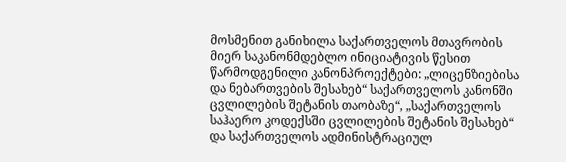მოსმენით განიხილა საქართველოს მთავრობის მიერ საკანონმდებლო ინიციატივის წესით წარმოდგენილი კანონპროექტები: „ლიცენზიებისა და ნებართვების შესახებ“ საქართველოს კანონში ცვლილების შეტანის თაობაზე“, „საქართველოს საჰაერო კოდექსში ცვლილების შეტანის შესახებ“ და საქართველოს ადმინისტრაციულ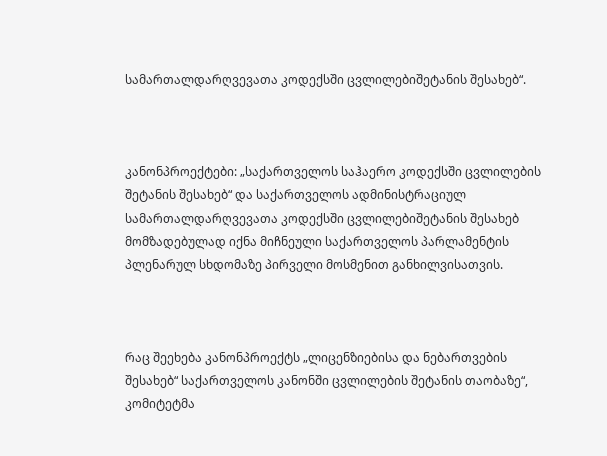სამართალდარღვევათა კოდექსში ცვლილებიშეტანის შესახებ“.



კანონპროექტები: „საქართველოს საჰაერო კოდექსში ცვლილების შეტანის შესახებ“ და საქართველოს ადმინისტრაციულ სამართალდარღვევათა კოდექსში ცვლილებიშეტანის შესახებ მომზადებულად იქნა მიჩნეული საქართველოს პარლამენტის პლენარულ სხდომაზე პირველი მოსმენით განხილვისათვის.



რაც შეეხება კანონპროექტს „ლიცენზიებისა და ნებართვების შესახებ“ საქართველოს კანონში ცვლილების შეტანის თაობაზე“, კომიტეტმა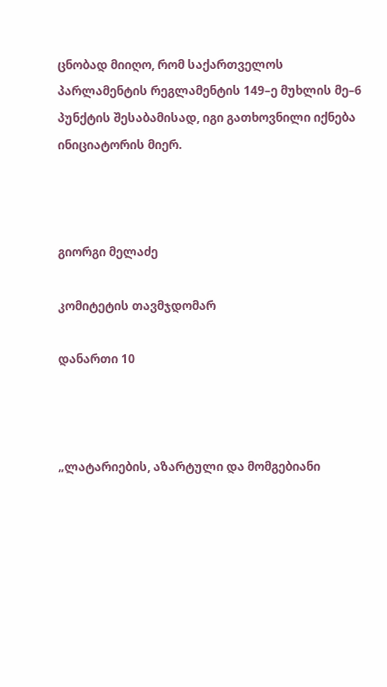ცნობად მიიღო, რომ საქართველოს პარლამენტის რეგლამენტის 149–ე მუხლის მე–6 პუნქტის შესაბამისად, იგი გათხოვნილი იქნება ინიციატორის მიერ.



გიორგი მელაძე

კომიტეტის თავმჯდომარ

დანართი 10



„ლატარიების, აზარტული და მომგებიანი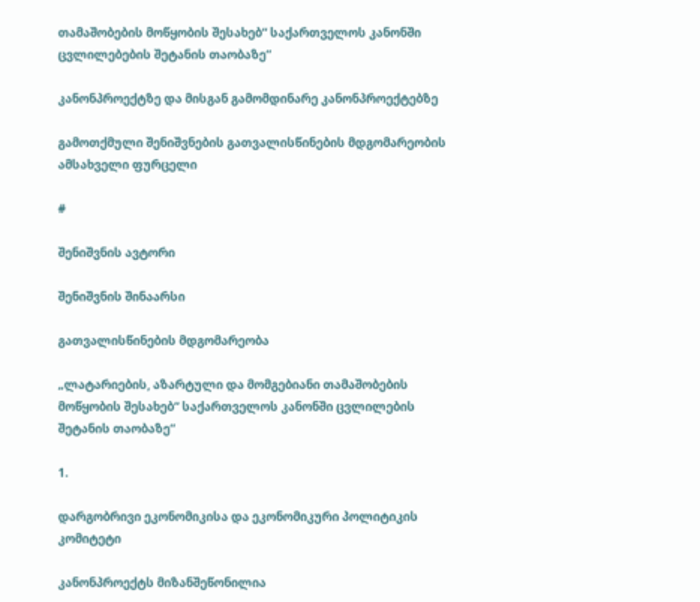თამაშობების მოწყობის შესახებ“ საქართველოს კანონში ცვლილებების შეტანის თაობაზე“

კანონპროექტზე და მისგან გამომდინარე კანონპროექტებზე

გამოთქმული შენიშვნების გათვალისწინების მდგომარეობის ამსახველი ფურცელი

#

შენიშვნის ავტორი

შენიშვნის შინაარსი

გათვალისწინების მდგომარეობა

„ლატარიების, აზარტული და მომგებიანი თამაშობების მოწყობის შესახებ“ საქართველოს კანონში ცვლილების შეტანის თაობაზე“

1.

დარგობრივი ეკონომიკისა და ეკონომიკური პოლიტიკის კომიტეტი

კანონპროექტს მიზანშეწონილია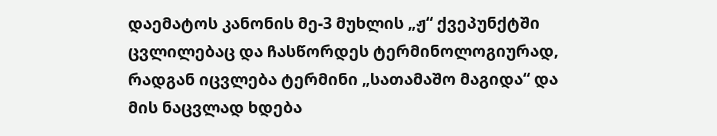დაემატოს კანონის მე-3 მუხლის „ჟ“ ქვეპუნქტში ცვლილებაც და ჩასწორდეს ტერმინოლოგიურად, რადგან იცვლება ტერმინი „სათამაშო მაგიდა“ და მის ნაცვლად ხდება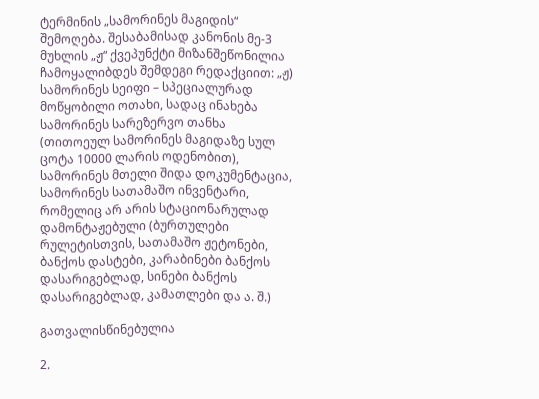ტერმინის „სამორინეს მაგიდის“ შემოღება. შესაბამისად კანონის მე-3 მუხლის „ჟ“ ქვეპუნქტი მიზანშეწონილია ჩამოყალიბდეს შემდეგი რედაქციით: „ჟ) სამორინეს სეიფი – სპეციალურად მოწყობილი ოთახი, სადაც ინახება სამორინეს სარეზერვო თანხა (თითოეულ სამორინეს მაგიდაზე სულ ცოტა 10000 ლარის ოდენობით), სამორინეს მთელი შიდა დოკუმენტაცია, სამორინეს სათამაშო ინვენტარი, რომელიც არ არის სტაციონარულად დამონტაჟებული (ბურთულები რულეტისთვის, სათამაშო ჟეტონები, ბანქოს დასტები, კარაბინები ბანქოს დასარიგებლად, სინები ბანქოს დასარიგებლად, კამათლები და ა. შ.)

გათვალისწინებულია

2.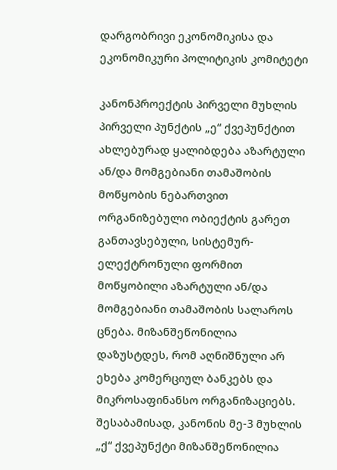დარგობრივი ეკონომიკისა და ეკონომიკური პოლიტიკის კომიტეტი

კანონპროექტის პირველი მუხლის პირველი პუნქტის „ე“ ქვეპუნქტით ახლებურად ყალიბდება აზარტული ან/და მომგებიანი თამაშობის მოწყობის ნებართვით ორგანიზებული ობიექტის გარეთ განთავსებული, სისტემურ-ელექტრონული ფორმით მოწყობილი აზარტული ან/და მომგებიანი თამაშობის სალაროს ცნება. მიზანშეწონილია დაზუსტდეს, რომ აღნიშნული არ ეხება კომერციულ ბანკებს და მიკროსაფინანსო ორგანიზაციებს. შესაბამისად, კანონის მე-3 მუხლის „ქ“ ქვეპუნქტი მიზანშეწონილია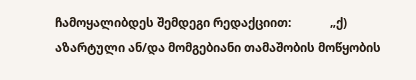ჩამოყალიბდეს შემდეგი რედაქციით:             „ქ) აზარტული ან/და მომგებიანი თამაშობის მოწყობის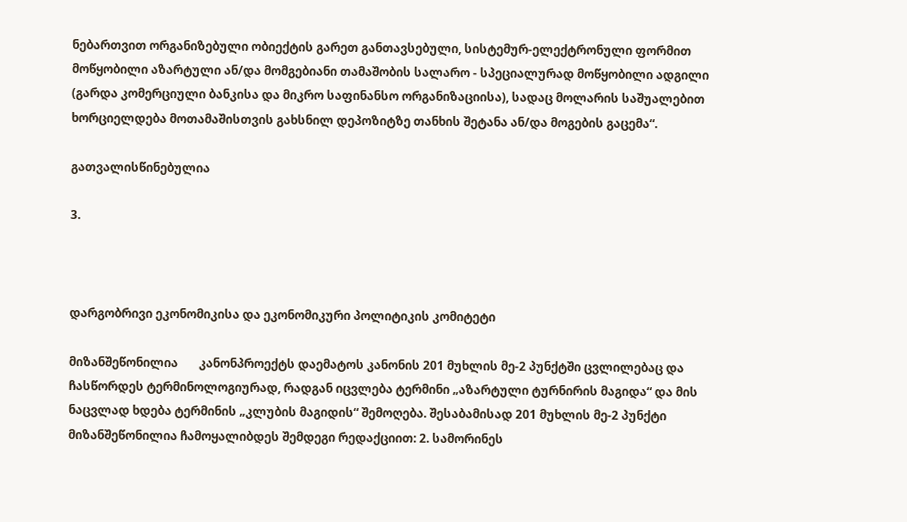ნებართვით ორგანიზებული ობიექტის გარეთ განთავსებული, სისტემურ-ელექტრონული ფორმით მოწყობილი აზარტული ან/და მომგებიანი თამაშობის სალარო - სპეციალურად მოწყობილი ადგილი (გარდა კომერციული ბანკისა და მიკრო საფინანსო ორგანიზაციისა), სადაც მოლარის საშუალებით ხორციელდება მოთამაშისთვის გახსნილ დეპოზიტზე თანხის შეტანა ან/და მოგების გაცემა“.

გათვალისწინებულია

3.



დარგობრივი ეკონომიკისა და ეკონომიკური პოლიტიკის კომიტეტი

მიზანშეწონილია       კანონპროექტს დაემატოს კანონის 201 მუხლის მე-2 პუნქტში ცვლილებაც და ჩასწორდეს ტერმინოლოგიურად, რადგან იცვლება ტერმინი „აზარტული ტურნირის მაგიდა“ და მის ნაცვლად ხდება ტერმინის „კლუბის მაგიდის“ შემოღება. შესაბამისად 201 მუხლის მე-2 პუნქტი მიზანშეწონილია ჩამოყალიბდეს შემდეგი რედაქციით: 2. სამორინეს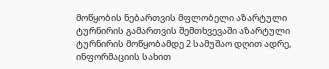მოწყობის ნებართვის მფლობელი აზარტული ტურნირის გამართვის შემთხვევაში აზარტული ტურნირის მოწყობამდე 2 სამუშაო დღით ადრე, ინფორმაციის სახით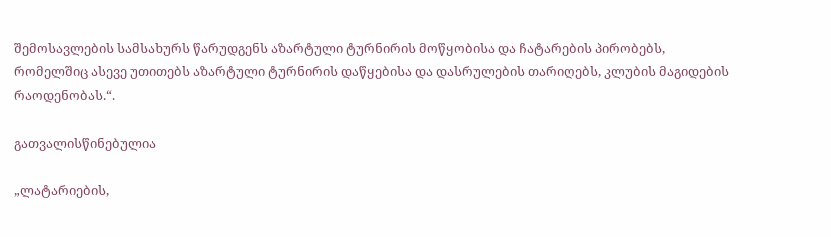შემოსავლების სამსახურს წარუდგენს აზარტული ტურნირის მოწყობისა და ჩატარების პირობებს, რომელშიც ასევე უთითებს აზარტული ტურნირის დაწყებისა და დასრულების თარიღებს, კლუბის მაგიდების რაოდენობას.“.

გათვალისწინებულია

„ლატარიების,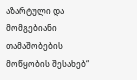აზარტული და მომგებიანი თამაშობების მოწყობის შესახებ“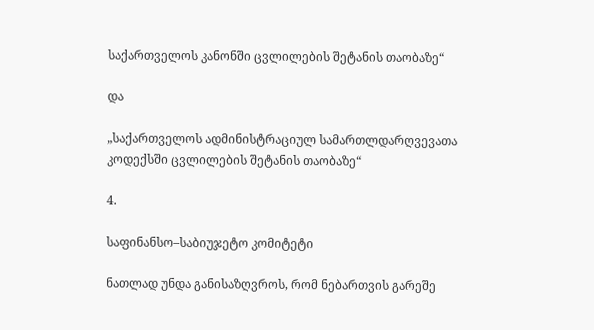საქართველოს კანონში ცვლილების შეტანის თაობაზე“

და

„საქართველოს ადმინისტრაციულ სამართლდარღვევათა კოდექსში ცვლილების შეტანის თაობაზე“

4.

საფინანსო–საბიუჯეტო კომიტეტი

ნათლად უნდა განისაზღვროს, რომ ნებართვის გარეშე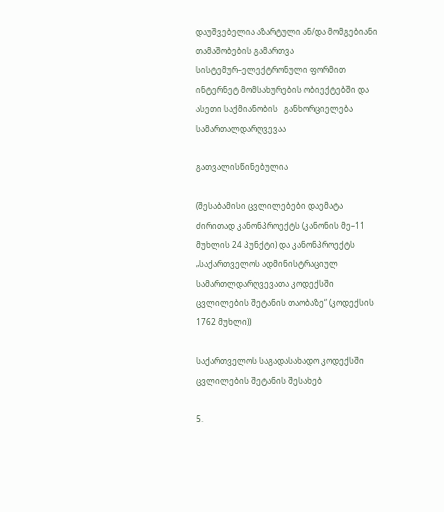დაუშვებელია აზარტული ან/და მომგებიანი თამაშობების გამართვა სისტემურ–ელექტრონული ფორმით ინტერნეტ მომსახურების ობიექტებში და ასეთი საქმიანობის   განხორციელება სამართალდარღვევაა

გათვალისწინებულია

(შესაბამისი ცვლილებები დაემატა ძირითად კანონპროექტს (კანონის მე–11 მუხლის 24 პუნქტი) და კანონპროექტს „საქართველოს ადმინისტრაციულ სამართლდარღვევათა კოდექსში ცვლილების შეტანის თაობაზე“ (კოდექსის 1762 მუხლი))

საქართველოს საგადასახადო კოდექსში ცვლილების შეტანის შესახებ

5.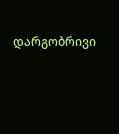დარგობრივი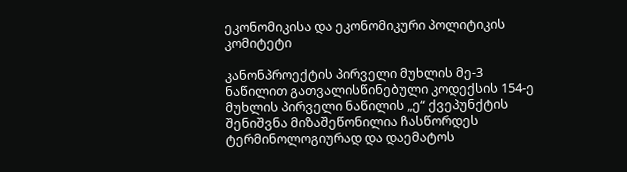ეკონომიკისა და ეკონომიკური პოლიტიკის კომიტეტი

კანონპროექტის პირველი მუხლის მე-3 ნაწილით გათვალისწინებული კოდექსის 154-ე მუხლის პირველი ნაწილის „ე“ ქვეპუნქტის შენიშვნა მიზაშეწონილია ჩასწორდეს ტერმინოლოგიურად და დაემატოს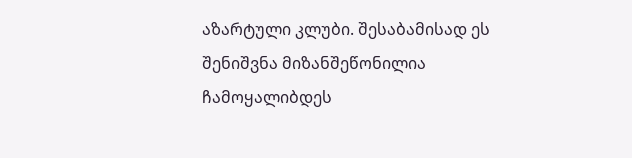აზარტული კლუბი. შესაბამისად ეს შენიშვნა მიზანშეწონილია ჩამოყალიბდეს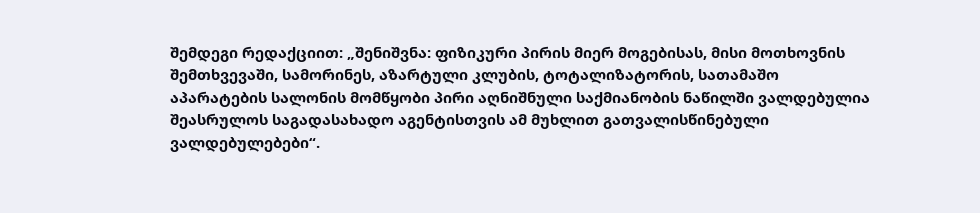შემდეგი რედაქციით: „შენიშვნა: ფიზიკური პირის მიერ მოგებისას, მისი მოთხოვნის შემთხვევაში, სამორინეს, აზარტული კლუბის, ტოტალიზატორის, სათამაშო აპარატების სალონის მომწყობი პირი აღნიშნული საქმიანობის ნაწილში ვალდებულია შეასრულოს საგადასახადო აგენტისთვის ამ მუხლით გათვალისწინებული ვალდებულებები“.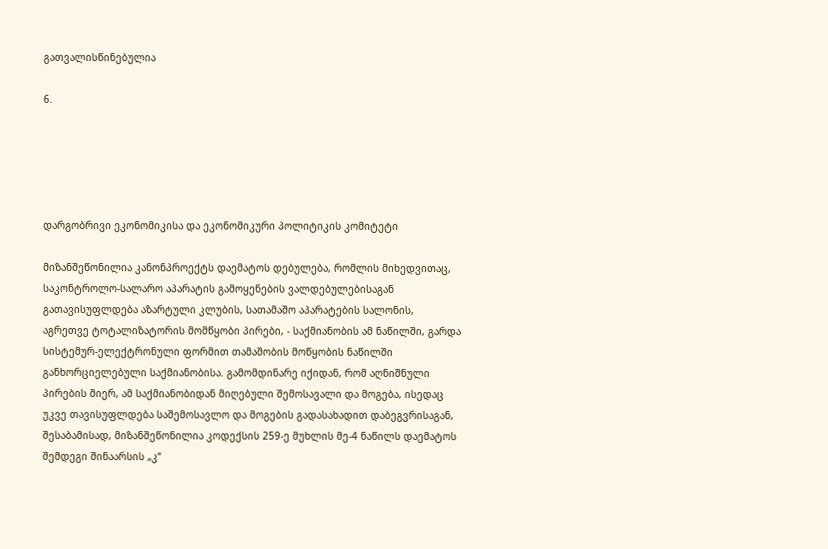გათვალისწინებულია

6.





დარგობრივი ეკონომიკისა და ეკონომიკური პოლიტიკის კომიტეტი

მიზანშეწონილია კანონპროექტს დაემატოს დებულება, რომლის მიხედვითაც, საკონტროლო-სალარო აპარატის გამოყენების ვალდებულებისაგან გათავისუფლდება აზარტული კლუბის, სათამაშო აპარატების სალონის, აგრეთვე ტოტალიზატორის მომწყობი პირები, - საქმიანობის ამ ნაწილში, გარდა სისტემურ-ელექტრონული ფორმით თამაშობის მოწყობის ნაწილში განხორციელებული საქმიანობისა. გამომდინარე იქიდან, რომ აღნიშნული პირების მიერ, ამ საქმიანობიდან მიღებული შემოსავალი და მოგება, ისედაც უკვე თავისუფლდება საშემოსავლო და მოგების გადასახადით დაბეგვრისაგან, შესაბამისად, მიზანშეწონილია კოდექსის 259-ე მუხლის მე-4 ნაწილს დაემატოს შემდეგი შინაარსის „კ“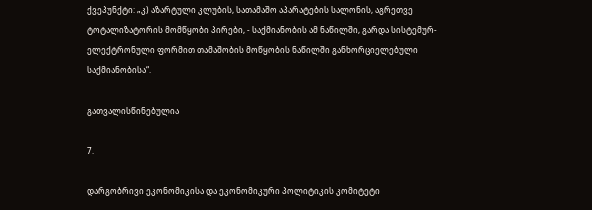ქვეპუნქტი: „კ) აზარტული კლუბის, სათამაშო აპარატების სალონის, აგრეთვე ტოტალიზატორის მომწყობი პირები, - საქმიანობის ამ ნაწილში, გარდა სისტემურ-ელექტრონული ფორმით თამაშობის მოწყობის ნაწილში განხორციელებული საქმიანობისა“.

გათვალისწინებულია

7.

დარგობრივი ეკონომიკისა და ეკონომიკური პოლიტიკის კომიტეტი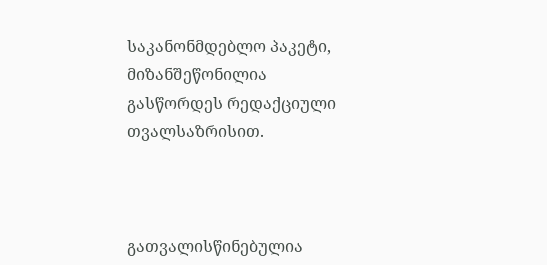საკანონმდებლო პაკეტი, მიზანშეწონილია გასწორდეს რედაქციული თვალსაზრისით.



გათვალისწინებულია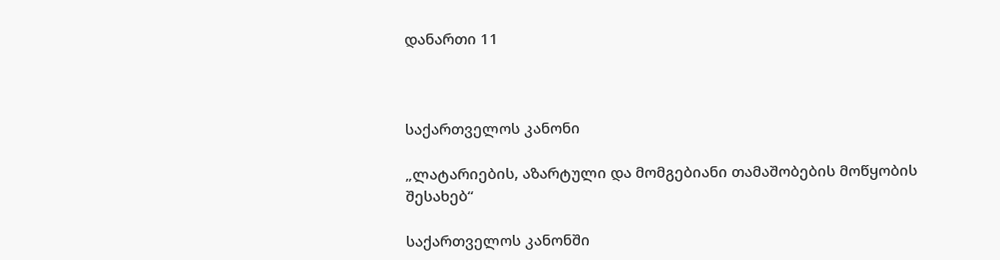დანართი 11



საქართველოს კანონი

„ლატარიების, აზარტული და მომგებიანი თამაშობების მოწყობის შესახებ“

საქართველოს კანონში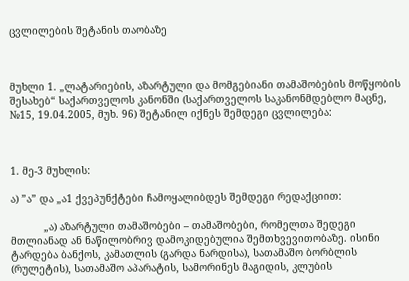ცვლილების შეტანის თაობაზე



მუხლი 1. „ლატარიების, აზარტული და მომგებიანი თამაშობების მოწყობის შესახებ“ საქართველოს კანონში (საქართველოს საკანონმდებლო მაცნე, №15, 19.04.2005, მუხ. 96) შეტანილ იქნეს შემდეგი ცვლილება:



1. მე-3 მუხლის:

ა) ”ა” და „ა1 ქვეპუნქტები ჩამოყალიბდეს შემდეგი რედაქციით:

           „ა) აზარტული თამაშობები – თამაშობები, რომელთა შედეგი მთლიანად ან ნაწილობრივ დამოკიდებულია შემთხვევითობაზე. ისინი ტარდება ბანქოს, კამათლის (გარდა ნარდისა), სათამაშო ბორბლის (რულეტის), სათამაშო აპარატის, სამორინეს მაგიდის, კლუბის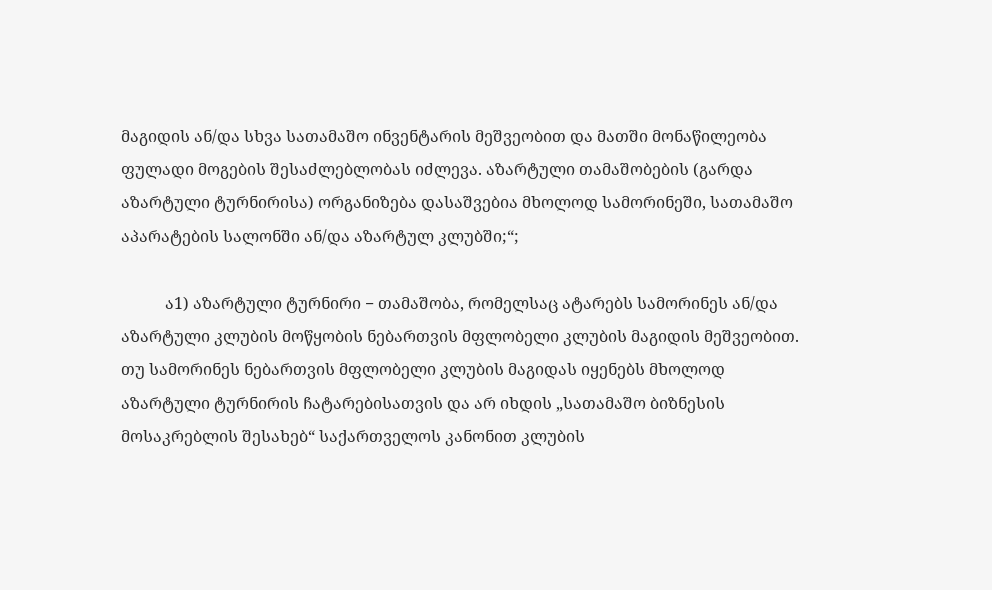მაგიდის ან/და სხვა სათამაშო ინვენტარის მეშვეობით და მათში მონაწილეობა ფულადი მოგების შესაძლებლობას იძლევა. აზარტული თამაშობების (გარდა აზარტული ტურნირისა) ორგანიზება დასაშვებია მხოლოდ სამორინეში, სათამაშო აპარატების სალონში ან/და აზარტულ კლუბში;“;

           ა1) აზარტული ტურნირი − თამაშობა, რომელსაც ატარებს სამორინეს ან/და აზარტული კლუბის მოწყობის ნებართვის მფლობელი კლუბის მაგიდის მეშვეობით. თუ სამორინეს ნებართვის მფლობელი კლუბის მაგიდას იყენებს მხოლოდ აზარტული ტურნირის ჩატარებისათვის და არ იხდის „სათამაშო ბიზნესის მოსაკრებლის შესახებ“ საქართველოს კანონით კლუბის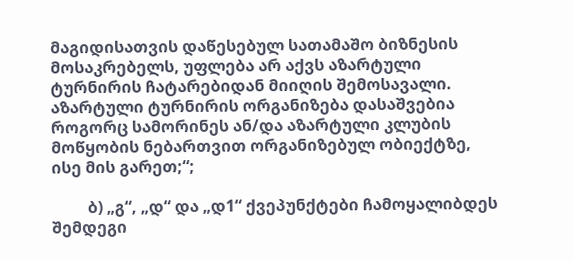მაგიდისათვის დაწესებულ სათამაშო ბიზნესის მოსაკრებელს, უფლება არ აქვს აზარტული ტურნირის ჩატარებიდან მიიღის შემოსავალი. აზარტული ტურნირის ორგანიზება დასაშვებია როგორც სამორინეს ან/და აზარტული კლუბის მოწყობის ნებართვით ორგანიზებულ ობიექტზე, ისე მის გარეთ;“;

         ბ) „გ“, „დ“ და „დ1“ ქვეპუნქტები ჩამოყალიბდეს შემდეგი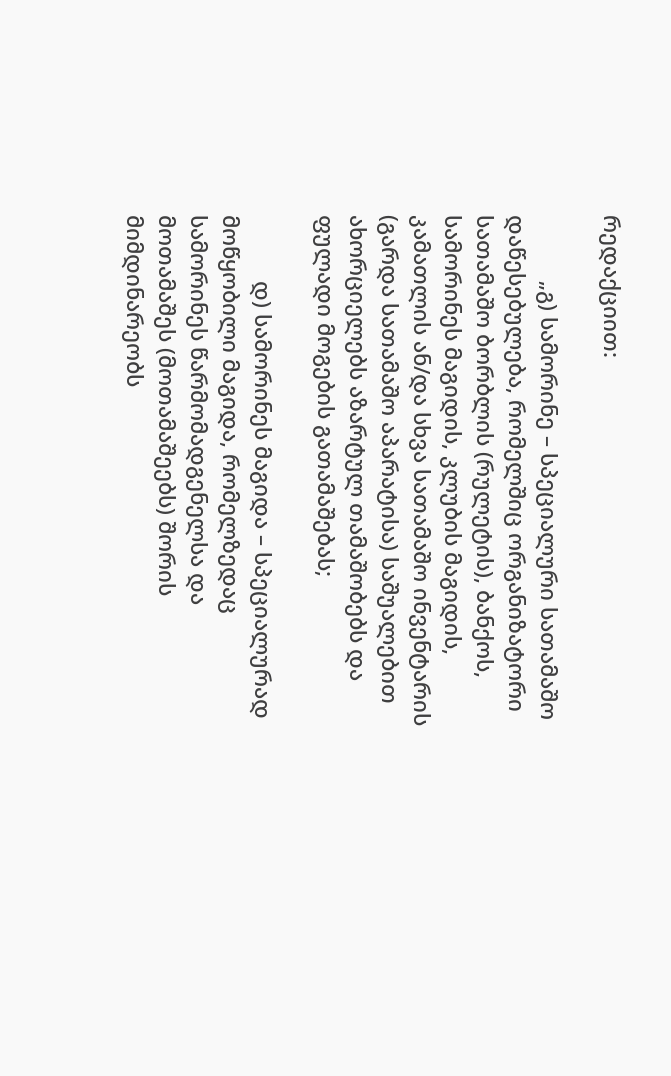რედაქციით:

           „გ) სამორინე – სპეციალური სათამაშო დაწესებულება, რომელშიც ორგანიზატორი  სათამაშო ბორბლის (რულეტის), ბანქოს, სამორინეს მაგიდის, კლუბის მაგიდის, კამათლის ან/და სხვა სათამაშო ინვენტარის (გარდა სათამაშო აპარატისა) საშუალებით ახორციელებს აზარტულ თამაშობებს და ფულადი მოგების გათამაშებას;

           დ) სამორინეს მაგიდა – სპეციალურად მოწყობილი მაგიდა, რომელზედაც სამორინეს წარმომადგენელსა და მოთამაშეს (მოთამაშეებს) შორის მიმდინარეობს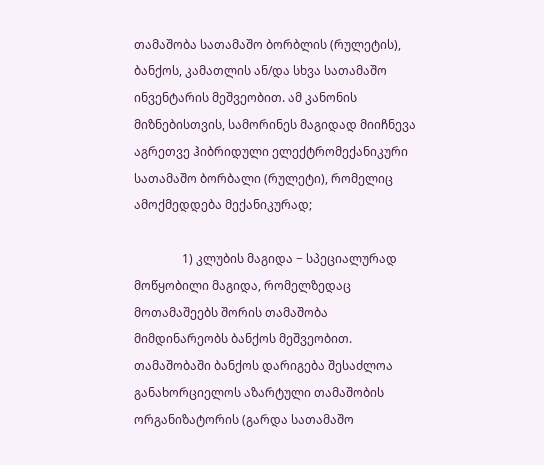თამაშობა სათამაშო ბორბლის (რულეტის), ბანქოს, კამათლის ან/და სხვა სათამაშო ინვენტარის მეშვეობით. ამ კანონის მიზნებისთვის, სამორინეს მაგიდად მიიჩნევა აგრეთვე ჰიბრიდული ელექტრომექანიკური სათამაშო ბორბალი (რულეტი), რომელიც ამოქმედდება მექანიკურად;

                1) კლუბის მაგიდა − სპეციალურად მოწყობილი მაგიდა, რომელზედაც მოთამაშეებს შორის თამაშობა მიმდინარეობს ბანქოს მეშვეობით. თამაშობაში ბანქოს დარიგება შესაძლოა განახორციელოს აზარტული თამაშობის ორგანიზატორის (გარდა სათამაშო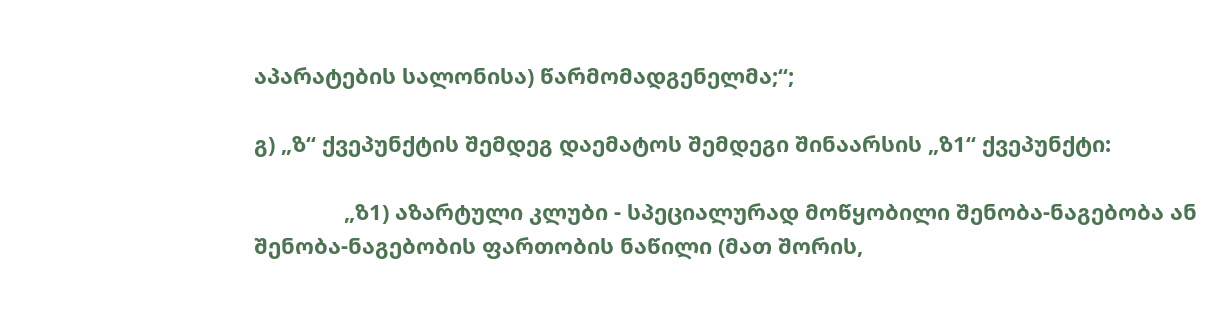აპარატების სალონისა) წარმომადგენელმა;“;

გ) „ზ“ ქვეპუნქტის შემდეგ დაემატოს შემდეგი შინაარსის „ზ1“ ქვეპუნქტი:

               „ზ1) აზარტული კლუბი - სპეციალურად მოწყობილი შენობა-ნაგებობა ან შენობა-ნაგებობის ფართობის ნაწილი (მათ შორის,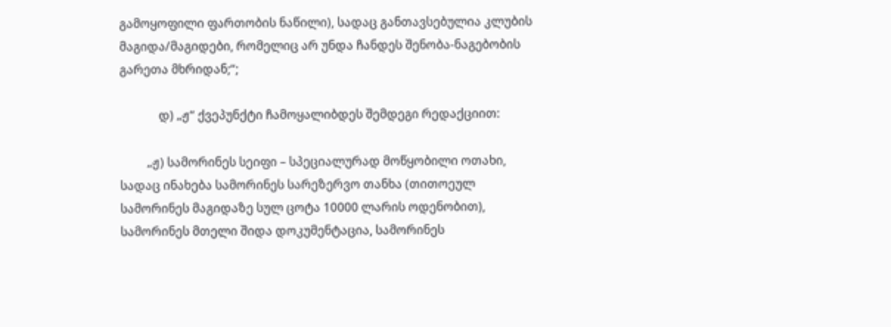გამოყოფილი ფართობის ნაწილი), სადაც განთავსებულია კლუბის მაგიდა/მაგიდები, რომელიც არ უნდა ჩანდეს შენობა-ნაგებობის გარეთა მხრიდან;“;

             დ) „ჟ“ ქვეპუნქტი ჩამოყალიბდეს შემდეგი რედაქციით:

         „ჟ) სამორინეს სეიფი – სპეციალურად მოწყობილი ოთახი, სადაც ინახება სამორინეს სარეზერვო თანხა (თითოეულ სამორინეს მაგიდაზე სულ ცოტა 10000 ლარის ოდენობით), სამორინეს მთელი შიდა დოკუმენტაცია, სამორინეს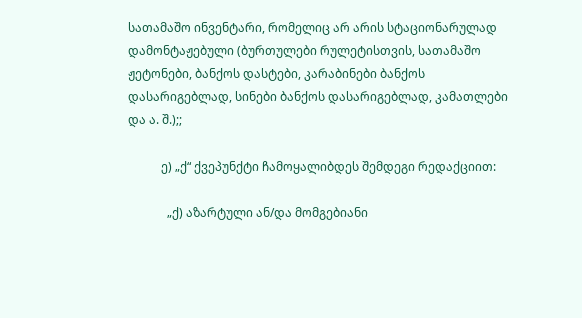სათამაშო ინვენტარი, რომელიც არ არის სტაციონარულად დამონტაჟებული (ბურთულები რულეტისთვის, სათამაშო ჟეტონები, ბანქოს დასტები, კარაბინები ბანქოს დასარიგებლად, სინები ბანქოს დასარიგებლად, კამათლები და ა. შ.);;

           ე) „ქ“ ქვეპუნქტი ჩამოყალიბდეს შემდეგი რედაქციით:

             „ქ) აზარტული ან/და მომგებიანი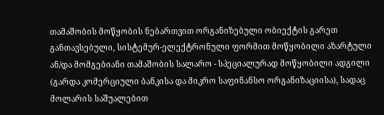თამაშობის მოწყობის ნებართვით ორგანიზებული ობიექტის გარეთ განთავსებული, სისტემურ-ელექტრონული ფორმით მოწყობილი აზარტული ან/და მომგებიანი თამაშობის სალარო - სპეციალურად მოწყობილი ადგილი (გარდა კომერციული ბანკისა და მიკრო საფინანსო ორგანიზაციისა), სადაც მოლარის საშუალებით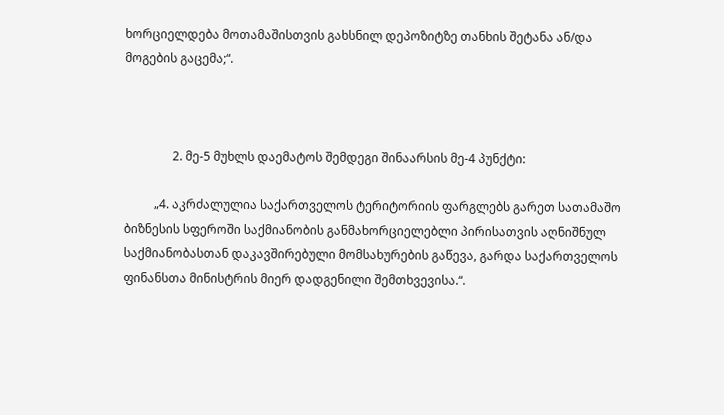ხორციელდება მოთამაშისთვის გახსნილ დეპოზიტზე თანხის შეტანა ან/და მოგების გაცემა;“.



                2. მე-5 მუხლს დაემატოს შემდეგი შინაარსის მე-4 პუნქტი:

          „4. აკრძალულია საქართველოს ტერიტორიის ფარგლებს გარეთ სათამაშო ბიზნესის სფეროში საქმიანობის განმახორციელებლი პირისათვის აღნიშნულ საქმიანობასთან დაკავშირებული მომსახურების გაწევა, გარდა საქართველოს ფინანსთა მინისტრის მიერ დადგენილი შემთხვევისა.“.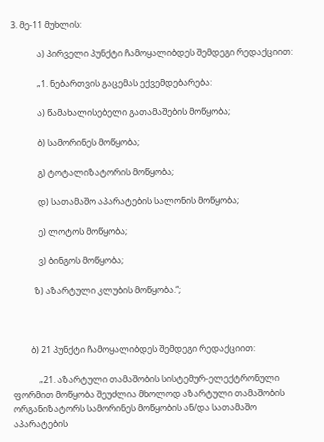3. მე-11 მუხლის:

             ა) პირველი პუნქტი ჩამოყალიბდეს შემდეგი რედაქციით:

             „1. ნებართვის გაცემას ექვემდებარება:

             ა) წამახალისებელი გათამაშების მოწყობა;

             ბ) სამორინეს მოწყობა;

             გ) ტოტალიზატორის მოწყობა;

             დ) სათამაშო აპარატების სალონის მოწყობა;

             ე) ლოტოს მოწყობა;

             ვ) ბინგოს მოწყობა;

           ზ) აზარტული კლუბის მოწყობა.“;



         ბ) 21 პუნქტი ჩამოყალიბდეს შემდეგი რედაქციით:

             „21. აზარტული თამაშობის სისტემურ-ელექტრონული ფორმით მოწყობა შეუძლია მხოლოდ აზარტული თამაშობის ორგანიზატორს სამორინეს მოწყობის ან/და სათამაშო აპარატების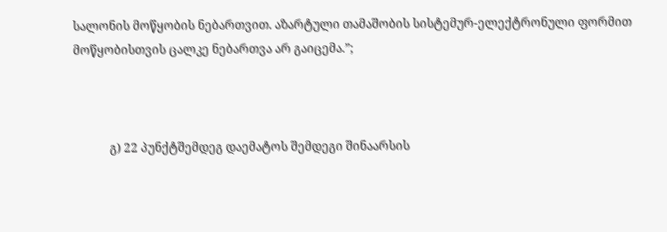სალონის მოწყობის ნებართვით. აზარტული თამაშობის სისტემურ-ელექტრონული ფორმით მოწყობისთვის ცალკე ნებართვა არ გაიცემა.”;



            გ) 22 პუნქტშემდეგ დაემატოს შემდეგი შინაარსის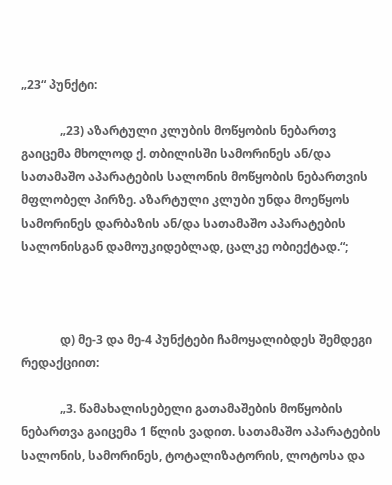„23“ პუნქტი:

             „23) აზარტული კლუბის მოწყობის ნებართვ გაიცემა მხოლოდ ქ. თბილისში სამორინეს ან/და სათამაშო აპარატების სალონის მოწყობის ნებართვის მფლობელ პირზე. აზარტული კლუბი უნდა მოეწყოს სამორინეს დარბაზის ან/და სათამაშო აპარატების სალონისგან დამოუკიდებლად, ცალკე ობიექტად.“;



             დ) მე-3 და მე-4 პუნქტები ჩამოყალიბდეს შემდეგი რედაქციით:

             „3. წამახალისებელი გათამაშების მოწყობის ნებართვა გაიცემა 1 წლის ვადით. სათამაშო აპარატების სალონის, სამორინეს, ტოტალიზატორის, ლოტოსა და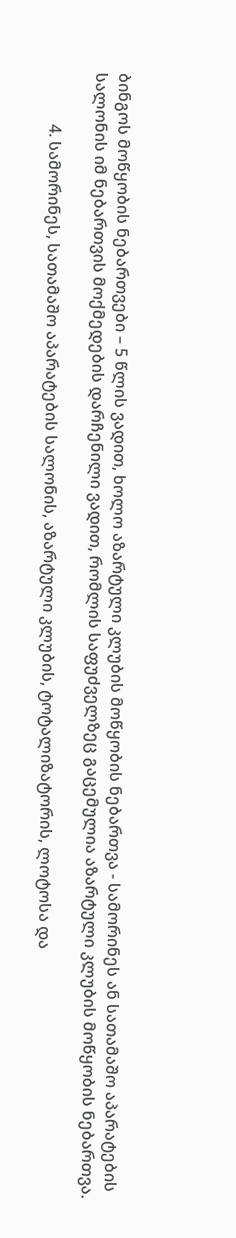ბინგოს მოწყობის ნებართვები – 5 წლის ვადით, ხოლო აზარტული კლუბის მოწყობის ნებართვა - სამორინეს ან სათამაშო აპარატების სალონის იმ ნებართვის მოქმედების დარჩენილი ვადით, რომლის საფუძველზეც გაცემულია აზარტული კლუბის მოწყობის ნებართვა.

             4. სამორინეს, სათამაშო აპარატების სალონის, აზარტული კლუბის, ტოტალიზატორის, ლოტოსა და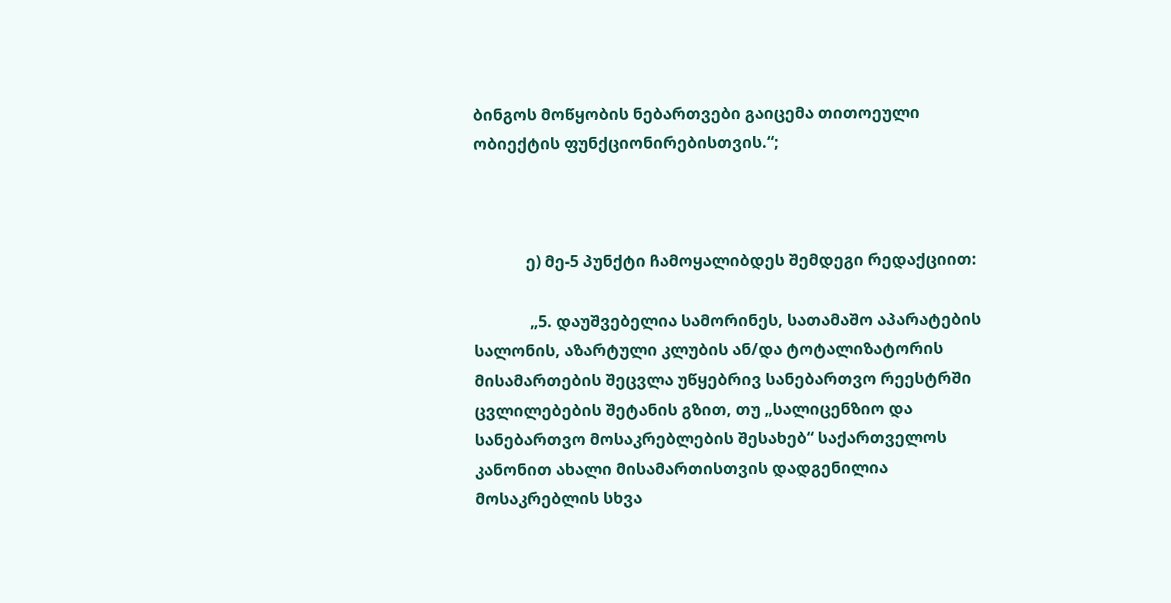ბინგოს მოწყობის ნებართვები გაიცემა თითოეული ობიექტის ფუნქციონირებისთვის.“;



             ე) მე-5 პუნქტი ჩამოყალიბდეს შემდეგი რედაქციით:

              „5. დაუშვებელია სამორინეს, სათამაშო აპარატების სალონის, აზარტული კლუბის ან/და ტოტალიზატორის მისამართების შეცვლა უწყებრივ სანებართვო რეესტრში ცვლილებების შეტანის გზით, თუ „სალიცენზიო და სანებართვო მოსაკრებლების შესახებ“ საქართველოს კანონით ახალი მისამართისთვის დადგენილია მოსაკრებლის სხვა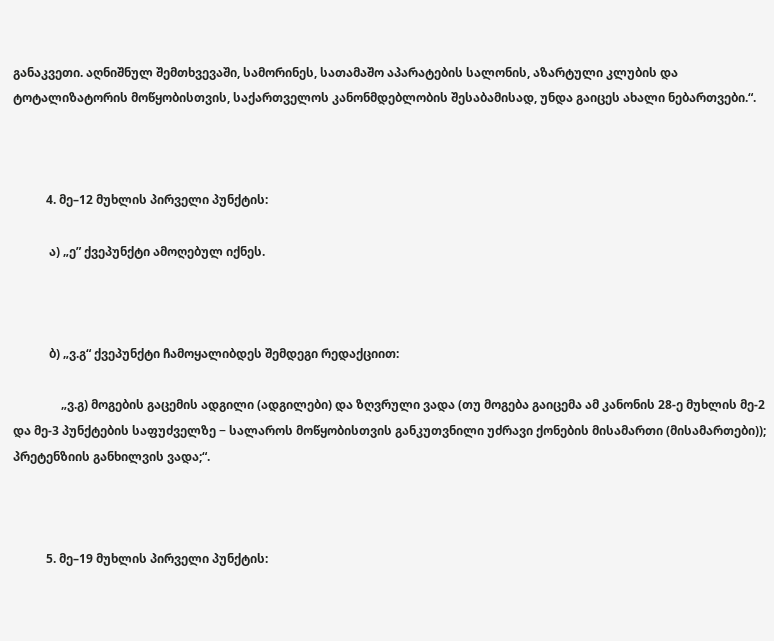განაკვეთი. აღნიშნულ შემთხვევაში, სამორინეს, სათამაშო აპარატების სალონის, აზარტული კლუბის და ტოტალიზატორის მოწყობისთვის, საქართველოს კანონმდებლობის შესაბამისად, უნდა გაიცეს ახალი ნებართვები.“.



           4. მე–12 მუხლის პირველი პუნქტის:

            ა) „ე” ქვეპუნქტი ამოღებულ იქნეს.



            ბ) „ვ.გ“ ქვეპუნქტი ჩამოყალიბდეს შემდეგი რედაქციით:

                „ვ.გ) მოგების გაცემის ადგილი (ადგილები) და ზღვრული ვადა (თუ მოგება გაიცემა ამ კანონის 28-ე მუხლის მე-2 და მე-3 პუნქტების საფუძველზე − სალაროს მოწყობისთვის განკუთვნილი უძრავი ქონების მისამართი (მისამართები)); პრეტენზიის განხილვის ვადა;“.



           5. მე–19 მუხლის პირველი პუნქტის: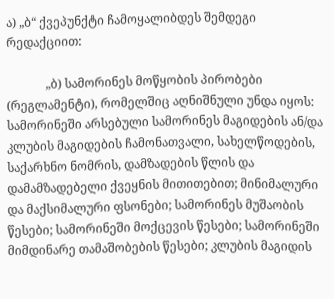ა) „ბ“ ქვეპუნქტი ჩამოყალიბდეს შემდეგი რედაქციით:

             „ბ) სამორინეს მოწყობის პირობები (რეგლამენტი), რომელშიც აღნიშნული უნდა იყოს: სამორინეში არსებული სამორინეს მაგიდების ან/და კლუბის მაგიდების ჩამონათვალი, სახელწოდების, საქარხნო ნომრის, დამზადების წლის და დამამზადებელი ქვეყნის მითითებით; მინიმალური და მაქსიმალური ფსონები; სამორინეს მუშაობის წესები; სამორინეში მოქცევის წესები; სამორინეში მიმდინარე თამაშობების წესები; კლუბის მაგიდის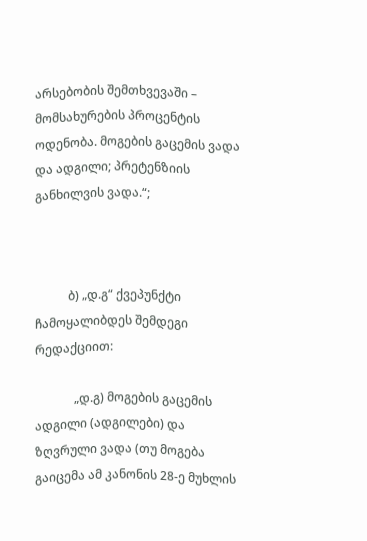არსებობის შემთხვევაში – მომსახურების პროცენტის ოდენობა. მოგების გაცემის ვადა და ადგილი; პრეტენზიის განხილვის ვადა.“;



           ბ) „დ.გ“ ქვეპუნქტი ჩამოყალიბდეს შემდეგი რედაქციით:

             „დ.გ) მოგების გაცემის ადგილი (ადგილები) და ზღვრული ვადა (თუ მოგება გაიცემა ამ კანონის 28-ე მუხლის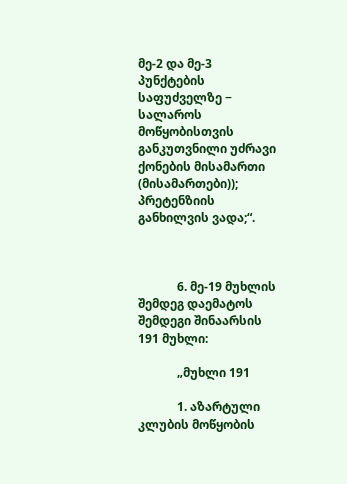მე-2 და მე-3 პუნქტების საფუძველზე − სალაროს მოწყობისთვის განკუთვნილი უძრავი ქონების მისამართი (მისამართები)); პრეტენზიის განხილვის ვადა;“.



             6. მე-19 მუხლის შემდეგ დაემატოს შემდეგი შინაარსის 191 მუხლი:

             „მუხლი 191

             1. აზარტული კლუბის მოწყობის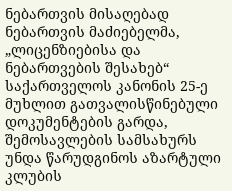ნებართვის მისაღებად ნებართვის მაძიებელმა, „ლიცენზიებისა და ნებართვების შესახებ“ საქართველოს კანონის 25-ე მუხლით გათვალისწინებული დოკუმენტების გარდა, შემოსავლების სამსახურს უნდა წარუდგინოს აზარტული კლუბის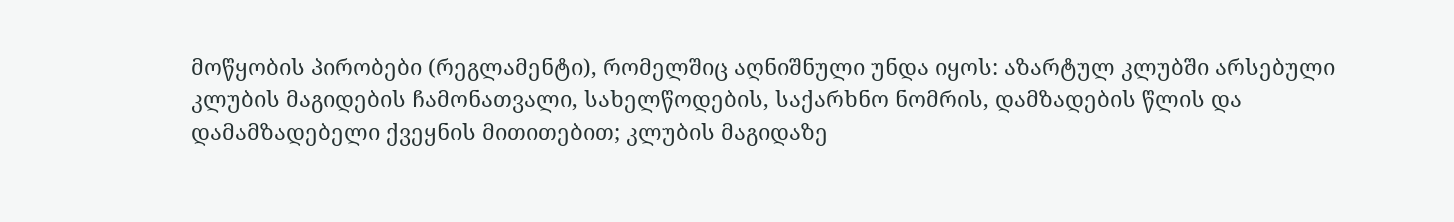მოწყობის პირობები (რეგლამენტი), რომელშიც აღნიშნული უნდა იყოს: აზარტულ კლუბში არსებული კლუბის მაგიდების ჩამონათვალი, სახელწოდების, საქარხნო ნომრის, დამზადების წლის და დამამზადებელი ქვეყნის მითითებით; კლუბის მაგიდაზე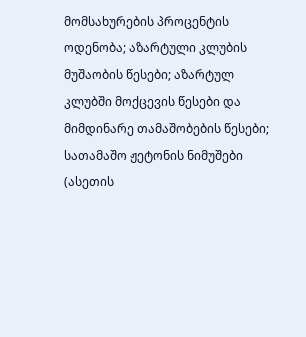მომსახურების პროცენტის ოდენობა; აზარტული კლუბის მუშაობის წესები; აზარტულ კლუბში მოქცევის წესები და მიმდინარე თამაშობების წესები; სათამაშო ჟეტონის ნიმუშები (ასეთის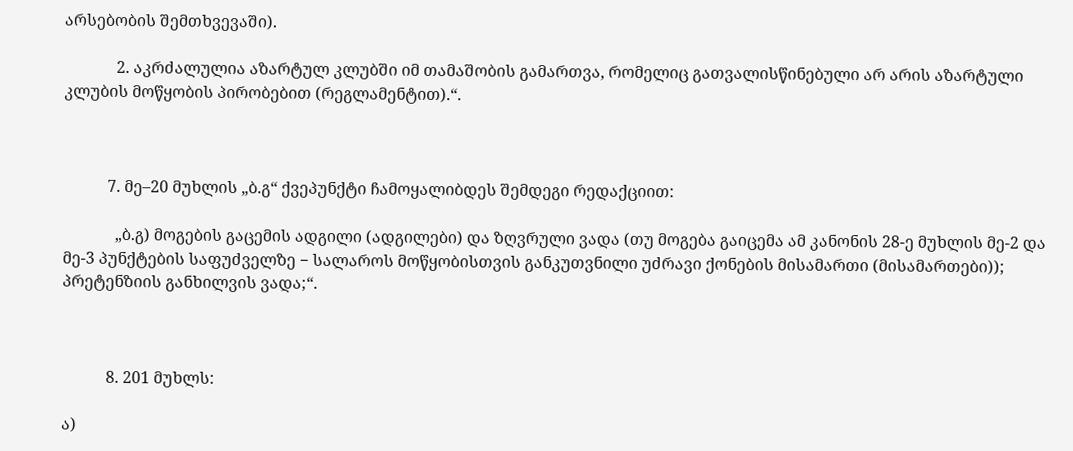არსებობის შემთხვევაში).

             2. აკრძალულია აზარტულ კლუბში იმ თამაშობის გამართვა, რომელიც გათვალისწინებული არ არის აზარტული კლუბის მოწყობის პირობებით (რეგლამენტით).“.



           7. მე–20 მუხლის „ბ.გ“ ქვეპუნქტი ჩამოყალიბდეს შემდეგი რედაქციით:

             „ბ.გ) მოგების გაცემის ადგილი (ადგილები) და ზღვრული ვადა (თუ მოგება გაიცემა ამ კანონის 28-ე მუხლის მე-2 და მე-3 პუნქტების საფუძველზე − სალაროს მოწყობისთვის განკუთვნილი უძრავი ქონების მისამართი (მისამართები)); პრეტენზიის განხილვის ვადა;“.



           8. 201 მუხლს:

ა)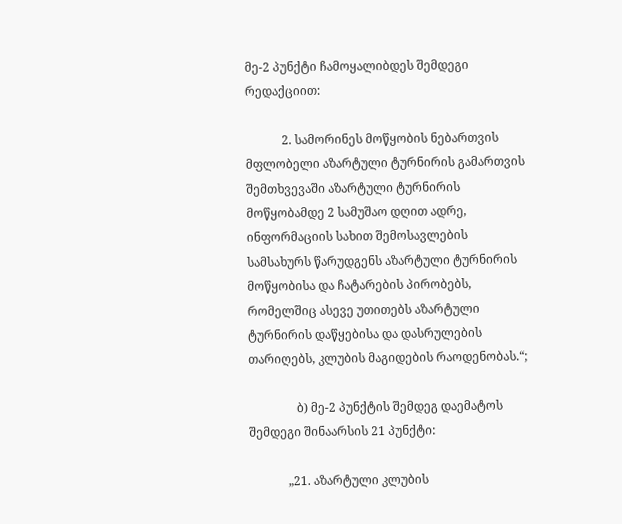მე-2 პუნქტი ჩამოყალიბდეს შემდეგი რედაქციით:

            2. სამორინეს მოწყობის ნებართვის მფლობელი აზარტული ტურნირის გამართვის შემთხვევაში აზარტული ტურნირის მოწყობამდე 2 სამუშაო დღით ადრე, ინფორმაციის სახით შემოსავლების სამსახურს წარუდგენს აზარტული ტურნირის მოწყობისა და ჩატარების პირობებს, რომელშიც ასევე უთითებს აზარტული ტურნირის დაწყებისა და დასრულების თარიღებს, კლუბის მაგიდების რაოდენობას.“;

                ბ) მე-2 პუნქტის შემდეგ დაემატოს შემდეგი შინაარსის 21 პუნქტი:

             „21. აზარტული კლუბის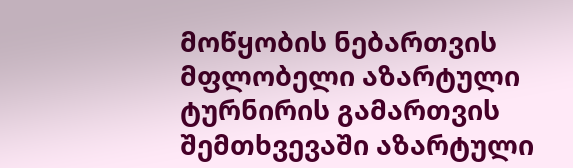მოწყობის ნებართვის მფლობელი აზარტული ტურნირის გამართვის შემთხვევაში აზარტული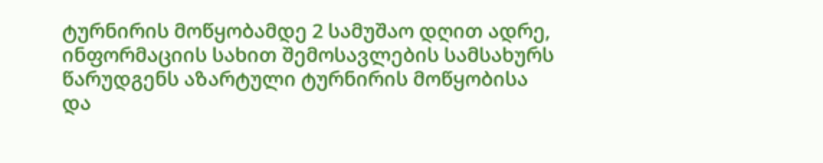ტურნირის მოწყობამდე 2 სამუშაო დღით ადრე, ინფორმაციის სახით შემოსავლების სამსახურს წარუდგენს აზარტული ტურნირის მოწყობისა და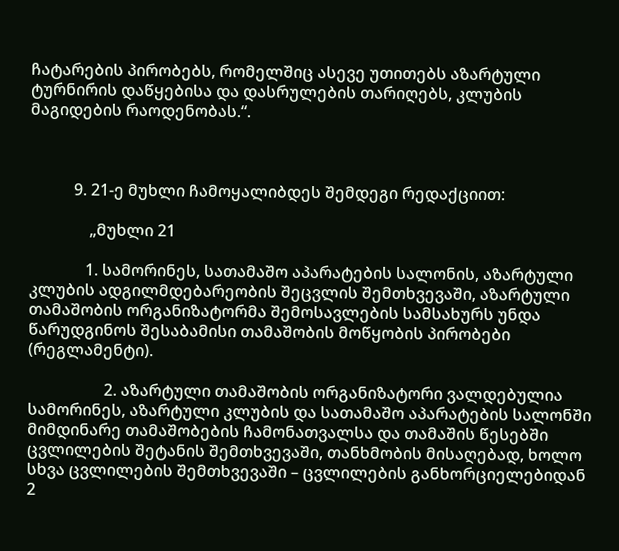ჩატარების პირობებს, რომელშიც ასევე უთითებს აზარტული ტურნირის დაწყებისა და დასრულების თარიღებს, კლუბის მაგიდების რაოდენობას.“.



           9. 21-ე მუხლი ჩამოყალიბდეს შემდეგი რედაქციით:

               „მუხლი 21

              1. სამორინეს, სათამაშო აპარატების სალონის, აზარტული კლუბის ადგილმდებარეობის შეცვლის შემთხვევაში, აზარტული თამაშობის ორგანიზატორმა შემოსავლების სამსახურს უნდა წარუდგინოს შესაბამისი თამაშობის მოწყობის პირობები (რეგლამენტი).

                   2. აზარტული თამაშობის ორგანიზატორი ვალდებულია სამორინეს, აზარტული კლუბის და სათამაშო აპარატების სალონში მიმდინარე თამაშობების ჩამონათვალსა და თამაშის წესებში ცვლილების შეტანის შემთხვევაში, თანხმობის მისაღებად, ხოლო სხვა ცვლილების შემთხვევაში – ცვლილების განხორციელებიდან 2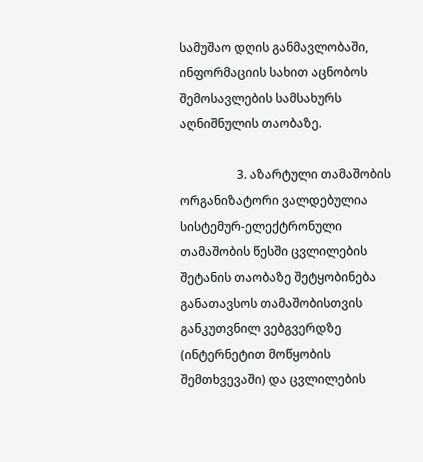სამუშაო დღის განმავლობაში, ინფორმაციის სახით აცნობოს შემოსავლების სამსახურს აღნიშნულის თაობაზე.

                   3. აზარტული თამაშობის ორგანიზატორი ვალდებულია სისტემურ-ელექტრონული თამაშობის წესში ცვლილების შეტანის თაობაზე შეტყობინება განათავსოს თამაშობისთვის განკუთვნილ ვებგვერდზე (ინტერნეტით მოწყობის შემთხვევაში) და ცვლილების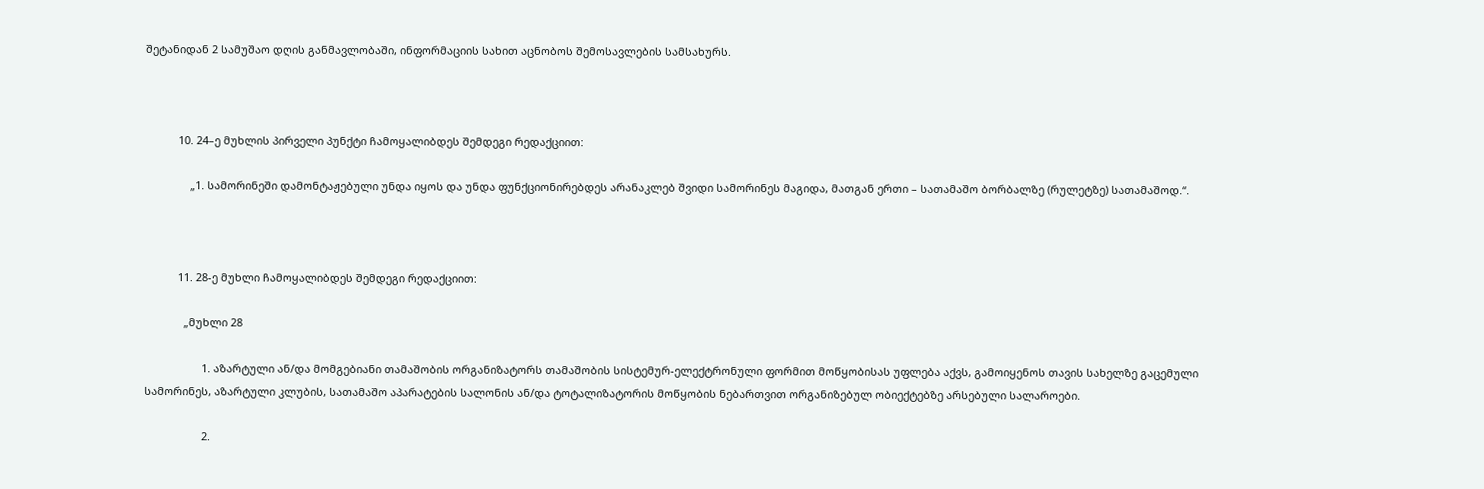შეტანიდან 2 სამუშაო დღის განმავლობაში, ინფორმაციის სახით აცნობოს შემოსავლების სამსახურს.



           10. 24–ე მუხლის პირველი პუნქტი ჩამოყალიბდეს შემდეგი რედაქციით:

               „1. სამორინეში დამონტაჟებული უნდა იყოს და უნდა ფუნქციონირებდეს არანაკლებ შვიდი სამორინეს მაგიდა, მათგან ერთი – სათამაშო ბორბალზე (რულეტზე) სათამაშოდ.“.



           11. 28-ე მუხლი ჩამოყალიბდეს შემდეგი რედაქციით:

             „მუხლი 28

                   1. აზარტული ან/და მომგებიანი თამაშობის ორგანიზატორს თამაშობის სისტემურ-ელექტრონული ფორმით მოწყობისას უფლება აქვს, გამოიყენოს თავის სახელზე გაცემული სამორინეს, აზარტული კლუბის, სათამაშო აპარატების სალონის ან/და ტოტალიზატორის მოწყობის ნებართვით ორგანიზებულ ობიექტებზე არსებული სალაროები.

                   2.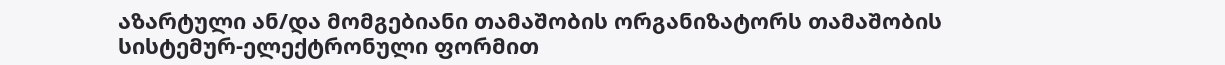აზარტული ან/და მომგებიანი თამაშობის ორგანიზატორს თამაშობის სისტემურ-ელექტრონული ფორმით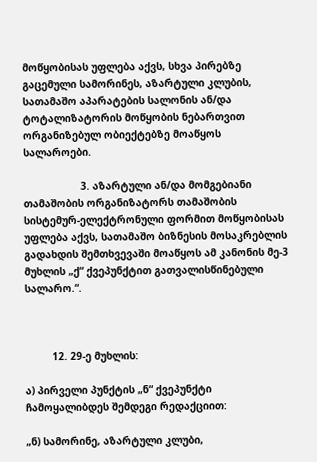მოწყობისას უფლება აქვს, სხვა პირებზე გაცემული სამორინეს, აზარტული კლუბის, სათამაშო აპარატების სალონის ან/და ტოტალიზატორის მოწყობის ნებართვით ორგანიზებულ ობიექტებზე მოაწყოს სალაროები.

                   3. აზარტული ან/და მომგებიანი თამაშობის ორგანიზატორს თამაშობის სისტემურ-ელექტრონული ფორმით მოწყობისას უფლება აქვს, სათამაშო ბიზნესის მოსაკრებლის გადახდის შემთხვევაში მოაწყოს ამ კანონის მე-3 მუხლის „ქ“ ქვეპუნქტით გათვალისწინებული სალარო.“.



         12. 29-ე მუხლის:

ა) პირველი პუნქტის „ნ“ ქვეპუნქტი ჩამოყალიბდეს შემდეგი რედაქციით:

„ნ) სამორინე, აზარტული კლუბი,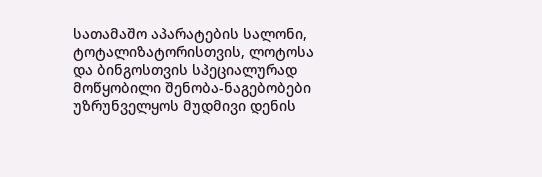სათამაშო აპარატების სალონი, ტოტალიზატორისთვის, ლოტოსა და ბინგოსთვის სპეციალურად მოწყობილი შენობა-ნაგებობები უზრუნველყოს მუდმივი დენის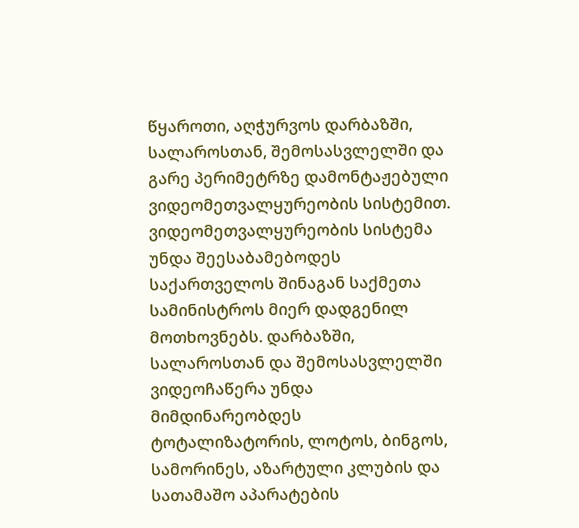წყაროთი, აღჭურვოს დარბაზში, სალაროსთან, შემოსასვლელში და გარე პერიმეტრზე დამონტაჟებული ვიდეომეთვალყურეობის სისტემით. ვიდეომეთვალყურეობის სისტემა უნდა შეესაბამებოდეს საქართველოს შინაგან საქმეთა სამინისტროს მიერ დადგენილ მოთხოვნებს. დარბაზში, სალაროსთან და შემოსასვლელში ვიდეოჩაწერა უნდა მიმდინარეობდეს ტოტალიზატორის, ლოტოს, ბინგოს, სამორინეს, აზარტული კლუბის და სათამაშო აპარატების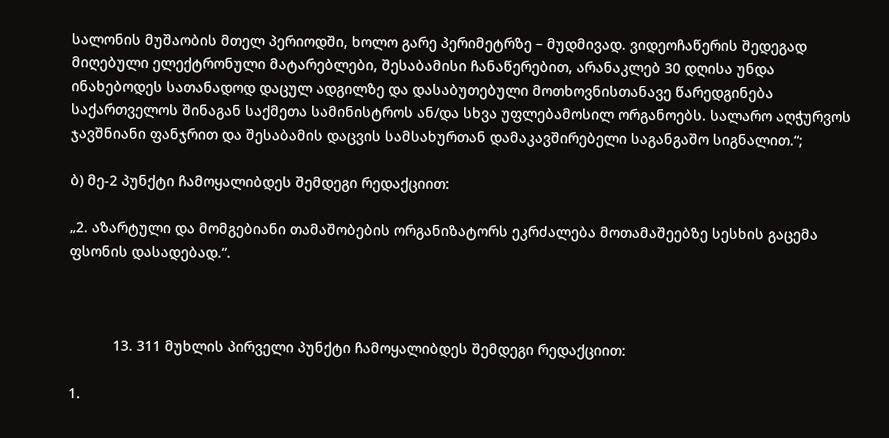სალონის მუშაობის მთელ პერიოდში, ხოლო გარე პერიმეტრზე – მუდმივად. ვიდეოჩაწერის შედეგად მიღებული ელექტრონული მატარებლები, შესაბამისი ჩანაწერებით, არანაკლებ 30 დღისა უნდა ინახებოდეს სათანადოდ დაცულ ადგილზე და დასაბუთებული მოთხოვნისთანავე წარედგინება საქართველოს შინაგან საქმეთა სამინისტროს ან/და სხვა უფლებამოსილ ორგანოებს. სალარო აღჭურვოს ჯავშნიანი ფანჯრით და შესაბამის დაცვის სამსახურთან დამაკავშირებელი საგანგაშო სიგნალით.“;

ბ) მე-2 პუნქტი ჩამოყალიბდეს შემდეგი რედაქციით:

„2. აზარტული და მომგებიანი თამაშობების ორგანიზატორს ეკრძალება მოთამაშეებზე სესხის გაცემა ფსონის დასადებად.“.



           13. 311 მუხლის პირველი პუნქტი ჩამოყალიბდეს შემდეგი რედაქციით:

1.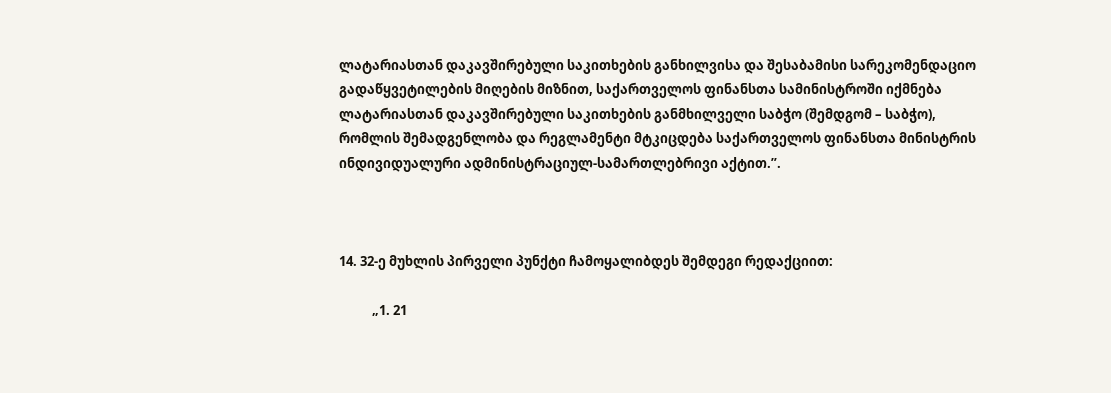ლატარიასთან დაკავშირებული საკითხების განხილვისა და შესაბამისი სარეკომენდაციო გადაწყვეტილების მიღების მიზნით, საქართველოს ფინანსთა სამინისტროში იქმნება ლატარიასთან დაკავშირებული საკითხების განმხილველი საბჭო (შემდგომ – საბჭო), რომლის შემადგენლობა და რეგლამენტი მტკიცდება საქართველოს ფინანსთა მინისტრის ინდივიდუალური ადმინისტრაციულ-სამართლებრივი აქტით.”.



14. 32-ე მუხლის პირველი პუნქტი ჩამოყალიბდეს შემდეგი რედაქციით:

           „1. 21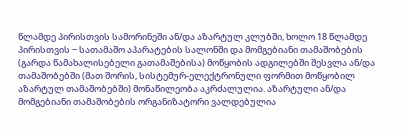წლამდე პირისთვის სამორინეში ან/და აზარტულ კლუბში, ხოლო 18 წლამდე პირისთვის − სათამაშო აპარატების სალონში და მომგებიანი თამაშობების (გარდა წამახალისებელი გათამაშებისა) მოწყობის ადგილებში შესვლა ან/და თამაშობებში (მათ შორის, სისტემურ-ელექტრონული ფორმით მოწყობილ აზარტულ თამაშობებში) მონაწილეობა აკრძალულია. აზარტული ან/და მომგებიანი თამაშობების ორგანიზატორი ვალდებულია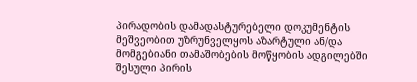პირადობის დამადასტურებელი დოკუმენტის მეშვეობით უზრუნველყოს აზარტული ან/და მომგებიანი თამაშობების მოწყობის ადგილებში შესული პირის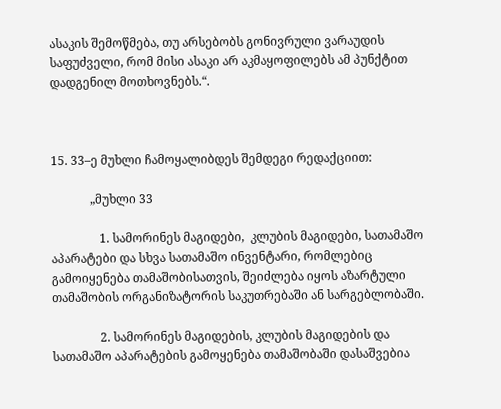ასაკის შემოწმება, თუ არსებობს გონივრული ვარაუდის საფუძველი, რომ მისი ასაკი არ აკმაყოფილებს ამ პუნქტით დადგენილ მოთხოვნებს.“.



15. 33–ე მუხლი ჩამოყალიბდეს შემდეგი რედაქციით:

             „მუხლი 33

                1. სამორინეს მაგიდები,  კლუბის მაგიდები, სათამაშო აპარატები და სხვა სათამაშო ინვენტარი, რომლებიც გამოიყენება თამაშობისათვის, შეიძლება იყოს აზარტული თამაშობის ორგანიზატორის საკუთრებაში ან სარგებლობაში.

                2. სამორინეს მაგიდების, კლუბის მაგიდების და სათამაშო აპარატების გამოყენება თამაშობაში დასაშვებია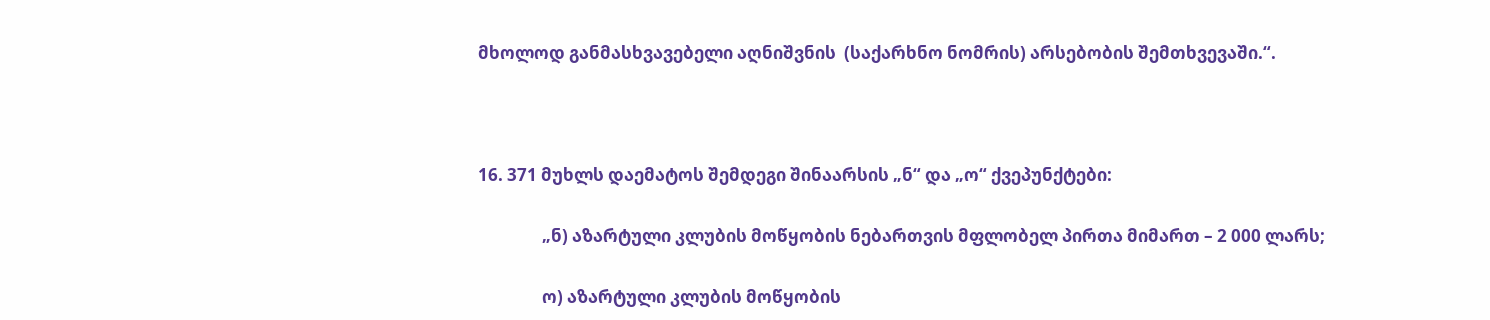მხოლოდ განმასხვავებელი აღნიშვნის  (საქარხნო ნომრის) არსებობის შემთხვევაში.“.



16. 371 მუხლს დაემატოს შემდეგი შინაარსის „ნ“ და „ო“ ქვეპუნქტები:

                „ნ) აზარტული კლუბის მოწყობის ნებართვის მფლობელ პირთა მიმართ – 2 000 ლარს;

                ო) აზარტული კლუბის მოწყობის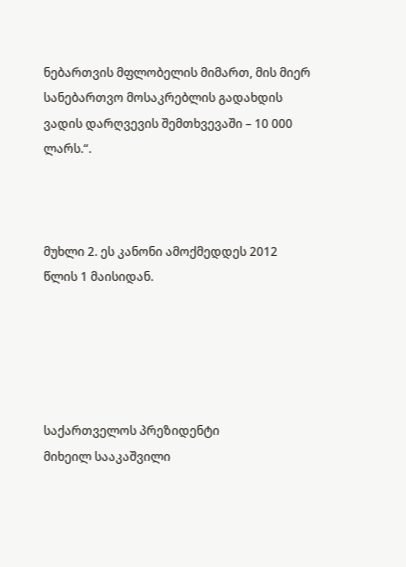ნებართვის მფლობელის მიმართ, მის მიერ სანებართვო მოსაკრებლის გადახდის ვადის დარღვევის შემთხვევაში – 10 000 ლარს.“.



მუხლი 2. ეს კანონი ამოქმედდეს 2012 წლის 1 მაისიდან.





საქართველოს პრეზიდენტი                                 მიხეილ სააკაშვილი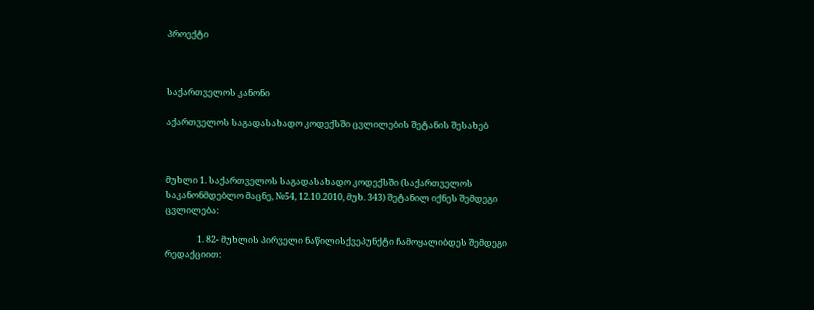პროექტი



საქართველოს კანონი

აქართველოს საგადასახადო კოდექსში ცვლილების შეტანის შესახებ



მუხლი 1. საქართველოს საგადასახადო კოდექსში (საქართველოს საკანონმდებლო მაცნე, №54, 12.10.2010, მუხ. 343) შეტანილ იქნეს შემდეგი ცვლილება:

                1. 82- მუხლის პირველი ნაწილისქვეპუნქტი ჩამოყალიბდეს შემდეგი რედაქციით: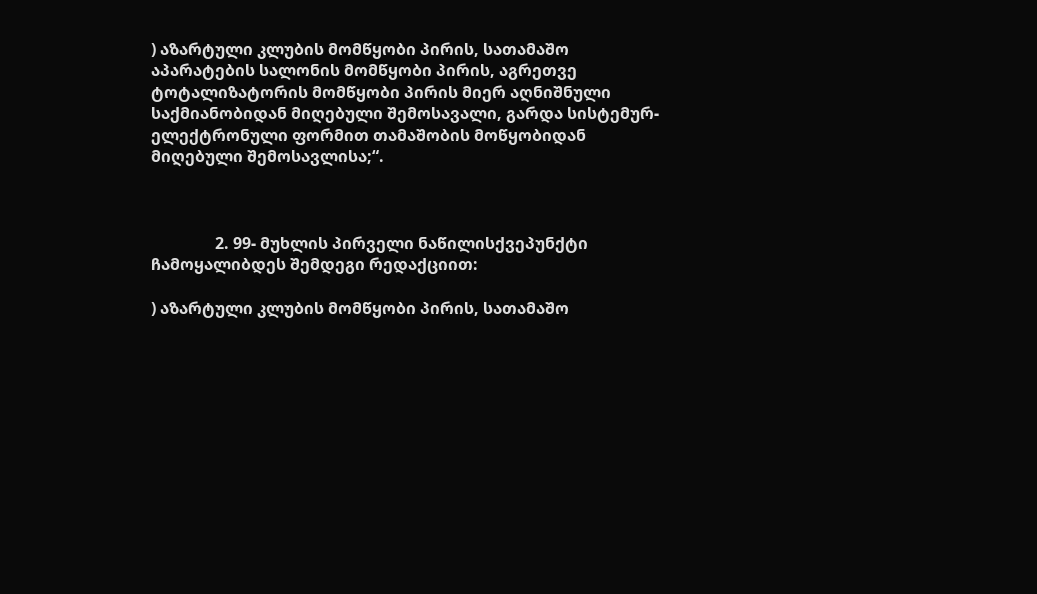) აზარტული კლუბის მომწყობი პირის, სათამაშო აპარატების სალონის მომწყობი პირის, აგრეთვე ტოტალიზატორის მომწყობი პირის მიერ აღნიშნული საქმიანობიდან მიღებული შემოსავალი, გარდა სისტემურ-ელექტრონული ფორმით თამაშობის მოწყობიდან მიღებული შემოსავლისა;“.



                2. 99- მუხლის პირველი ნაწილისქვეპუნქტი ჩამოყალიბდეს შემდეგი რედაქციით:

) აზარტული კლუბის მომწყობი პირის, სათამაშო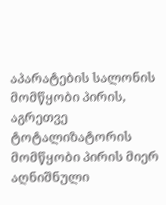აპარატების სალონის მომწყობი პირის, აგრეთვე ტოტალიზატორის მომწყობი პირის მიერ აღნიშნული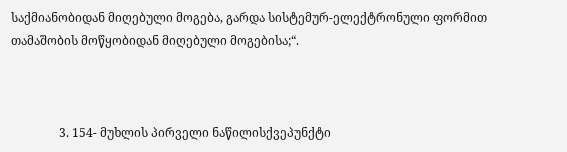საქმიანობიდან მიღებული მოგება, გარდა სისტემურ-ელექტრონული ფორმით თამაშობის მოწყობიდან მიღებული მოგებისა;“.



                3. 154- მუხლის პირველი ნაწილისქვეპუნქტი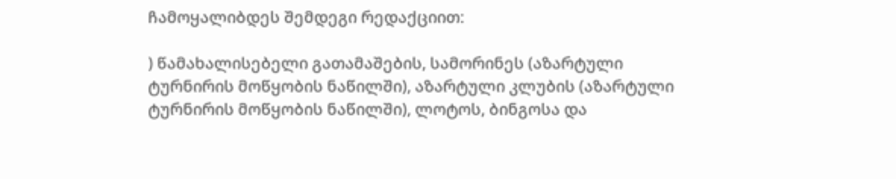ჩამოყალიბდეს შემდეგი რედაქციით:

) წამახალისებელი გათამაშების, სამორინეს (აზარტული ტურნირის მოწყობის ნაწილში), აზარტული კლუბის (აზარტული ტურნირის მოწყობის ნაწილში), ლოტოს, ბინგოსა და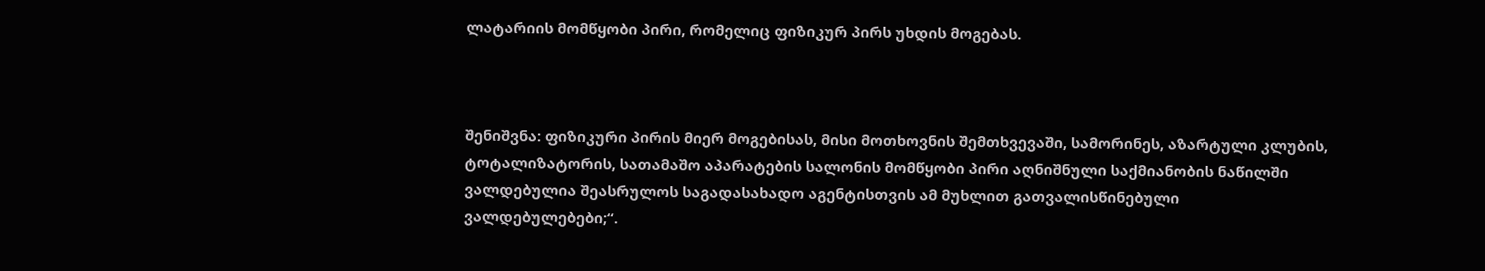ლატარიის მომწყობი პირი, რომელიც ფიზიკურ პირს უხდის მოგებას.



შენიშვნა: ფიზიკური პირის მიერ მოგებისას, მისი მოთხოვნის შემთხვევაში, სამორინეს, აზარტული კლუბის, ტოტალიზატორის, სათამაშო აპარატების სალონის მომწყობი პირი აღნიშნული საქმიანობის ნაწილში ვალდებულია შეასრულოს საგადასახადო აგენტისთვის ამ მუხლით გათვალისწინებული ვალდებულებები;“.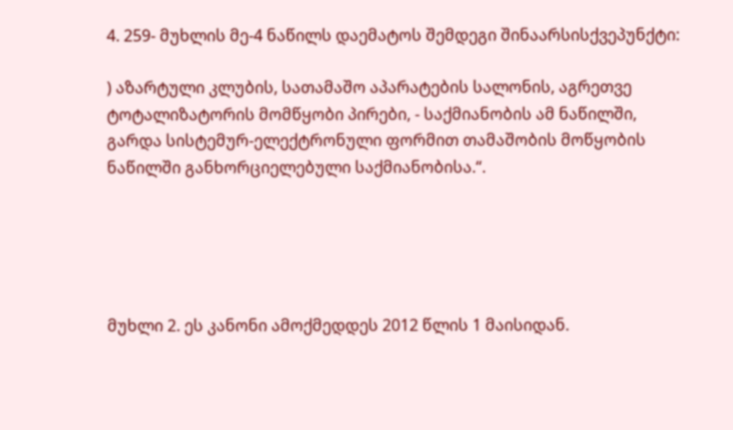4. 259- მუხლის მე-4 ნაწილს დაემატოს შემდეგი შინაარსისქვეპუნქტი:

) აზარტული კლუბის, სათამაშო აპარატების სალონის, აგრეთვე ტოტალიზატორის მომწყობი პირები, - საქმიანობის ამ ნაწილში, გარდა სისტემურ-ელექტრონული ფორმით თამაშობის მოწყობის ნაწილში განხორციელებული საქმიანობისა.“.





მუხლი 2. ეს კანონი ამოქმედდეს 2012 წლის 1 მაისიდან.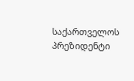საქართველოს პრეზიდენტი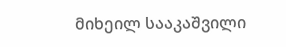მიხეილ სააკაშვილი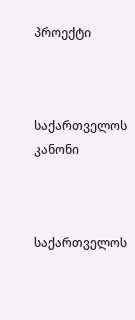პროექტი



საქართველოს კანონი



საქართველოს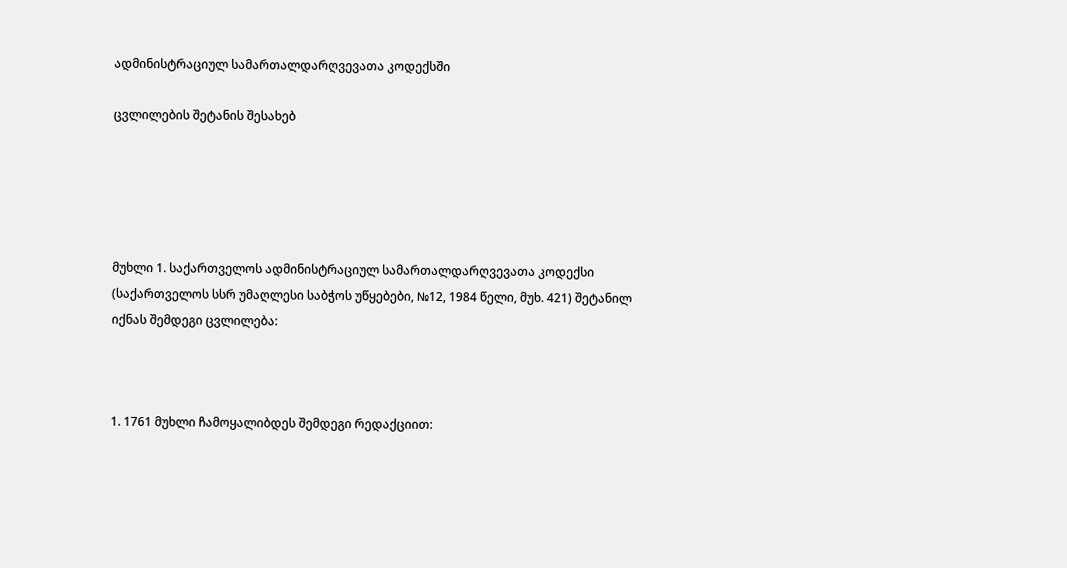ადმინისტრაციულ სამართალდარღვევათა კოდექსში

ცვლილების შეტანის შესახებ





მუხლი 1. საქართველოს ადმინისტრაციულ სამართალდარღვევათა კოდექსი (საქართველოს სსრ უმაღლესი საბჭოს უწყებები, №12, 1984 წელი, მუხ. 421) შეტანილ იქნას შემდეგი ცვლილება:



1. 1761 მუხლი ჩამოყალიბდეს შემდეგი რედაქციით: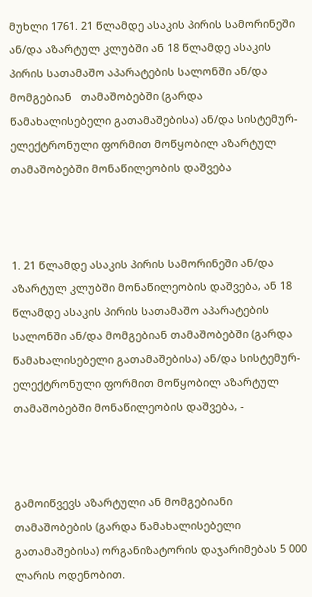მუხლი 1761. 21 წლამდე ასაკის პირის სამორინეში ან/და აზარტულ კლუბში ან 18 წლამდე ასაკის პირის სათამაშო აპარატების სალონში ან/და მომგებიან   თამაშობებში (გარდა წამახალისებელი გათამაშებისა) ან/და სისტემურ-ელექტრონული ფორმით მოწყობილ აზარტულ თამაშობებში მონაწილეობის დაშვება



1. 21 წლამდე ასაკის პირის სამორინეში ან/და აზარტულ კლუბში მონაწილეობის დაშვება, ან 18 წლამდე ასაკის პირის სათამაშო აპარატების სალონში ან/და მომგებიან თამაშობებში (გარდა წამახალისებელი გათამაშებისა) ან/და სისტემურ-ელექტრონული ფორმით მოწყობილ აზარტულ თამაშობებში მონაწილეობის დაშვება, -



გამოიწვევს აზარტული ან მომგებიანი თამაშობების (გარდა წამახალისებელი გათამაშებისა) ორგანიზატორის დაჯარიმებას 5 000 ლარის ოდენობით.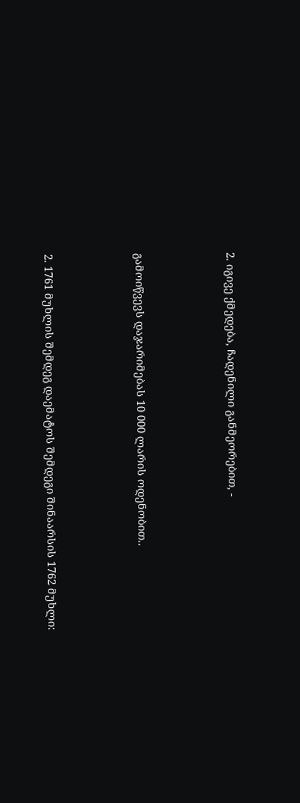2. იგივე ქმედება, ჩადენილი განმეორებით, -



გამოიწვევს დაჯარიმებას 10 000 ლარის ოდენობით..



2. 1761 მუხლის შემდეგ დაემატოს შემდეგი შინაარსის 1762 მუხლი: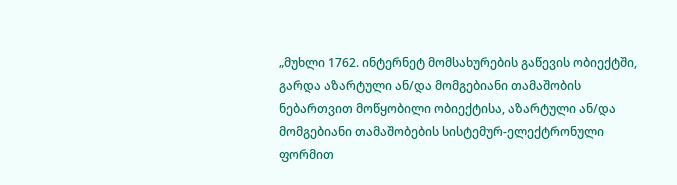„მუხლი 1762. ინტერნეტ მომსახურების გაწევის ობიექტში, გარდა აზარტული ან/და მომგებიანი თამაშობის ნებართვით მოწყობილი ობიექტისა, აზარტული ან/და მომგებიანი თამაშობების სისტემურ-ელექტრონული ფორმით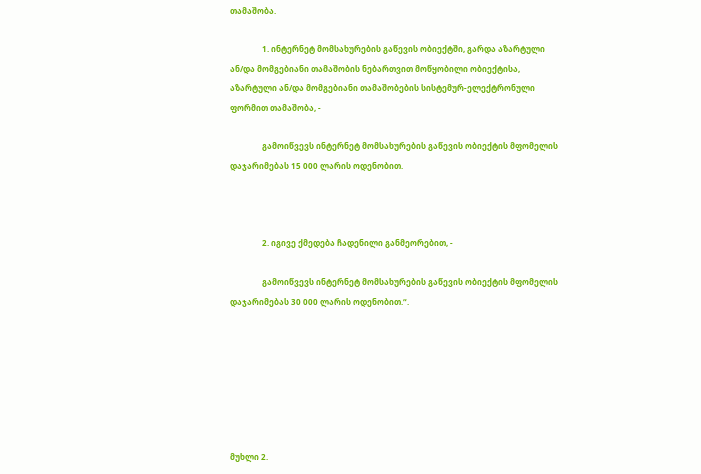თამაშობა.

                1. ინტერნეტ მომსახურების გაწევის ობიექტში, გარდა აზარტული ან/და მომგებიანი თამაშობის ნებართვით მოწყობილი ობიექტისა, აზარტული ან/და მომგებიანი თამაშობების სისტემურ-ელექტრონული ფორმით თამაშობა, -

                გამოიწვევს ინტერნეტ მომსახურების გაწევის ობიექტის მფომელის დაჯარიმებას 15 000 ლარის ოდენობით.



                2. იგივე ქმედება ჩადენილი განმეორებით, -

                გამოიწვევს ინტერნეტ მომსახურების გაწევის ობიექტის მფომელის დაჯარიმებას 30 000 ლარის ოდენობით.“.







მუხლი 2.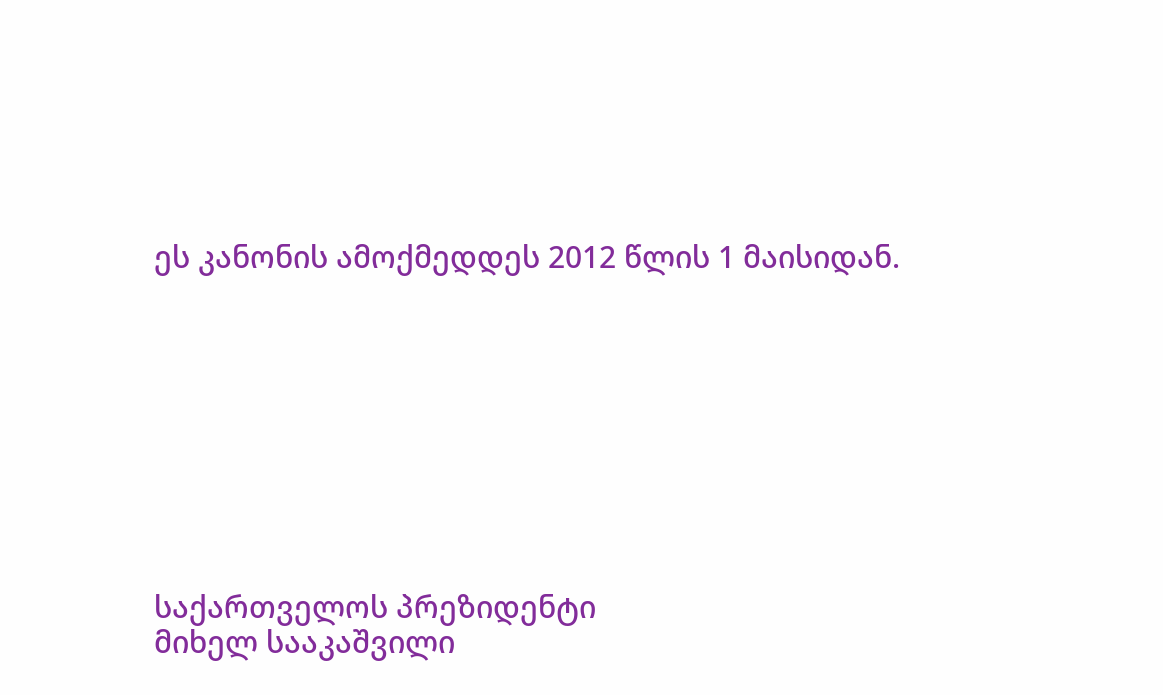ეს კანონის ამოქმედდეს 2012 წლის 1 მაისიდან.









საქართველოს პრეზიდენტი                                     მიხელ სააკაშვილი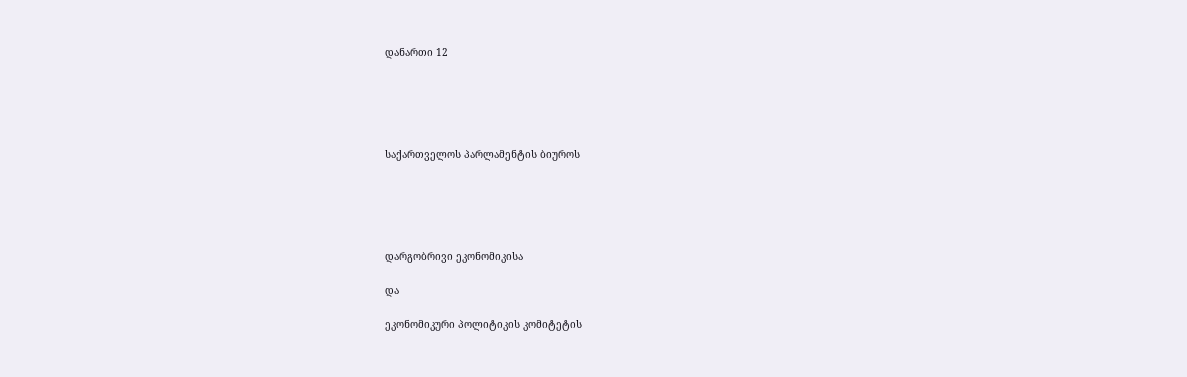დანართი 12





საქართველოს პარლამენტის ბიუროს





დარგობრივი ეკონომიკისა

და

ეკონომიკური პოლიტიკის კომიტეტის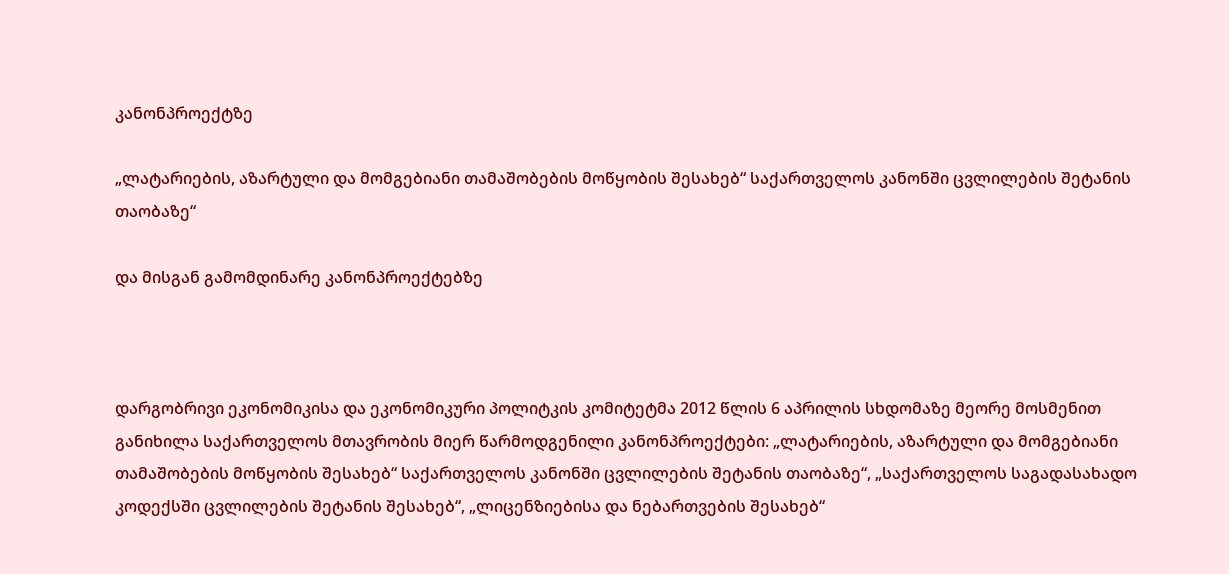კანონპროექტზე

„ლატარიების, აზარტული და მომგებიანი თამაშობების მოწყობის შესახებ“ საქართველოს კანონში ცვლილების შეტანის თაობაზე“

და მისგან გამომდინარე კანონპროექტებზე



დარგობრივი ეკონომიკისა და ეკონომიკური პოლიტკის კომიტეტმა 2012 წლის 6 აპრილის სხდომაზე მეორე მოსმენით განიხილა საქართველოს მთავრობის მიერ წარმოდგენილი კანონპროექტები: „ლატარიების, აზარტული და მომგებიანი თამაშობების მოწყობის შესახებ“ საქართველოს კანონში ცვლილების შეტანის თაობაზე“, „საქართველოს საგადასახადო კოდექსში ცვლილების შეტანის შესახებ“, „ლიცენზიებისა და ნებართვების შესახებ“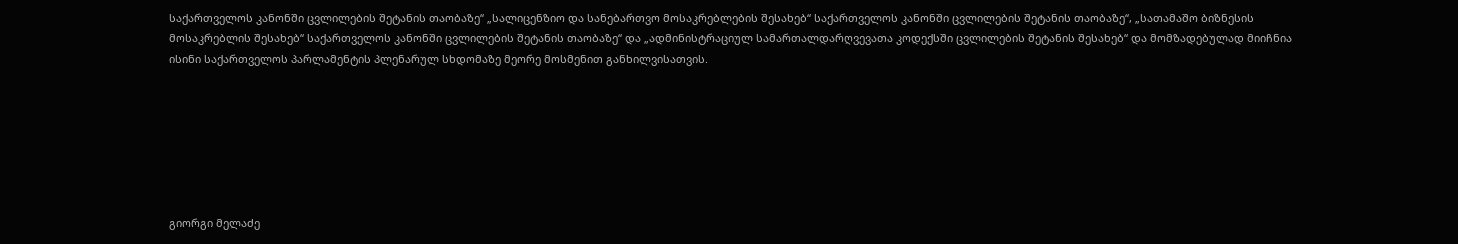საქართველოს კანონში ცვლილების შეტანის თაობაზე“ „სალიცენზიო და სანებართვო მოსაკრებლების შესახებ“ საქართველოს კანონში ცვლილების შეტანის თაობაზე“, „სათამაშო ბიზნესის მოსაკრებლის შესახებ“ საქართველოს კანონში ცვლილების შეტანის თაობაზე“ და „ადმინისტრაციულ სამართალდარღვევათა კოდექსში ცვლილების შეტანის შესახებ“ და მომზადებულად მიიჩნია ისინი საქართველოს პარლამენტის პლენარულ სხდომაზე მეორე მოსმენით განხილვისათვის.







გიორგი მელაძე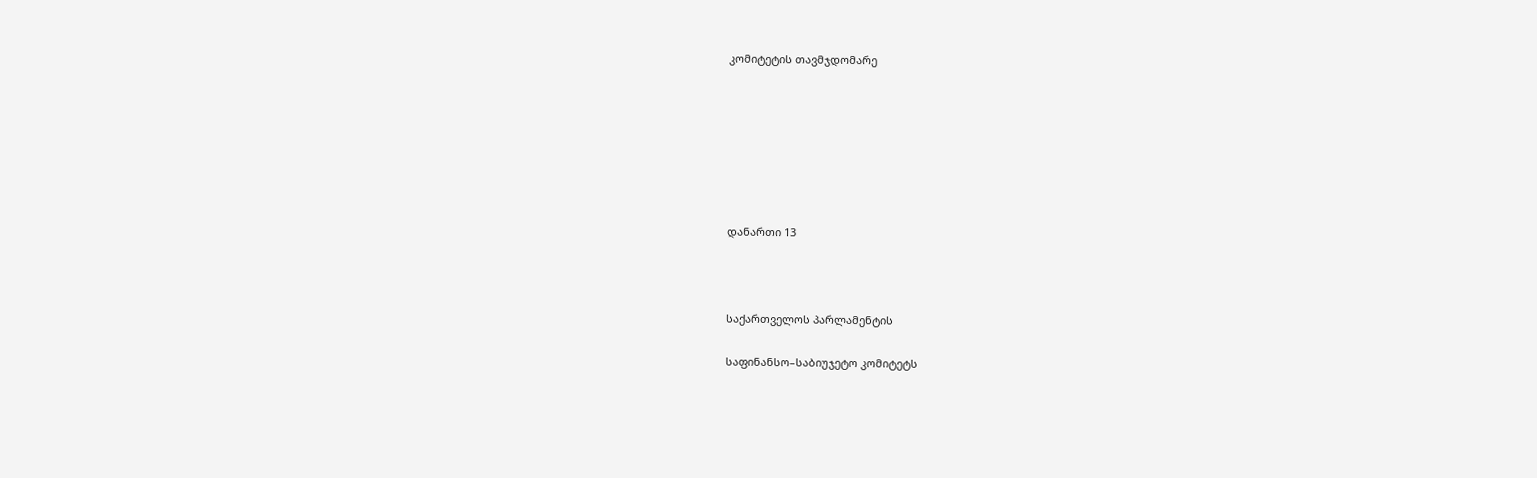კომიტეტის თავმჯდომარე







დანართი 13



საქართველოს პარლამენტის

საფინანსო–საბიუჯეტო კომიტეტს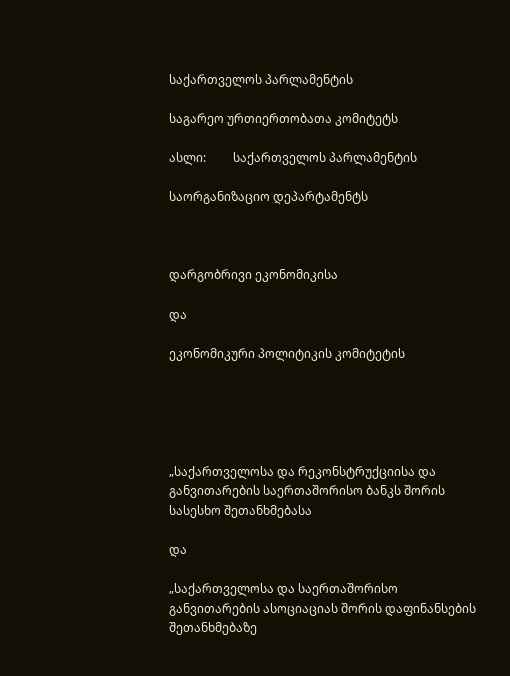საქართველოს პარლამენტის

საგარეო ურთიერთობათა კომიტეტს

ასლი:         საქართველოს პარლამენტის

საორგანიზაციო დეპარტამენტს



დარგობრივი ეკონომიკისა

და

ეკონომიკური პოლიტიკის კომიტეტის





„საქართველოსა და რეკონსტრუქციისა და განვითარების საერთაშორისო ბანკს შორის სასესხო შეთანხმებასა

და

„საქართველოსა და საერთაშორისო განვითარების ასოციაციას შორის დაფინანსების შეთანხმებაზე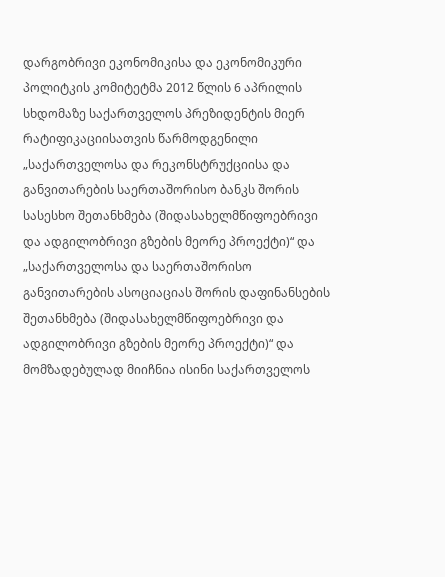დარგობრივი ეკონომიკისა და ეკონომიკური პოლიტკის კომიტეტმა 2012 წლის 6 აპრილის სხდომაზე საქართველოს პრეზიდენტის მიერ რატიფიკაციისათვის წარმოდგენილი „საქართველოსა და რეკონსტრუქციისა და განვითარების საერთაშორისო ბანკს შორის სასესხო შეთანხმება (შიდასახელმწიფოებრივი და ადგილობრივი გზების მეორე პროექტი)“ და „საქართველოსა და საერთაშორისო განვითარების ასოციაციას შორის დაფინანსების შეთანხმება (შიდასახელმწიფოებრივი და ადგილობრივი გზების მეორე პროექტი)“ და მომზადებულად მიიჩნია ისინი საქართველოს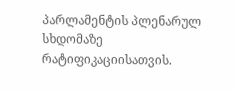პარლამენტის პლენარულ სხდომაზე რატიფიკაციისათვის.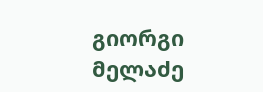გიორგი მელაძე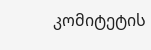კომიტეტის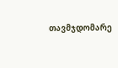თავმჯდომარე